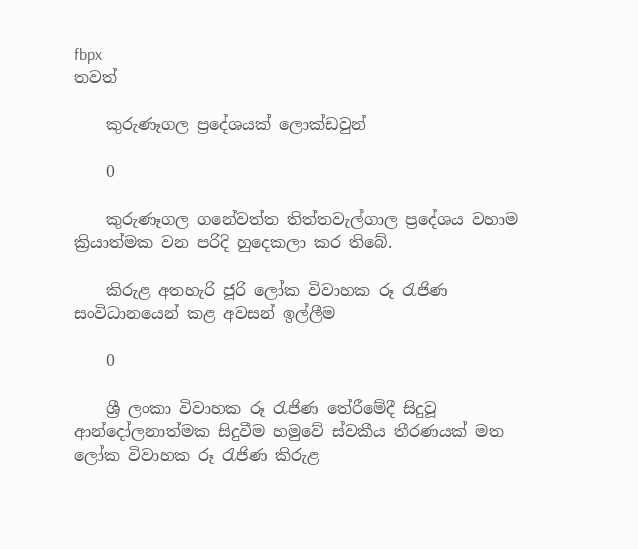fbpx
තවත්

    කුරුණෑගල ප්‍රදේශයක් ලොක්ඩවුන්

    0

    කුරුණෑගල ගනේවත්ත තිත්තවැල්ගාල ප්‍රදේශය වහාම ක්‍රියාත්මක වන පරිදි හුදෙකලා කර තිබේ.

    කිරුළ අතහැරි ජූරි ලෝක විවාහක රූ රැජිණ සංවිධානයෙන් කළ අවසන් ඉල්ලීම

    0

    ශ්‍රී ලංකා විවාහක රූ රැජිණ තේරීමේදී සිදුවූ ආන්දෝලනාත්මක සිදුවීම හමුවේ ස්වකීය තීරණයක් මත ලෝක විවාහක රූ රැජිණ කිරුළ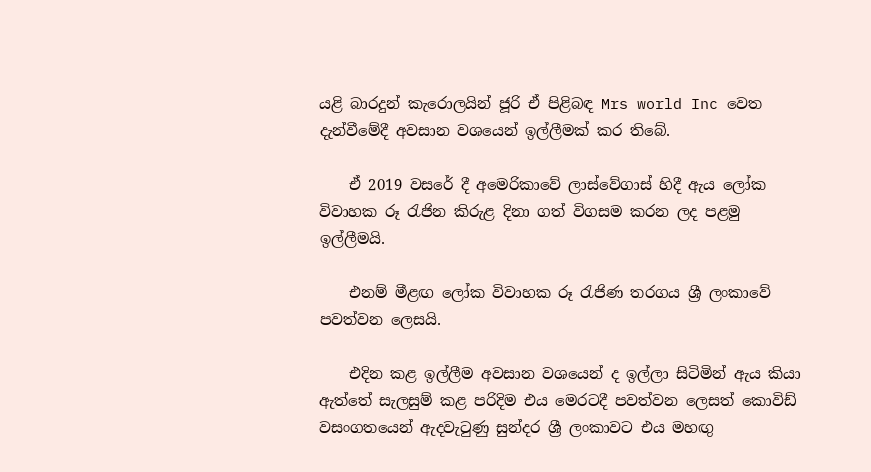යළි බාරදුන් කැරොලයින් ජූරි ඒ පිළිබඳ Mrs world Inc වෙත දැන්වීමේදී අවසාන වශයෙන් ඉල්ලීමක් කර තිබේ.

    ඒ 2019 වසරේ දී අමෙරිකාවේ ලාස්වේගාස් හිදී ඇය ලෝක විවාහක රූ රැජින කිරුළ දිනා ගත් විගසම කරන ලද පළමු ඉල්ලීමයි.

    එනම් මීළඟ ලෝක විවාහක රූ රැජිණ තරගය ශ්‍රී ලංකාවේ පවත්වන ලෙසයි.

    එදින කළ ඉල්ලීම අවසාන වශයෙන් ද ඉල්ලා සිටිමින් ඇය කියා ඇත්තේ සැලසුම් කළ පරිදිම එය මෙරටදී පවත්වන ලෙසත් කොවිඩ් වසංගතයෙන් ඇදවැටුණු සුන්දර ශ්‍රී ලංකාවට එය මහඟු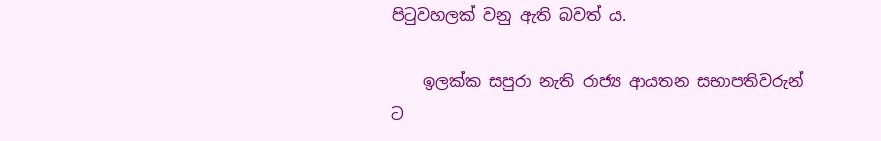පිටුවහලක් වනු ඇති බවත් ය.

    ඉලක්ක සපුරා නැති රාජ්‍ය ආයතන සභාපතිවරුන් ට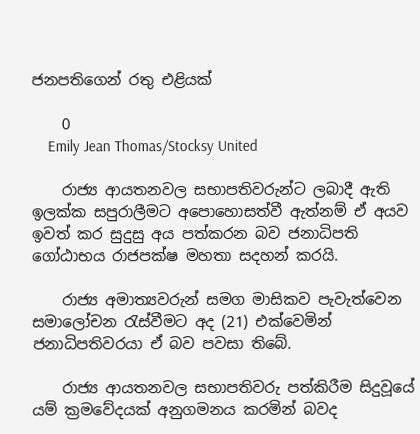ජනපතිගෙන් රතු එළියක්

    0
    Emily Jean Thomas/Stocksy United

    රාජ්‍ය ආයතනවල සභාපතිවරුන්ට ලබාදී ඇති ඉලක්ක සපුරාලීමට අපොහොසත්වී ඇත්නම් ඒ අයව ඉවත් කර සුදුසු අය පත්කරන බව ජනාධිපති ගෝඨාභය රාජපක්ෂ මහතා සදහන් කරයි.

    රාජ්‍ය අමාත්‍යවරුන් සමග මාසිකව පැවැත්වෙන සමාලෝචන රැස්වීමට අද (21) එක්වෙමින් ජනාධිපතිවරයා ඒ බව පවසා තිබේ.

    රාජ්‍ය ආයතනවල සභාපතිවරු පත්කිරීම සිදුවූයේ යම් ක්‍රමවේදයක් අනුගමනය කරමින් බවද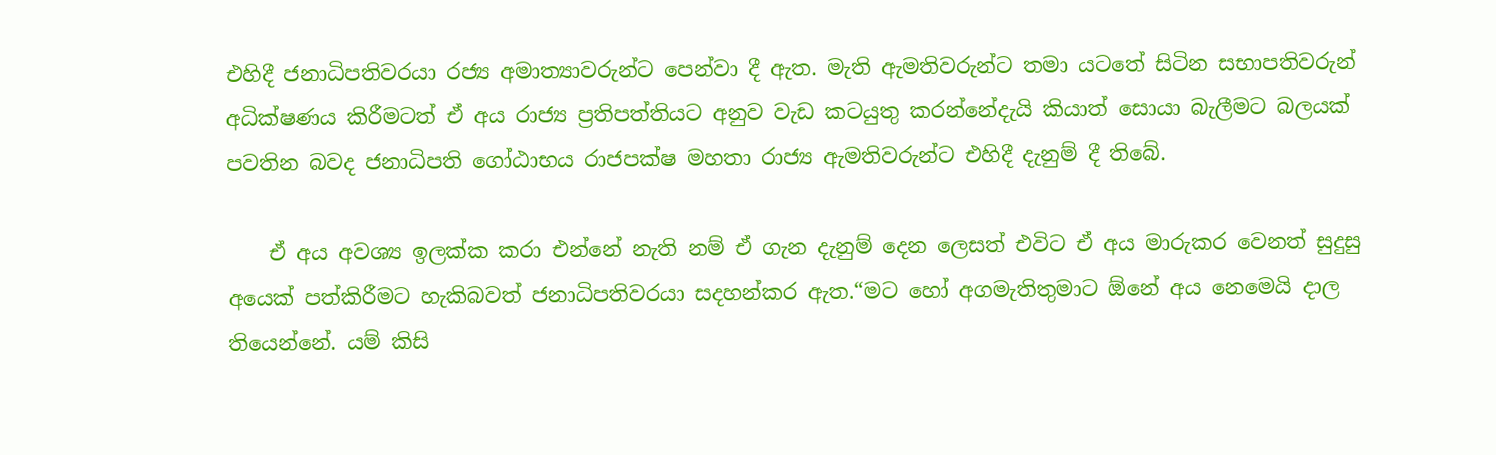එහිදී ජනාධිපතිවරයා රජ්‍ය අමාත්‍යාවරුන්ට පෙන්වා දී ඇත. මැති ඇමතිවරුන්ට තමා යටතේ සිටින සභාපතිවරුන් අධික්ෂණය කිරීමටත් ඒ අය රාජ්‍ය ප්‍රතිපත්තියට අනුව වැඩ කටයුතු කරන්නේදැයි කියාත් සොයා බැලීමට බලයක් පවතින බවද ජනාධිපති ගෝඨාභය රාජපක්ෂ මහතා රාජ්‍ය ඇමතිවරුන්ට එහිදී දැනුම් දී තිබේ.

    ඒ අය අවශ්‍ය ඉලක්ක කරා එන්නේ නැති නම් ඒ ගැන දැනුම් දෙන ලෙසත් එවිට ඒ අය මාරුකර වෙනත් සුදුසු අයෙක් පත්කිරීමට හැකිබවත් ජනාධිපතිවරයා සදහන්කර ඇත.“මට හෝ අගමැතිතුමාට ඕනේ අය නෙමෙයි දාල තියෙන්නේ. යම් කිසි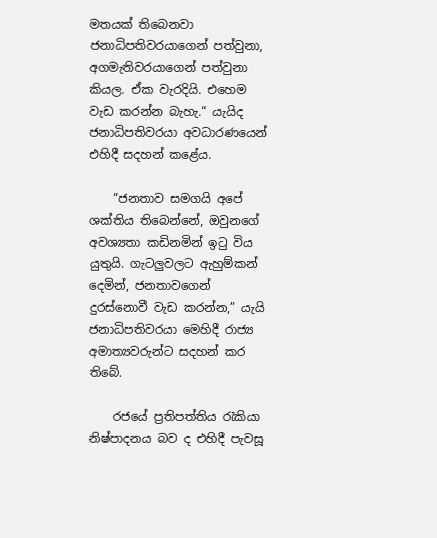මතයක් තිබෙනවා ජනාධිපතිවරයාගෙන් පත්වුනා, අගමැතිවරයාගෙන් පත්වුනා කියල. ඒක වැරදියි. එහෙම වැඩ කරන්න බැහැ.“ යැයිද ජනාධිපතිවරයා අවධාරණයෙන් එහිදී සදහන් කළේය.

    “ජනතාව සමගයි අපේ ශක්තිය තිබෙන්නේ, ඔවුනගේ අවශ්‍යතා කඩිනමින් ඉටු විය යුතුයි. ගැටලුවලට ඇහුම්කන් දෙමින්, ජනතාවගෙන් දුරස්නොවී වැඩ කරන්න,” යැයි ජනාධිපතිවරයා මෙහිදී රාජ්‍ය අමාත්‍යවරුන්ට සදහන් කර තිබේ.

    රජයේ ප්‍රතිපත්තිය රැකියා නිෂ්පාදනය බව ද එහිදී පැවසූ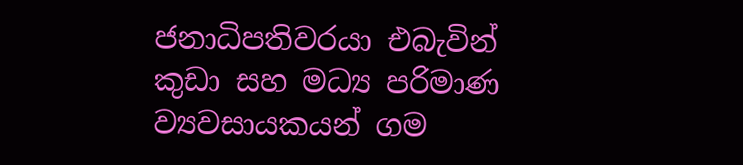ජනාධිපතිවරයා එබැවින් කුඩා සහ මධ්‍ය පරිමාණ ව්‍යවසායකයන් ගම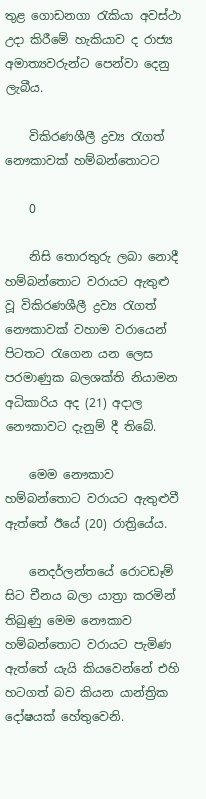තුළ ගොඩනගා රැකියා අවස්ථා උදා කිරීමේ හැකියාව ද රාජ්‍ය අමාත්‍යවරුන්ට පෙන්වා දෙනු ලැබීය.

    විකිරණශීලී ද්‍රව්‍ය රැගත් නෞකාවක් හම්බන්තොටට

    0

    නිසි තොරතුරු ලබා නොදී හම්බන්තොට වරායට ඇතුළු වූ විකිරණශීලී ද්‍රව්‍ය රැගත් නෞකාවක් වහාම වරායෙන් පිටතට රැගෙන යන ලෙස පරමාණුක බලශක්ති නියාමන අධිකාරිය අද (21) අදාල නෞකාවට දැනුම් දී තිබේ.

    මෙම නෞකාව හම්බන්තොට වරායට ඇතුළුවී ඇත්තේ ඊයේ (20) රාත්‍රියේය.

    නෙදර්ලන්තයේ රොටඩෑම් සිට චීනය බලා යාත්‍රා කරමින් තිබුණු මෙම නෞකාව හම්බන්තොට වරායට පැමිණ ඇත්තේ යැයි කියවෙන්නේ එහි හටගත් බව කියන යාන්ත්‍රික දෝෂයක් හේතුවෙනි.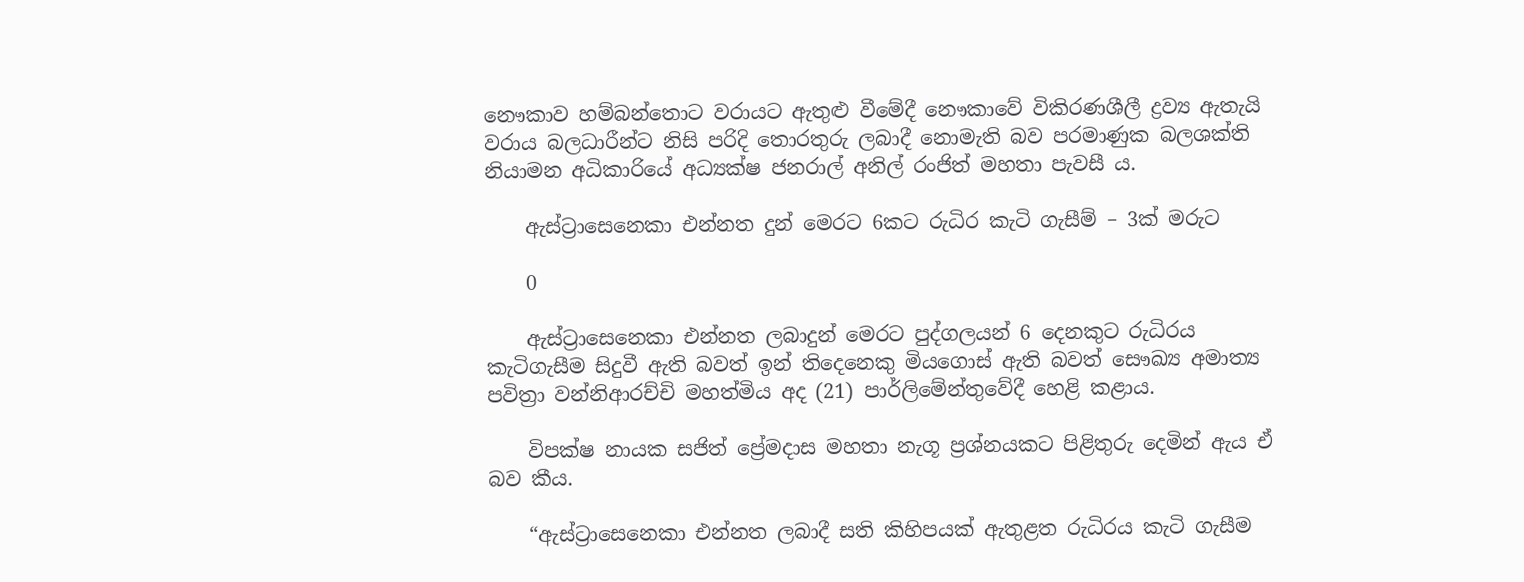නෞකාව හම්බන්තොට වරායට ඇතුළු වීමේදී නෞකාවේ විකිරණශීලී ද්‍රව්‍ය ඇතැයි වරාය බලධාරීන්ට නිසි පරිදි තොරතුරු ලබාදී නොමැති බව පරමාණුක බලශක්ති නියාමන අධිකාරියේ අධ්‍යක්ෂ ජනරාල් අනිල් රංජිත් මහතා පැවසී ය.

    ඇස්ට්‍රාසෙනෙකා එන්නත දුන් මෙරට 6කට රුධිර කැටි ගැසීම් – 3ක් මරුට

    0

    ඇස්ට්‍රාසෙනෙකා එන්නත ලබාදුන් මෙරට පුද්ගලයන් 6 දෙනකුට රුධිරය කැටිගැසීම සිදුවී ඇති බවත් ඉන් තිදෙනෙකු මියගොස් ඇති බවත් සෞඛ්‍ය අමාත්‍ය පවිත්‍රා වන්නිආරච්චි මහත්මිය අද (21) පාර්ලිමේන්තුවේදී හෙළි කළාය.

    විපක්ෂ නායක සජිත් ප්‍රේමදාස මහතා නැගූ ප්‍රශ්නයකට පිළිතුරු දෙමින් ඇය ඒ බව කීය.

    “ඇස්ට්‍රාසෙනෙකා එන්නත ලබාදී සති කිහිපයක් ඇතුළත රුධිරය කැටි ගැසීම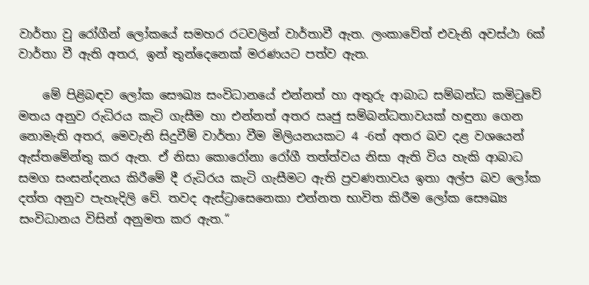වාර්තා වු රෝගීන් ලෝකයේ සමහර රටවලින් වාර්තාවී ඇත. ලංකාවේත් එවැනි අවස්ථා 6ක් වාර්තා වී ඇති අතර, ඉන් තුන්දෙනෙක් මරණයට පත්ව ඇත.

    මේ පිළිබඳව ලෝක සෞඛ්‍ය සංවිධානයේ එන්නත් හා අතුරු ආබාධ සම්බන්ධ කමිටුවේ මතය අනුව රුධිරය කැටි ගැසීම හා එන්නත් අතර ඍජු සම්බන්ධතාවයක් හඳුනා ගෙන නොමැති අතර, මෙවැනි සිදුවීම් වාර්තා වීම මිලියනයකට 4 -6ත් අතර බව දළ වශයෙන් ඇස්තමේන්තු කර ඇත. ඒ නිසා කොරෝනා රෝගී තත්ත්වය නිසා ඇති විය හැකි ආබාධ සමග සංසන්දනය කිරීමේ දී රුධිරය කැටි ගැසීමට ඇති ප්‍රවණතාවය ඉතා අල්ප බව ලෝක දත්ත අනුව පැහැදිලි වේ. තවද ඇස්ට්‍රාසෙනෙකා එන්නත භාවිත කිරීම ලෝක සෞඛ්‍ය සංවිධානය විසින් අනුමත කර ඇත.“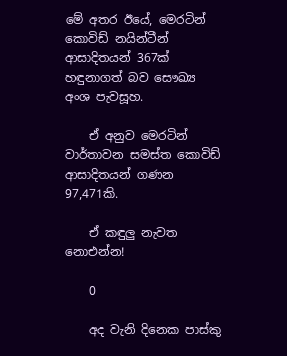මේ අතර ඊයේ, මෙරටින් කොවිඩ් නයින්ටීන් ආසාදිතයන් 367ක් හඳුනාගත් බව සෞඛ්‍ය අංශ පැවසූහ.

    ඒ අනුව මෙරටින් වාර්තාවන සමස්ත කොවිඩ් ආසාදිතයන් ගණන 97,471කි.

    ඒ කඳුලු නැවත නොඑන්න!

    0

    අද වැනි දිනෙක පාස්කු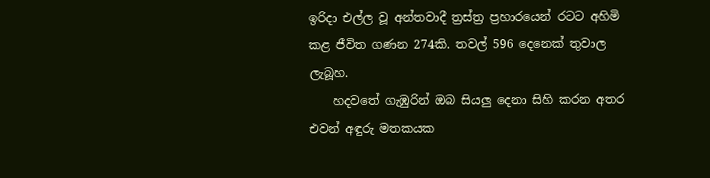ඉරිදා එල්ල වූ අන්තවාදී ත්‍රස්ත්‍ර ප්‍රහාරයෙන් රටට අහිමි කළ ජීවිත ගණන 274කි. තවල් 596 දෙනෙක් තුවාල ලැබූහ.
    හදවතේ ගැඹුරින් ඔබ සියලු දෙනා සිහි කරන අතර එවන් අඳුරු මතකයක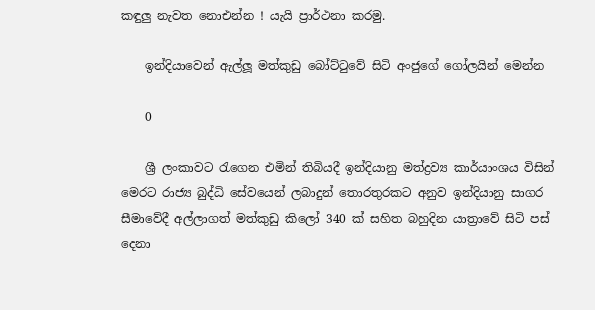කඳුලු නැවත නොඑන්න ! යැයි ප්‍රාර්ථනා කරමු.

    ඉන්දියාවෙන් ඇල්ලූ මත්කුඩු බෝට්ටුවේ සිටි අංජුගේ ගෝලයින් මෙන්න

    0

    ශ්‍රී ලංකාවට රැගෙන එමින් තිබියදී ඉන්දියානු මත්ද්‍රව්‍ය කාර්යාංශය විසින් මෙරට රාජ්‍ය බුද්ධි සේවයෙන් ලබාදුන් තොරතුරකට අනුව ඉන්දියානු සාගර සීමාවේදී අල්ලාගත් මත්කුඩු කිලෝ 340 ක් සහිත බහුදින යාත්‍රාවේ සිටි පස් දෙනා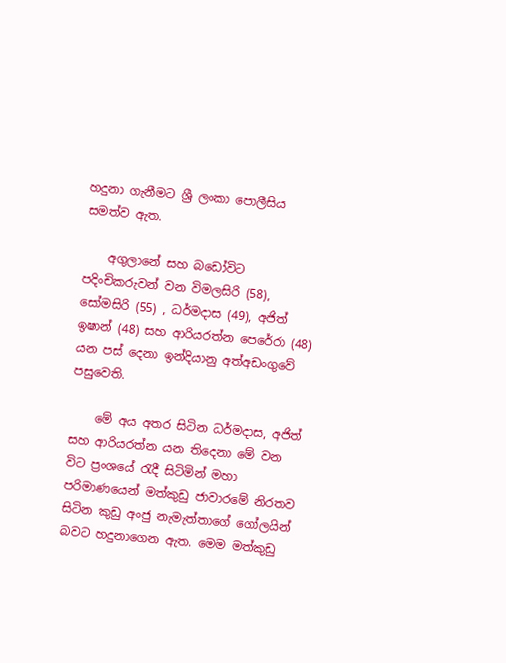හදුනා ගැනීමට ශ්‍රී ලංකා පොලීසිය සමත්ව ඇත.

    අගුලානේ සහ බඩෝවිට පදිංචිකරුවන් වන විමලසිරි (58), සෝමසිරි (55) , ධර්මදාස (49), අජිත් ඉෂාන් (48) සහ ආරියරත්න පෙරේරා (48) යන පස් දෙනා ඉන්දියානු අත්අඩංගුවේ පසුවෙති.

    මේ අය අතර සිටින ධර්මදාස, අජිත් සහ ආරියරත්න යන තිදෙනා මේ වන විට ප්‍රංශයේ රැදී සිටිමින් මහා පරිමාණයෙන් මත්කුඩු ජාවාරමේ නිරතව සිටින කුඩු අංජු නැමැත්තාගේ ගෝලයින් බවට හදුනාගෙන ඇත. මෙම මත්කුඩු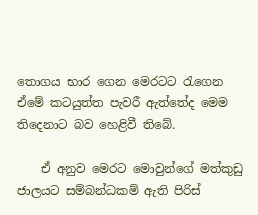තොගය භාර ගෙන මෙරටට රැගෙන ඒමේ කටයුත්ත පැවරී ඇත්තේද මෙම තිදෙනාට බව හෙළිවී තිබේ.

    ඒ අනුව මෙරට මොවුන්ගේ මත්කුඩු ජාලයට සම්බන්ධකම් ඇති පිරිස්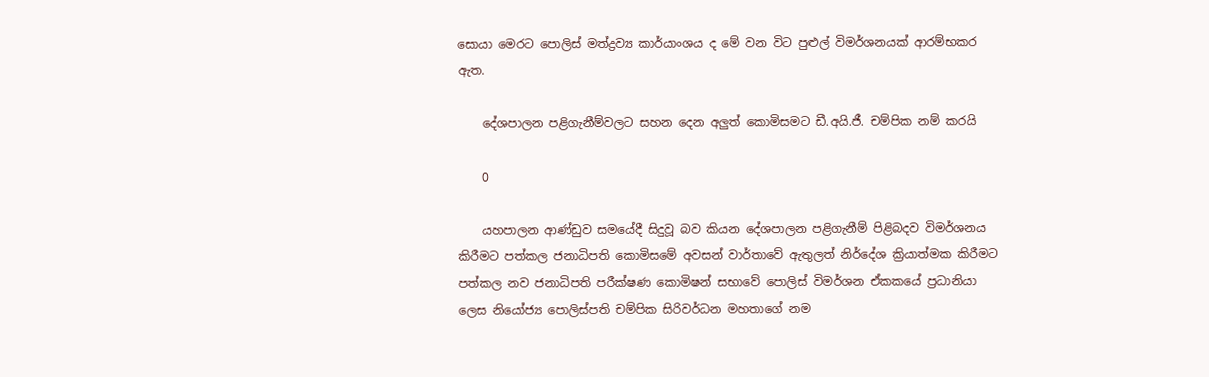සොයා මෙරට පොලිස් මත්ද්‍රව්‍ය කාර්යාංශය ද මේ වන විට පුළුල් විමර්ශනයක් ආරම්භකර ඇත.

    දේශපාලන පළිගැනීම්වලට සහන දෙන අලුත් කොමිසමට ඩී.අයි.ජී. චම්පික නම් කරයි

    0

    යහපාලන ආණ්ඩුව සමයේදී සිදුවූ බව කියන දේශපාලන පළිගැනීම් පිළිබදව විමර්ශනය කිරීමට පත්කල ජනාධිපති කොමිසමේ අවසන් වාර්තාවේ ඇතුලත් නිර්දේශ ක්‍රියාත්මක කිරීමට පත්කල නව ජනාධිපති පරීක්ෂණ කොමිෂන් සභාවේ පොලිස් විමර්ශන ඒකකයේ ප්‍රධානියා ලෙස නියෝජ්‍ය පොලිස්පති චම්පික සිරිවර්ධන මහතාගේ නම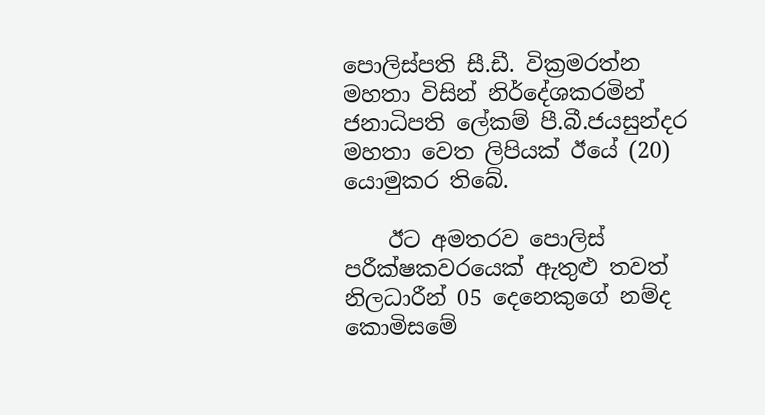පොලිස්පති සී.ඩී. වික්‍රමරත්න මහතා විසින් නිර්දේශකරමින් ජනාධිපති ලේකම් පී.බී.ජයසුන්දර මහතා වෙත ලිපියක් ඊයේ (20) යොමුකර තිබේ.

    ඊට අමතරව පොලිස් පරීක්ෂකවරයෙක් ඇතුළු තවත් නිලධාරීන් 05 දෙනෙකුගේ නම්ද කොමිසමේ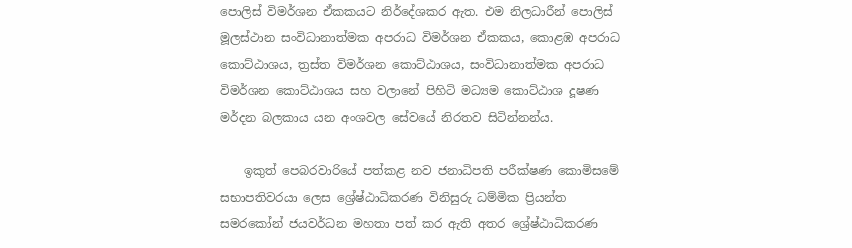පොලිස් විමර්ශන ඒකකයට නිර්දේශකර ඇත. එම නිලධාරීන් පොලිස් මූලස්ථාන සංවිධානාත්මක අපරාධ විමර්ශන ඒකකය, කොළඹ අපරාධ කොට්ඨාශය, ත්‍රස්ත විමර්ශන කොට්ඨාශය, සංවිධානාත්මක අපරාධ විමර්ශන කොට්ඨාශය සහ වලානේ පිහිටි මධ්‍යම කොට්ඨාශ දූෂණ මර්දන බලකාය යන අංශවල සේවයේ නිරතව සිටින්නන්ය.

    ඉකුත් පෙබරවාරියේ පත්කළ ‍නව ජනාධිපති පරීක්ෂණ කොමිසමේ සභාපතිවරයා ලෙස ශ්‍රේෂ්ඨාධිකරණ විනිසුරු ධම්මික ප්‍රියන්ත සමරකෝන් ජයවර්ධන මහතා පත් කර ඇති අතර ශ්‍රේෂ්ඨාධිකරණ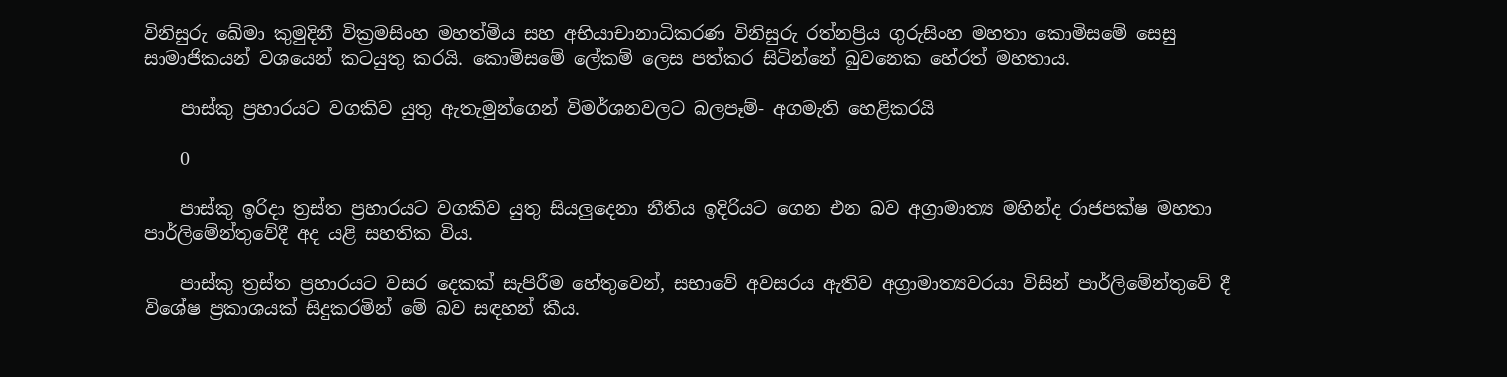විනිසුරු ඛේමා කුමුදිනී වික්‍රමසිංහ මහත්මිය සහ අභියාචානාධිකරණ විනිසුරු රත්නප්‍රිය ගුරුසිංහ මහතා කොමිසමේ සෙසු සාමාජිකයන් වශයෙන් කටයුතු කරයි. කොමිසමේ ලේකම් ලෙස පත්කර සිටින්නේ බුවනෙක හේරත් මහතාය.

    පාස්කු ප්‍රහාරයට වගකිව යුතු ඇතැමුන්ගෙන් විමර්ශනවලට බලපෑම්- අගමැති හෙළිකරයි

    0

    පාස්කු ඉරිදා ත්‍රස්ත ප්‍රහාරයට වගකිව යුතු සියලුදෙනා නීතිය ඉදිරියට ගෙන එන බව අග්‍රාමාත්‍ය මහින්ද රාජපක්ෂ මහතා පාර්ලිමේන්තුවේදී අද යළි සහතික විය.

    පාස්කු ත්‍රස්ත ප්‍රහාරයට වසර දෙකක් සැපිරීම හේතුවෙන්, සභාවේ අවසරය ඇතිව අග්‍රාමාත්‍යවරයා විසින් පාර්ලිමේන්තුවේ දී විශේෂ ප්‍රකාශයක් සිදුකරමින් මේ බව සඳහන් කීය.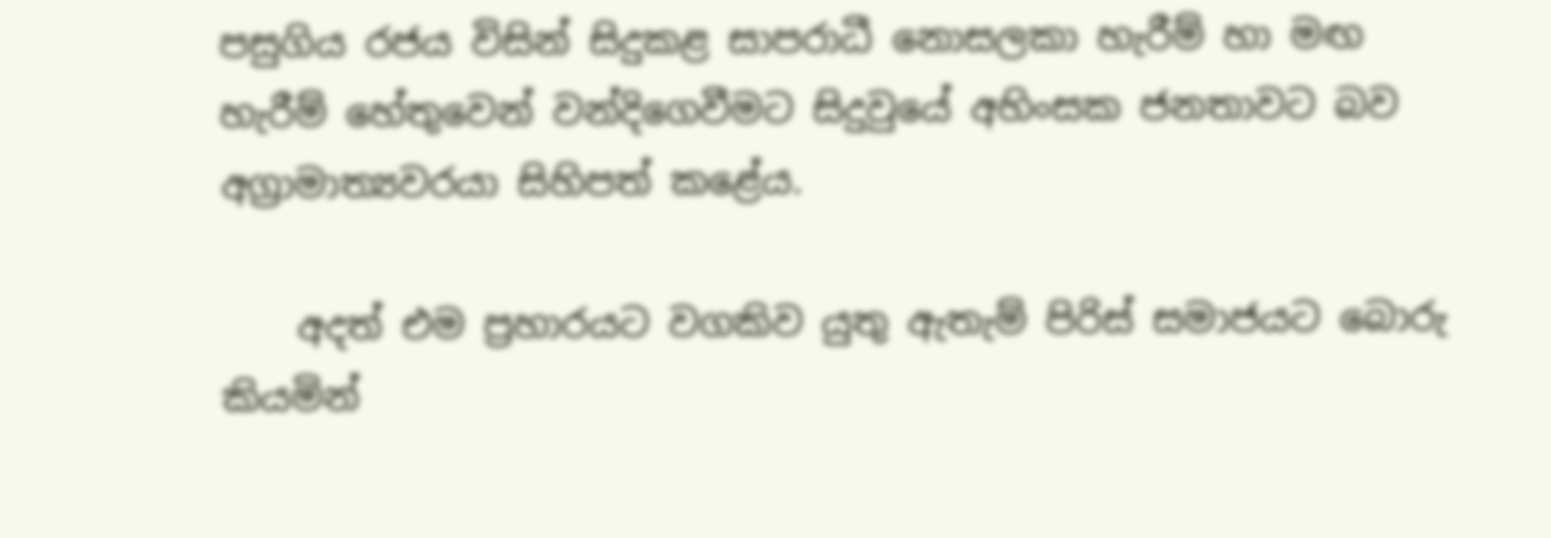පසුගිය රජය විසින් සිදුකළ සාපරාධී නොසලකා හැරීම් හා මඟ හැරීම් හේතුවෙන් වන්දිගෙවීමට සිදුවුයේ අහිංසක ජනතාවට බව අග්‍රාමාත්‍යවරයා සිහිපත් කළේය.

    අදත් එම ප්‍රහාරයට වගකිව යුතු ඇතැම් පිරිස් සමාජයට බොරු කියමින්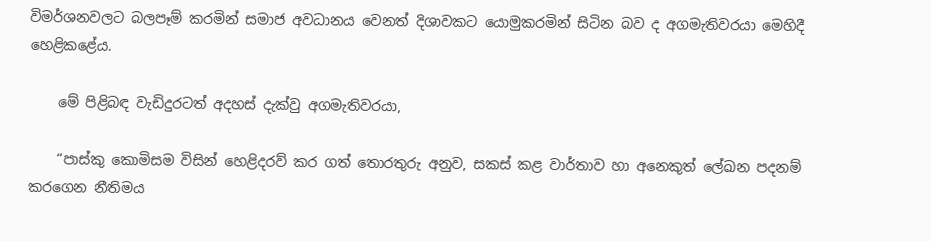විමර්ශනවලට බලපෑම් කරමින් සමාජ අවධානය වෙනත් දිශාවකට යොමුකරමින් සිටින බව ද අගමැතිවරයා මෙහිදී හෙළිකළේය.

    මේ පිළිබඳ වැඩිදුරටත් අදහස් දැක්වු අගමැතිවරයා,

    “පාස්කු කොමිසම විසින් හෙළිදරව් කර ගත් තොරතුරු අනුව, සකස් කළ වාර්තාව හා අනෙකුත් ලේඛන පදනම් කරගෙන නීතිමය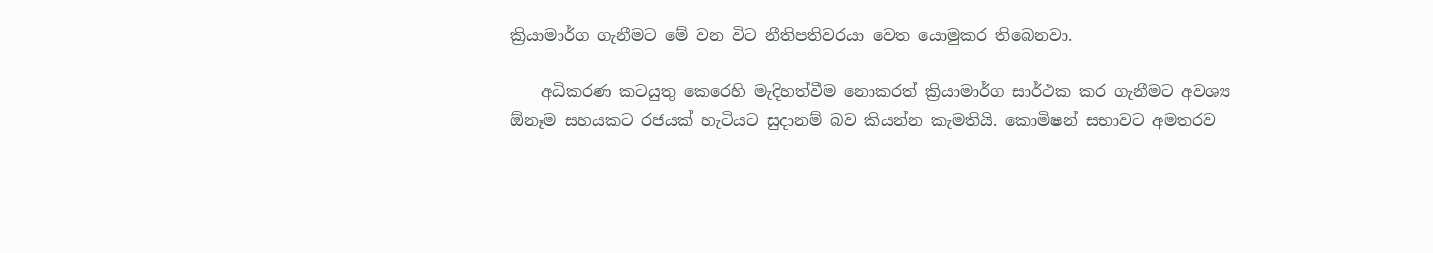ක්‍රියාමාර්ග ගැනීමට මේ වන විට නීතිපතිවරයා වෙත යොමුකර තිබෙනවා.

    අධිකරණ කටයුතු කෙරෙහි මැදිහත්වීම නොකරත් ක්‍රියාමාර්ග සාර්ථක කර ගැනීමට අවශ්‍ය ඕනෑම සහයකට රජයක් හැටියට සුදානම් බව කියන්න කැමතියි. කොමිෂන් සභාවට අමතරව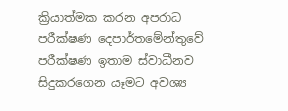ක්‍රියාත්මක කරන අපරාධ පරීක්ෂණ දෙපාර්තමේන්තුවේ පරීක්ෂණ ඉතාම ස්වාධීනව සිදුකරගෙන යෑමට අවශ්‍ය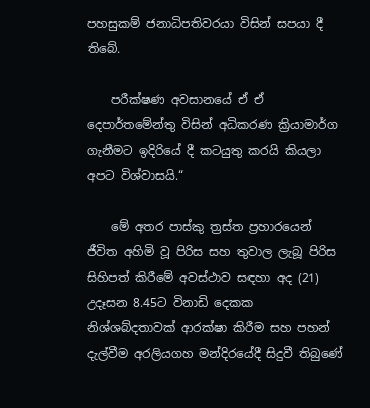පහසුකම් ජනාධිපතිවරයා විසින් සපයා දී තිබේ.

    පරීක්ෂණ අවසානයේ ඒ ඒ දෙපාර්තමේන්තු විසින් අධිකරණ ක්‍රියාමාර්ග ගැනීමට ඉදිරියේ දී කටයුතු කරයි කියලා අපට විශ්වාසයි.“

    මේ අතර පාස්කු ත්‍රස්ත ප්‍රහාරයෙන් ජීවිත අහිමි වූ පිරිස සහ තුවාල ලැබූ පිරිස සිහිපත් කිරීමේ අවස්ථාව සඳහා අද (21) උදෑසන 8.45ට විනාඩි දෙකක නිශ්ශබ්දතාවක් ආරක්ෂා කිරීම සහ පහන් දැල්වීම අරලියගහ මන්දිරයේදී සිදුවී තිබුණේ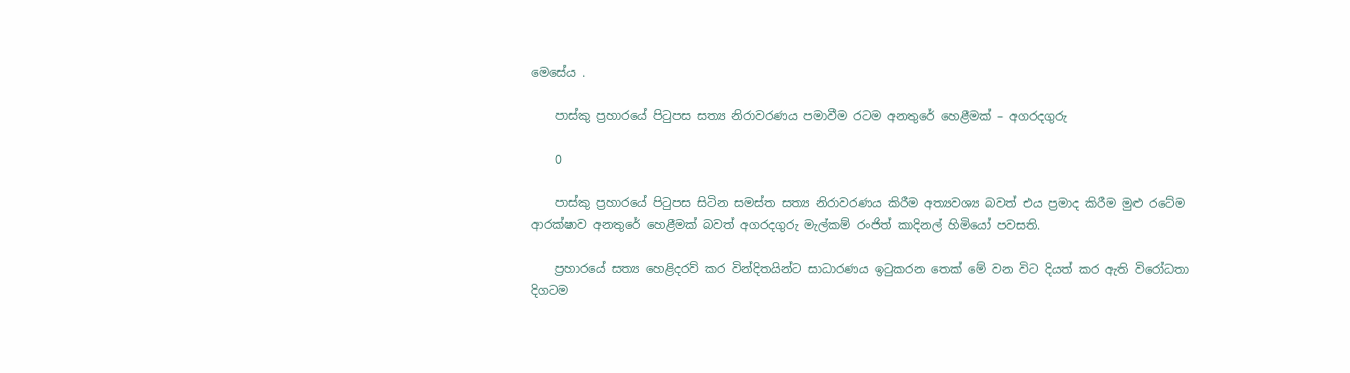මෙසේය .

    පාස්කු ප්‍රහාරයේ පිටුපස සත්‍ය නිරාවරණය පමාවීම රටම අනතුරේ හෙළීමක් – අගරදගුරු

    0

    පාස්කු ප්‍රහාරයේ පිටුපස සිටින සමස්ත සත්‍ය නිරාවරණය කිරීම අත්‍යවශ්‍ය බවත් එය ප්‍රමාද කිරීම මුළු රටේම ආරක්ෂාව අනතුරේ හෙළීමක් බවත් අගරදගුරු මැල්කම් රංජිත් කාදිනල් හිමියෝ පවසති.

    ප්‍රහාරයේ සත්‍ය හෙළිදරව් කර වින්දිතයින්ට සාධාරණය ඉටුකරන තෙක් මේ වන විට දියත් කර ඇති විරෝධතා දිගටම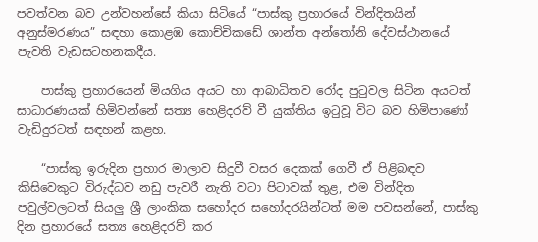පවත්වන බව උන්වහන්සේ කියා සිටියේ “පාස්කු ප්‍රහාරයේ වින්දිතයින් අනුස්මරණය” සඳහා කොළඹ කොච්චිකඩේ ශාන්ත අන්තෝනි දේවස්ථානයේ පැවති වැඩසටහනකදීය.

    පාස්කු ප්‍රහාරයෙන් මියගිය අයට හා ආබාධිතව රෝද පුටුවල සිටින අයටත් සාධාරණයක් හිමිවන්නේ සත්‍ය හෙළිදරව් වී යුක්තිය ඉටුවූ විට බව හිමිපාණෝ වැඩිදුරටත් සඳහන් කළහ.

    “පාස්කු ඉරුදින ප්‍රහාර මාලාව සිදුවී වසර දෙකක් ගෙවී ඒ පිළිබඳව කිසිවෙකුට විරුද්ධව නඩු පැවරී නැති වටා පිටාවක් තුළ, එම වින්දිත පවුල්වලටත් සියලු ශ්‍රී ලාංකික සහෝදර සහෝදරයින්ටත් මම පවසන්නේ, පාස්කු දින ප්‍රහාරයේ සත්‍ය හෙළිදරව් කර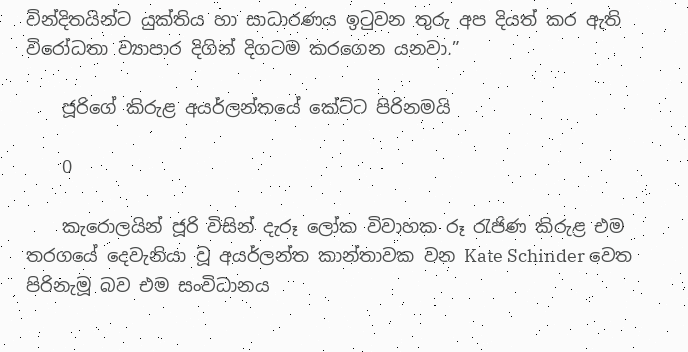වින්දිතයින්ට යුක්තිය හා සාධාරණය ඉටුවන තුරු අප දියත් කර ඇති විරෝධතා ව්‍යාපාර දිගින් දිගටම කරගෙන යනවා.”

    ජූරිගේ කිරුළ අයර්ලන්තයේ කේට්ට පිරිනමයි

    0

    කැරොලයින් ජූරි විසින් දැරූ ලෝක විවාහක රූ රැජිණ කිරුළ එම තරගයේ දෙවැනියා වූ අයර්ලන්ත කාන්තාවක වන Kate Schinder වෙත පිරිනැමූ බව එම සංවිධානය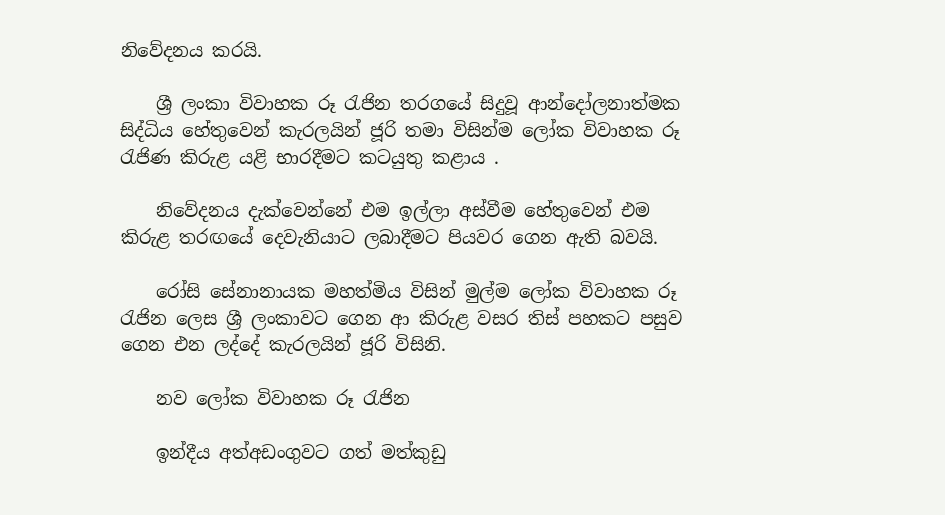නිවේදනය කරයි.

    ශ්‍රී ලංකා විවාහක රූ රැජින තරගයේ සිදුවූ ආන්දෝලනාත්මක සිද්ධිය හේතුවෙන්‌ කැරලයින් ජූරි තමා විසින්ම ලෝක විවාහක රූ රැජිණ කිරුළ යළි භාරදීමට කටයුතු කළාය .

    නිවේදනය දැක්වෙන්නේ එම ඉල්ලා අස්වීම හේතුවෙන් එම කිරුළ තරඟයේ දෙවැනියාට ලබාදීමට පියවර ගෙන ඇති බවයි.

    රෝසි සේනානායක මහත්මිය විසින් මුල්ම ලෝක විවාහක රූ රැජින ලෙස ශ්‍රී ලංකාවට ගෙන ආ කිරුළ වසර තිස් පහකට පසුව ගෙන එන ලද්දේ කැරලයින් ජූරි විසිනි.

    නව ලෝක විවාහක රූ රැජින

    ඉන්දීය අත්අඩංගුවට ගත් මත්කුඩු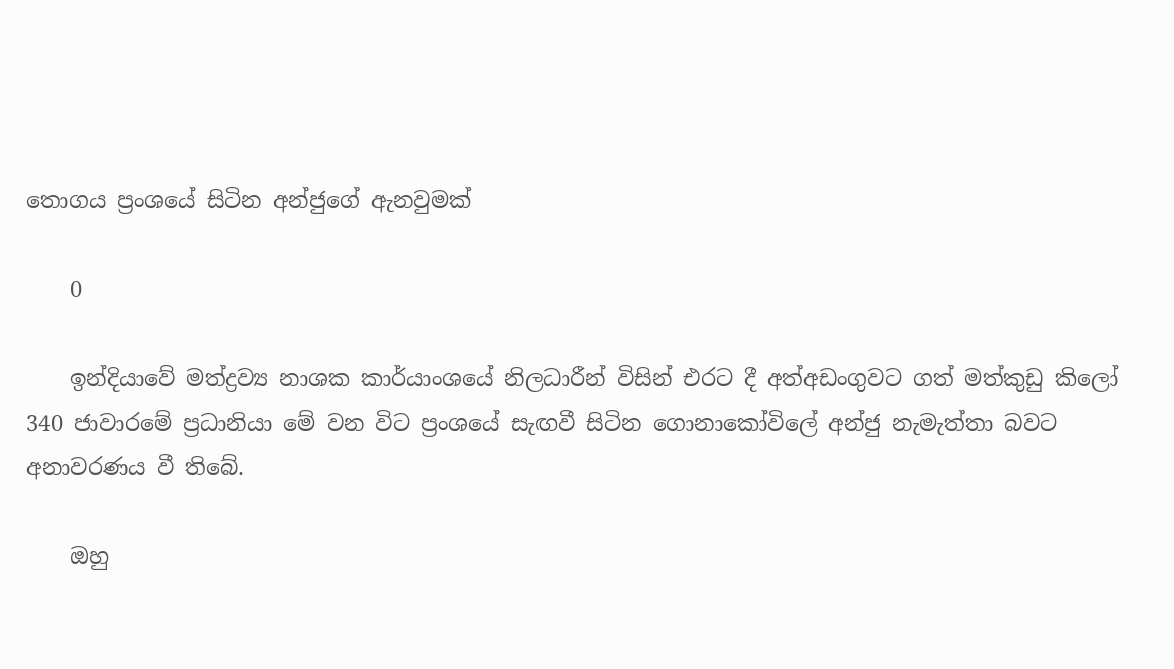තොග‍ය ප්‍රංශයේ සිටින අන්ජුගේ ඇනවුමක්

    0

    ඉන්දියාවේ මත්ද්‍රව්‍ය නාශක කාර්යාංශයේ නිලධාරීන් විසින් එරට දී අත්අඩංගුවට ගත් මත්කුඩු කිලෝ 340 ජාවාරමේ ප්‍රධානියා මේ වන විට ප්‍රංශයේ සැඟවී සිටින ගොනාකෝවිලේ අන්ජු නැමැත්තා බවට අනාවරණය වී තිබේ.

    ඔහු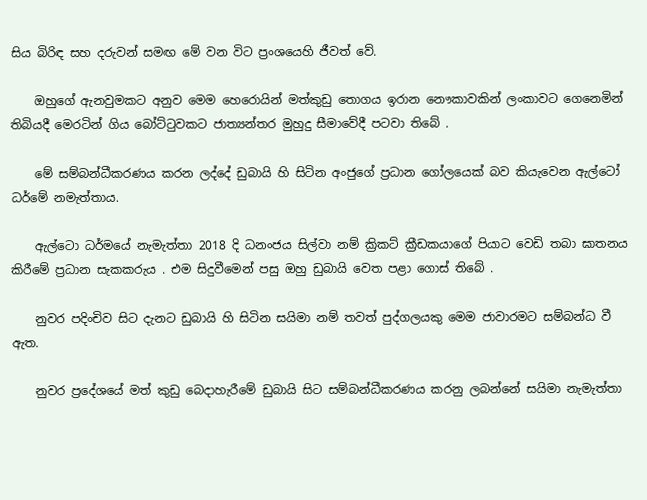සිය බිරිඳ සහ දරුවන් සමඟ මේ වන විට ප්‍රංශයෙහි ජීවත් වේ.

    ඔහුගේ ඇනවුමකට අනුව මෙම හෙරොයින් මත්කුඩු තොගය ඉරාන නෞකාවකින් ලංකාවට ගෙනෙමින් තිබියදී මෙරටින් ගිය බෝට්ටුවකට ජාත්‍යන්තර මුහුදු සීමාවේදී පටවා තිබේ .

    මේ සම්බන්ධීකරණය කරන ලද්දේ ඩුබායි හි සිටින අංජුගේ ප්‍රධාන ගෝලයෙක් බව කියැවෙන ඇල්ටෝ ධර්මේ නමැත්තාය.

    ඇල්ටො ධර්මයේ නැමැත්තා 2018 දි ධනංජය සිල්වා නම් ක්‍රිකට් ක්‍රීඩකයාගේ පියාට වෙඩි තබා ඝාතනය කිරීමේ ප්‍රධාන සැකකරුය . එම සිදුවීමෙන් පසු ඔහු ඩුබායි වෙත පළා ගොස් තිබේ .

    නුවර පදිංචිව සිට දැනට ඩුබායි හි සිටින සයිමා නම් තවත් පුද්ගලයකු මෙම ජාවාරමට සම්බන්ධ වී ඇත.

    නුවර ප්‍රදේශයේ මත් කුඩු බෙදාහැරීමේ ඩුබායි සිට සම්බන්ධීකරණය කරනු ලබන්නේ සයිමා නැමැත්තා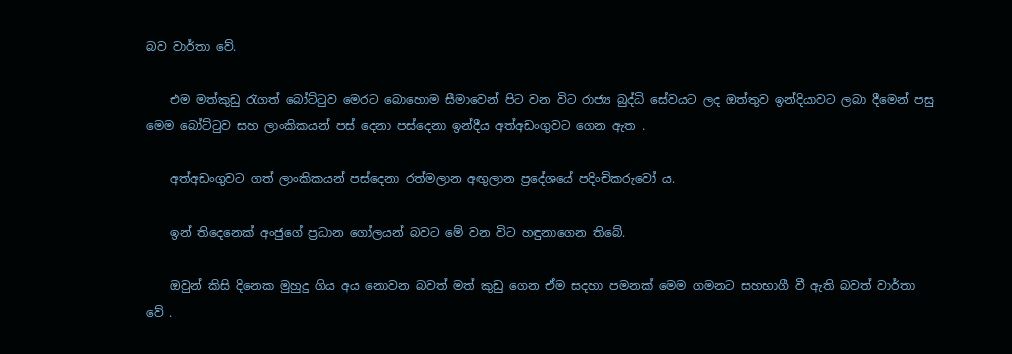බව වාර්තා වේ.

    එම මත්කුඩු රැගත් බෝට්ටුව මෙරට බොහොම සීමාවෙන් පිට වන විට රාජ්‍ය බුද්ධි සේවයට ලද ඔත්තුව ඉන්දියාවට ලබා දීමෙන් පසු මෙම බෝට්ටුව සහ ලාංකිකයන් පස් දෙනා පස්දෙනා ඉන්දීය අත්අඩංගුවට ගෙන ඇත .

    අත්අඩංගුවට ගත් ලාංකිකයන් පස්දෙනා රත්මලාන අඟුලාන ප්‍රදේශයේ පදිංචිකරුවෝ ය.

    ඉන් තිදෙනෙක් අංජුගේ ප්‍රධාන ගෝලයන් බවට මේ වන විට හඳුනාගෙන තිබේ.

    ඔවුන් කිසි දිනෙක මුහුදු ගිය අය නොවන බවත් මත් කුඩු ගෙන ඒම සදහා පමනක් මෙම ගමනට සහභාගී වී ඇති බවත් වාර්තා වේ .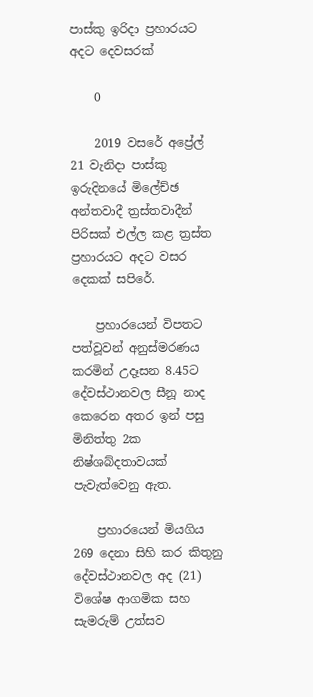පාස්කු ඉරිදා ප්‍රහාරයට අදට දෙවසරක්

    0

    2019 වසරේ අප්‍රේල් 21 වැනිදා පාස්කු ඉරුදිනයේ මිලේච්ඡ අන්තවාදී ත්‍රස්තවාදීන් පිරිසක් එල්ල කළ ත්‍රස්ත ප්‍රහාරයට අදට වසර දෙකක් සපිරේ.

    ප්‍රහාරයෙන් විපතට පත්වූවන් අනුස්මරණය කරමින් උදෑසන 8.45ට දේවස්ථානවල සීනූ නාද කෙරෙන අතර ඉන් පසු මිනිත්තු 2ක නිෂ්ශබ්දතාවයක් පැවැත්වෙනු ඇත.

    ප්‍රහාරයෙන් මියගිය 269 දෙනා සිහි කර කිතුනු දේවස්ථානවල අද (21) විශේෂ ආගමික සහ සැමරුම් උත්සව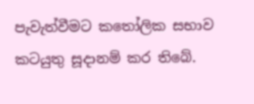පැවැත්වීමට කතෝලික සභාව කටයුතු සූදානම් කර තිබේ.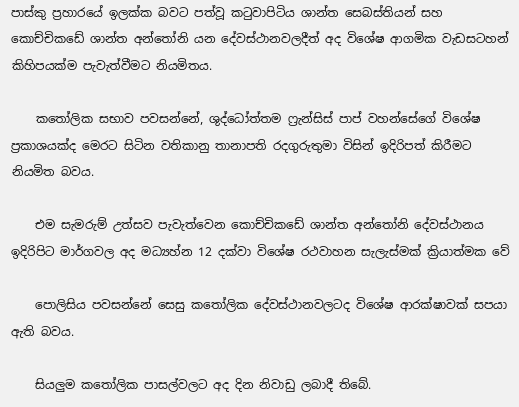පාස්කු ප්‍රහාරයේ ඉලක්ක බවට පත්වූ කටුවාපිටිය ශාන්ත සෙබස්තියන් සහ කොච්චිකඩේ ශාන්ත අන්තෝනි යන දේවස්ථානවලදීත් අද විශේෂ ආගමික වැඩසටහන් කිහිපයක්ම පැවැත්වීමට නියමිතය.

    කතෝලික සභාව පවසන්නේ, ශුද්ධෝත්තම ෆ්‍රැන්සිස් පාප් වහන්සේගේ විශේෂ ප්‍රකාශයක්ද මෙරට සිටින වතිකානු තානාපති රදගුරුතුමා විසින් ඉදිරිපත් කිරීමට නියමිත බවය.

    එම සැමරුම් උත්සව පැවැත්වෙන කොච්චිකඩේ ශාන්ත අන්තෝනි දේවස්ථානය ඉදිරිපිට මාර්ගවල අද මධ්‍යහ්න 12 දක්වා විශේෂ රථවාහන සැලැස්මක් ක්‍රියාත්මක වේ

    පොලිසිය පවසන්නේ සෙසු කතෝලික දේවස්ථානවලටද විශේෂ ආරක්ෂාවක් සපයා ඇති බවය.

    සියලුම කතෝලික පාසල්වලට අද දින නිවාඩු ලබාදී තිබේ.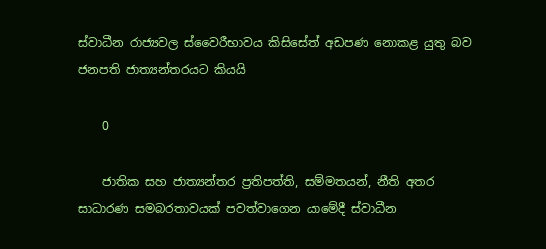ස්වාධීන රාජ්‍යවල ස්වෛරීභාවය කිසිසේත් අඩපණ නොකළ යුතු බව ජනපති ජාත්‍යන්තරයට කියයි

    0

    ජාතික සහ ජාත්‍යන්තර ප්‍රතිපත්ති, සම්මතයන්, නීති අතර සාධාරණ සමබරතාවයක් පවත්වාගෙන යාමේදී ස්වාධීන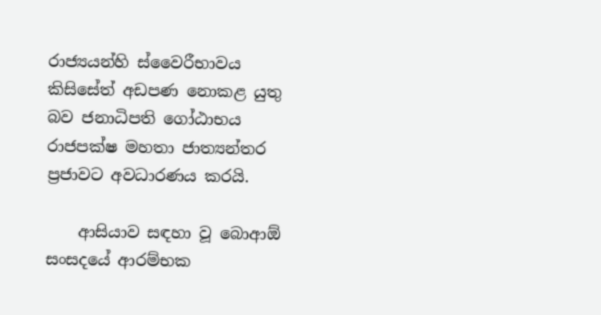රාජ්‍යයන්හි ස්වෛරීභාවය කිසිසේත් අඩපණ නොකළ යුතු බව ජනාධිපති ගෝඨාභය රාජපක්ෂ මහතා ජාත්‍යන්තර ප්‍රජාවට අවධාරණය කරයි.

    ආසියාව සඳහා වූ බොආඕ සංසදයේ ආරම්භක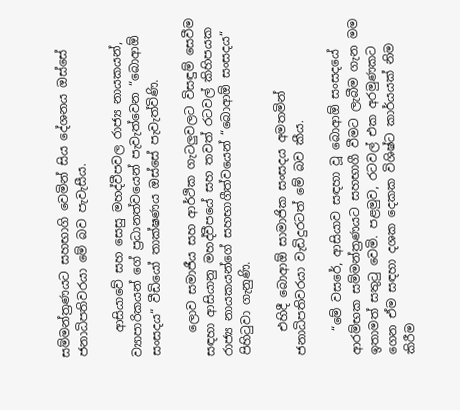සම්මන්ත්‍රණයට සහභාගි වෙමින් සිය දේශනය ඔස්සේ ජනාධිපතිවරයා මේ බව පැවැසීය.

    ආසියාවේ සහ සෙසු මහද්වීපවල රාජ්‍ය නායකයන්, ව්‍යාපාරිකයන් ගේ ප්‍රධානත්වයෙන් පැවැත්වෙන “බොආඕ සංසදය“ වීඩියෝ තාක්ෂණය ඔස්සේ පැවැත්විණි.

    ලොව සමාජීය සහ ආර්ථික ගැටලුවලට විසඳුම් සෙවීම සඳහා ආසියානු මහද්වීපයේ සහ තවත් රටවල් කිහිපයක රාජ්‍ය නායකයන්ගේ සහභාගීත්වයෙන් “බොආඕ සංසදය“ පිහිටුවා ගැනුණි.

    එහිදී බොආඕ සාමාජික සංසදය අමතමින් ජනාධිපතිවරයා වැඩිදුරටත් මේ බව කීය.

    “මේ වසරේ, ආසියාව සඳහා වූ බොආඕ සංසදයේ ආරම්භක සම්මන්ත්‍රණයට සහභාගී වීමට ලැබීම ගැන මම ඉතාමත් සතුටු වෙමි. පළමුව, රටවල් එක අරමුණකට ගෙන ඒම සඳහා දශක දෙකක විශිෂ්ට කාර්යයක් නිම කිරීම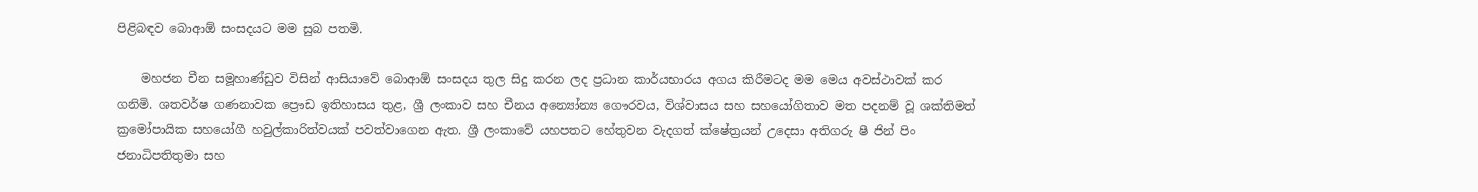පිළිබඳව බොආඕ සංසදයට මම සුබ පතමි.

    මහජන චීන සමූහාණ්ඩුව විසින් ආසියාවේ බොආඕ සංසදය තුල සිදු කරන ලද ප්‍රධාන කාර්යභාරය අගය කිරීමටද මම මෙය අවස්ථාවක් කර ගනිමි. ශතවර්ෂ ගණනාවක ප්‍රෞඩ ඉතිහාසය තුළ, ශ්‍රී ලංකාව සහ චීනය අන්‍යෝන්‍ය ගෞරවය, විශ්වාසය සහ සහයෝගිතාව මත පදනම් වූ ශක්තිමත් ක්‍රමෝපායික සහයෝගී හවුල්කාරිත්වයක් පවත්වාගෙන ඇත. ශ්‍රී ලංකාවේ යහපතට හේතුවන වැදගත් ක්ෂේත්‍රයන් උදෙසා අතිගරු ෂී ජින් පිං ජනාධිපතිතුමා සහ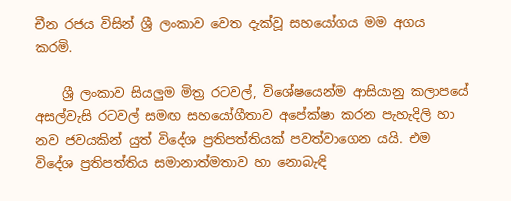චීන රජය විසින් ශ්‍රී ලංකාව වෙත දැක්වූ සහයෝගය මම අගය කරමි.

    ශ්‍රී ලංකාව සියලුම මිත්‍ර රටවල්, විශේෂයෙන්ම ආසියානු කලාපයේ අසල්වැසි රටවල් සමඟ සහයෝගීතාව අපේක්ෂා කරන පැහැදිලි හා නව ජවයකින් යුත් විදේශ ප්‍රතිපත්තියක් පවත්වාගෙන යයි. එම විදේශ ප්‍රතිපත්තිය සමානාත්මතාව හා නොබැඳි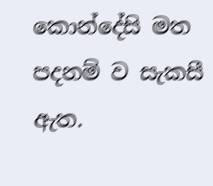කොන්දේසි මත පදනම් ව සැකසී ඇත.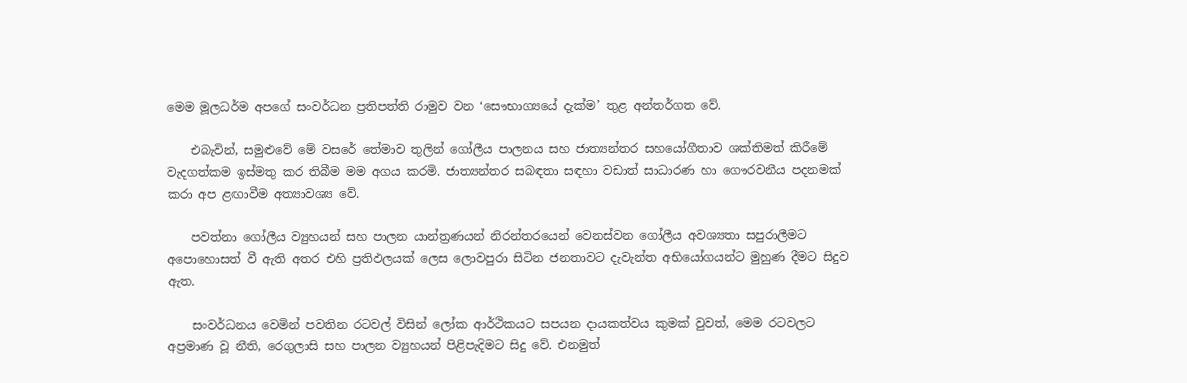මෙම මූලධර්ම අපගේ සංවර්ධන ප්‍රතිපත්ති රාමුව වන ‘සෞභාග්‍යයේ දැක්ම’ තුළ අන්තර්ගත වේ.

    එබැවින්, සමුළුවේ මේ වසරේ තේමාව තුලින් ගෝලීය පාලනය සහ ජාත්‍යන්තර සහයෝගීතාව ශක්තිමත් කිරීමේ වැදගත්කම ඉස්මතු කර තිබීම මම අගය කරමි. ජාත්‍යන්තර සබඳතා සඳහා වඩාත් සාධාරණ හා ගෞරවනීය පදනමක් කරා අප ළඟාවීම අත්‍යාවශ්‍ය වේ.

    පවත්නා ගෝලීය ව්‍යුහයන් සහ පාලන යාන්ත්‍රණයන් නිරන්තරයෙන් වෙනස්වන ගෝලීය අවශ්‍යතා සපුරාලීමට අපොහොසත් වී ඇති අතර එහි ප්‍රතිඵලයක් ලෙස ලොවපුරා සිටින ජනතාවට දැවැන්ත අභියෝගයන්ට මුහුණ දීමට සිදුව ඇත.

    සංවර්ධනය වෙමින් පවතින රටවල් විසින් ලෝක ආර්ථිකයට සපයන දායකත්වය කුමක් වුවත්, මෙම රටවලට අප්‍රමාණ වූ නීති, රෙගුලාසි සහ පාලන ව්‍යුහයන් පිළිපැදිමට සිදු වේ. එනමුත්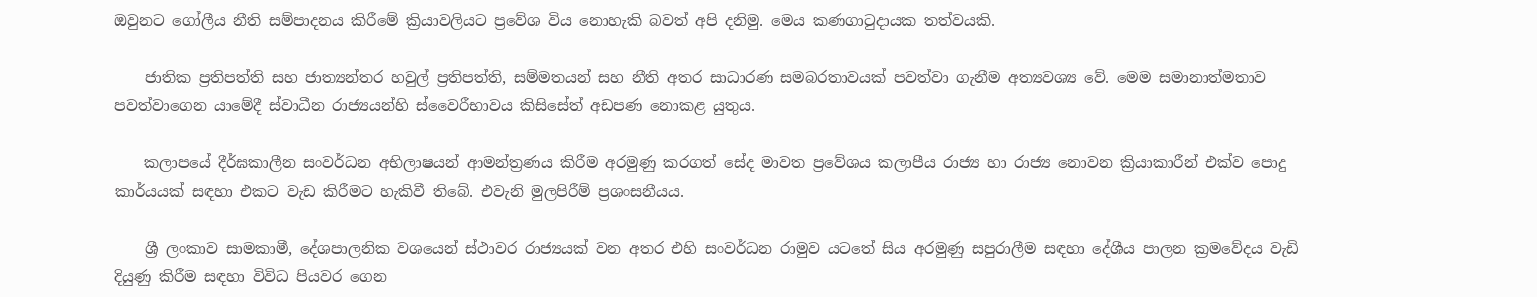ඔවුනට ගෝලීය නීති සම්පාදනය කිරීමේ ක්‍රියාවලියට ප්‍රවේශ විය නොහැකි බවත් අපි දනිමු. මෙය කණගාටුදායක තත්වයකි.

    ජාතික ප්‍රතිපත්ති සහ ජාත්‍යන්තර හවුල් ප්‍රතිපත්ති, සම්මතයන් සහ නීති අතර සාධාරණ සමබරතාවයක් පවත්වා ගැනීම අත්‍යවශ්‍ය වේ. මෙම සමානාත්මතාව පවත්වාගෙන යාමේදී ස්වාධීන රාජ්‍යයන්හි ස්වෛරීභාවය කිසිසේත් අඩපණ නොකළ යුතුය.

    කලාපයේ දීර්ඝකාලීන සංවර්ධන අභිලාෂයන් ආමන්ත්‍රණය කිරීම අරමුණු කරගත් සේද මාවත ප්‍රවේශය කලාපීය රාජ්‍ය හා රාජ්‍ය නොවන ක්‍රියාකාරීන් එක්ව පොදු කාර්යයක් සඳහා එකට වැඩ කිරීමට හැකිවී තිබේ. එවැනි මුලපිරීම් ප්‍රශංසනීයය.

    ශ්‍රී ලංකාව සාමකාමී, දේශපාලනික වශයෙන් ස්ථාවර රාජ්‍යයක් වන අතර එහි සංවර්ධන රාමුව යටතේ සිය අරමුණු සපුරාලීම සඳහා දේශීය පාලන ක්‍රමවේදය වැඩි දියුණු කිරීම සඳහා විවිධ පියවර ගෙන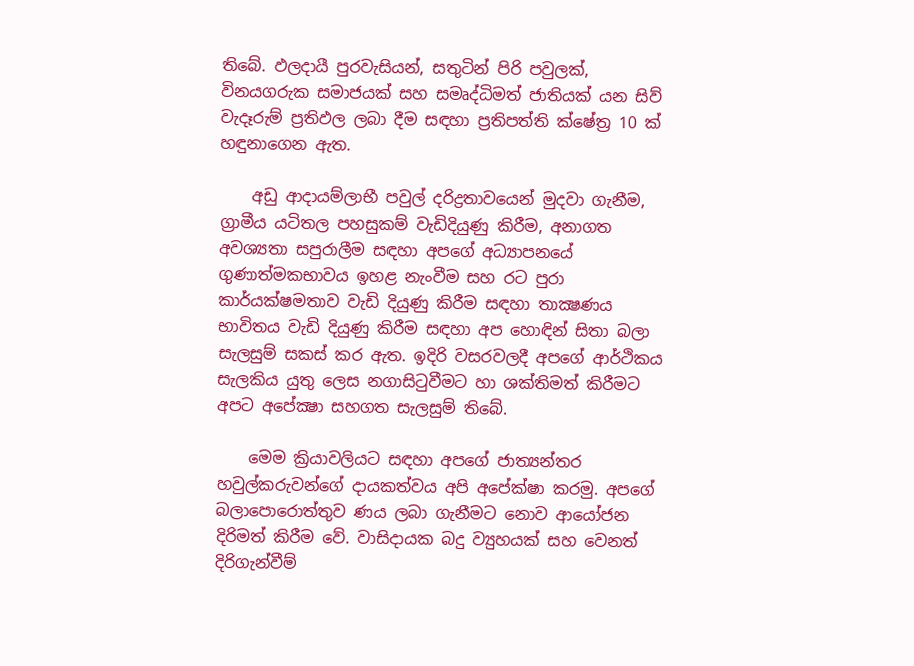තිබේ. ඵලදායී පුරවැසියන්, සතුටින් පිරි පවුලක්, විනයගරුක සමාජයක් සහ සමෘද්ධිමත් ජාතියක් යන සිව් වැදෑරුම් ප්‍රතිඵල ලබා දීම සඳහා ප්‍රතිපත්ති ක්ෂේත්‍ර 10 ක් හඳුනාගෙන ඇත.

    අඩු ආදායම්ලාභී පවුල් දරිද්‍රතාවයෙන් මුදවා ගැනීම, ග්‍රාමීය යටිතල පහසුකම් වැඩිදියුණු කිරීම, අනාගත අවශ්‍යතා සපුරාලීම සඳහා අපගේ අධ්‍යාපනයේ ගුණාත්මකභාවය ඉහළ නැංවීම සහ රට පුරා කාර්යක්ෂමතාව වැඩි දියුණු කිරීම සඳහා තාක්‍ෂණය භාවිතය වැඩි දියුණු කිරීම සඳහා අප හොඳින් සිතා බලා සැලසුම් සකස් කර ඇත. ඉදිරි වසරවලදී අපගේ ආර්ථිකය සැලකිය යුතු ලෙස නගාසිටුවීමට හා ශක්තිමත් කිරීමට අපට අපේක්‍ෂා සහගත සැලසුම් තිබේ.

    මෙම ක්‍රියාවලියට සඳහා අපගේ ජාත්‍යන්තර හවුල්කරුවන්ගේ දායකත්වය අපි අපේක්ෂා කරමු. අපගේ බලාපොරොත්තුව ණය ලබා ගැනීමට නොව ආයෝජන දිරිමත් කිරීම වේ. වාසිදායක බදු ව්‍යුහයක් සහ වෙනත් දිරිගැන්වීම්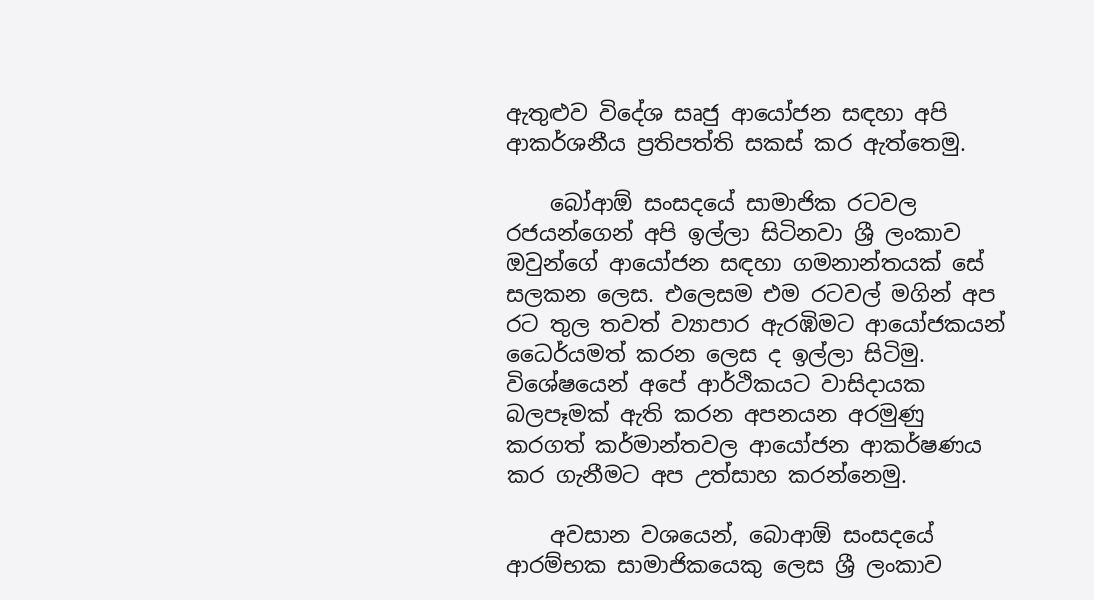ඇතුළුව විදේශ සෘජු ආයෝජන සඳහා අපි ආකර්ශනීය ප්‍රතිපත්ති සකස් කර ඇත්තෙමු.

    බෝආඕ සංසදයේ සාමාජික රටවල රජයන්ගෙන් අපි ඉල්ලා සිටිනවා ශ්‍රී ලංකාව ඔවුන්ගේ ආයෝජන සඳහා ගමනාන්තයක් සේ සලකන ලෙස. එලෙසම එම රටවල් මගින් අප රට තුල තවත් ව්‍යාපාර ඇරඹිමට ආයෝජකයන් ධෛර්යමත් කරන ලෙස ද ඉල්ලා සිටිමු. විශේෂයෙන් අපේ ආර්ථිකයට වාසිදායක බලපෑමක් ඇති කරන අපනයන අරමුණු කරගත් කර්මාන්තවල ආයෝජන ආකර්ෂණය කර ගැනීමට අප උත්සාහ කරන්නෙමු.

    අවසාන වශයෙන්, බොආඕ සංසදයේ ආරම්භක සාමාජිකයෙකු ලෙස ශ්‍රී ලංකාව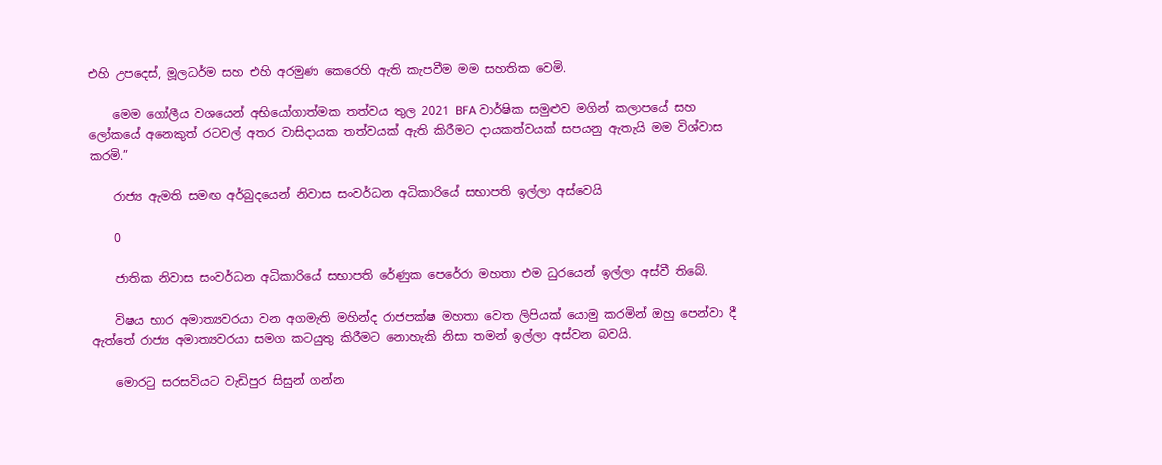එහි උපදෙස්, මූලධර්ම සහ එහි අරමුණ කෙරෙහි ඇති කැපවීම මම සහතික වෙමි.

    මෙම ගෝලීය වශයෙන් අභියෝගාත්මක තත්වය තුල 2021 BFA වාර්ෂික සමුළුව මගින් කලාපයේ සහ ලෝකයේ අනෙකුත් රටවල් අතර වාසිදායක තත්වයක් ඇති කිරීමට දායකත්වයක් සපයනු ඇතැයි මම විශ්වාස කරමි.”

    රාජ්‍ය ඇමති සමඟ අර්බුදයෙන් නිවාස සංවර්ධන අධිකාරියේ සභාපති ඉල්ලා අස්වෙයි

    0

    ජාතික නිවාස සංවර්ධන අධිකාරියේ සභාපති රේණුක පෙරේරා මහතා එම ධුරයෙන් ඉල්ලා අස්වී තිබේ.

    විෂය භාර අමාත්‍යවරයා වන අගමැති මහින්ද රාජපක්ෂ මහතා වෙත ලිපියක් යොමු කරමින් ඔහු පෙන්වා දී ඇත්තේ රාජ්‍ය අමාත්‍යවරයා සමග කටයුතු කිරීමට නොහැකි නිසා තමන් ඉල්ලා අස්වන බවයි.

    මොරටු සරසවියට වැඩිපුර සිසුන් ගන්න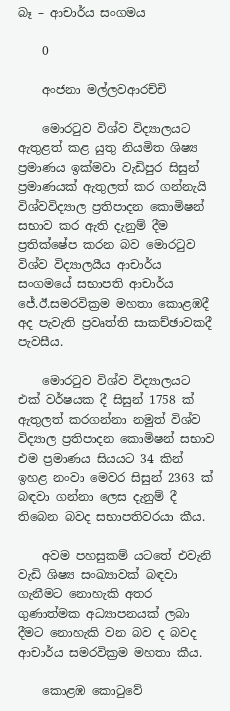බෑ – ආචාර්ය සංගමය

    0

    අංජනා මල්ලවආරච්චි

    මොරටුව විශ්ව විද්‍යාලයට ඇතුළත් කළ යුතු නියමිත ශිෂ්‍ය ප්‍රමාණය ඉක්මවා වැඩිපුර සිසුන් ප්‍රමාණයක් ඇතුලත් කර ගන්නැයි විශ්වවිද්‍යාල ප්‍රතිපාදන කොමිෂන් සභාව කර ඇති දැනුම් දීම ප්‍රතික්ෂේප කරන බව මොරටුව විශ්ව විද්‍යාලයීය ආචාර්ය සංගමයේ සභාපති ආචාර්ය ජේ.ඊ.සමරවික්‍රම මහතා කොළඹදී අද පැවැති ප්‍රවෘත්ති සාකච්ඡාවකදී පැවසීය.

    මොරටුව විශ්ව විද්‍යාලයට එක් වර්ෂයක දී සිසුන් 1758 ක් ඇතුලත් කරගන්නා නමුත් විශ්ව විද්‍යාල ප්‍රතිපාදන කොමිෂන් සභාව එම ප්‍රමාණය සියයට 34 කින් ඉහළ නංවා මෙවර සිසුන් 2363 ක් බඳවා ගන්නා ලෙස දැනුම් දී තිබෙන බවද සභාපතිවරයා කීය.

    අවම පහසුකම් යටතේ එවැනි වැඩි ශිෂ්‍ය සංඛ්‍යාවක් බඳවා ගැනීමට නොහැකි අතර ගුණාත්මක අධ්‍යාපනයක් ලබා දීමට නොහැකි වන බව ද බවද ආචාර්ය සමරවික්‍රම මහතා කීය.

    කොළඹ කොටුවේ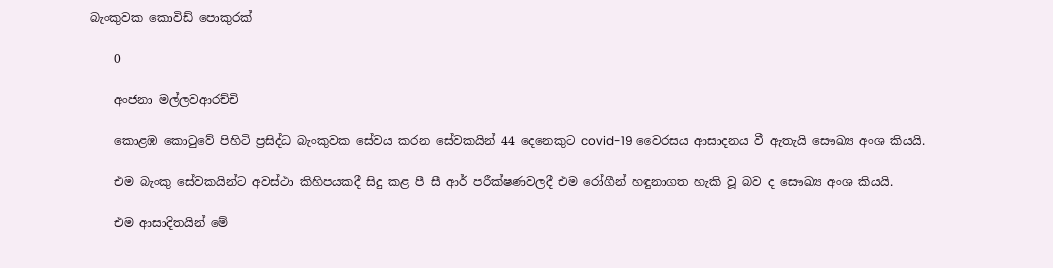බැංකුවක කොවිඩ් පොකුරක්

    0

    අංජනා මල්ලවආරච්චි

    කොළඹ කොටුවේ පිහිටි ප්‍රසිද්ධ බැංකුවක සේවය කරන සේවකයින් 44 දෙනෙකුට covid-19 වෛරසය ආසාදනය වී ඇතැයි සෞඛ්‍ය අංශ කියයි.

    එම බැංකු සේවකයින්ට අවස්ථා කිහිපයකදී සිදු කළ පී සී ආර් පරීක්ෂණවලදී එම රෝගීන් හඳුනාගත හැකි වූ බව ද සෞඛ්‍ය අංශ කියයි.

    එම ආසාදිතයින් මේ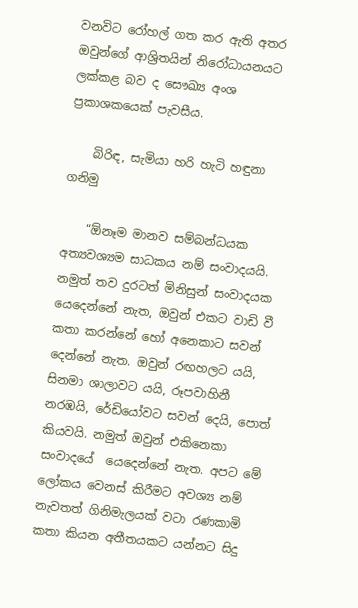වනවිට රෝහල් ගත කර ඇති අතර ඔවුන්ගේ ආශ්‍රිතයින් නිරෝධායනයට ලක්කළ බව ද සෞඛ්‍ය අංශ ප්‍රකාශකයෙක් පැවසීය.

    බිරිඳ, සැමියා හරි හැටි හඳුනා ගනිමු

    “ඕනෑම මානව සම්බන්ධයක අත්‍යවශ්‍යම සාධකය නම් සංවාදයයි. නමුත් තව දුරටත් මිනිසුන් සංවාදයක යෙදෙන්නේ නැත, ඔවුන් එකට වාඩි වී කතා කරන්නේ හෝ අනෙකාට සවන් දෙන්නේ නැත. ඔවුන් රඟහලට යයි, සිනමා ශාලාවට යයි, රූපවාහිනී නරඹයි, රේඩියෝවට සවන් දෙයි, පොත් කියවයි. නමුත් ඔවුන් එකිනෙකා සංවාදයේ  යෙදෙන්නේ නැත. අපට මේ ලෝකය වෙනස් කිරීමට අවශ්‍ය නම් නැවතත් ගිනිමැලයක් වටා රණකාමි කතා කියන අතීතයකට යන්නට සිදු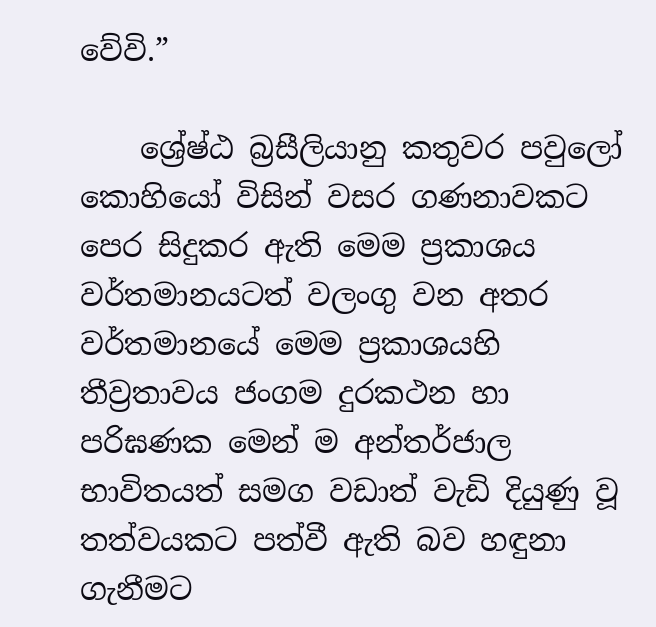වේවි.”

    ශ්‍රේෂ්ඨ බ්‍රසීලියානු කතුවර පවුලෝ කොහියෝ විසින් වසර ගණනාවකට පෙර සිදුකර ඇති මෙම ප්‍රකාශය වර්තමානයටත් වලංගු වන අතර වර්තමානයේ මෙම ප්‍රකාශයහි තීව්‍රතාවය ජංගම දුරකථන හා පරිඝණක මෙන් ම අන්තර්ජාල භාවිතයත් සමග වඩාත් වැඩි දියුණු වූ තත්වයකට පත්වී ඇති බව හඳුනා ගැනීමට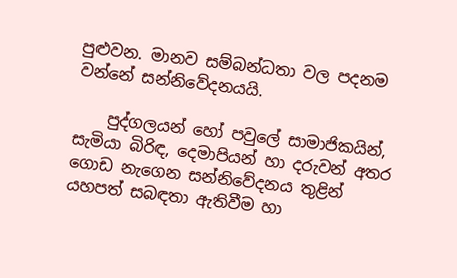පුළුවන. මානව සම්බන්ධතා වල පදනම වන්නේ සන්නිවේදනයයි.

    පුද්ගලයන් හෝ පවුලේ සාමාජිකයින්, සැමියා බිරිඳ, දෙමාපියන් හා දරුවන් අතර ගොඩ නැගෙන සන්නිවේදනය තුළින් යහපත් සබඳතා ඇතිවීම හා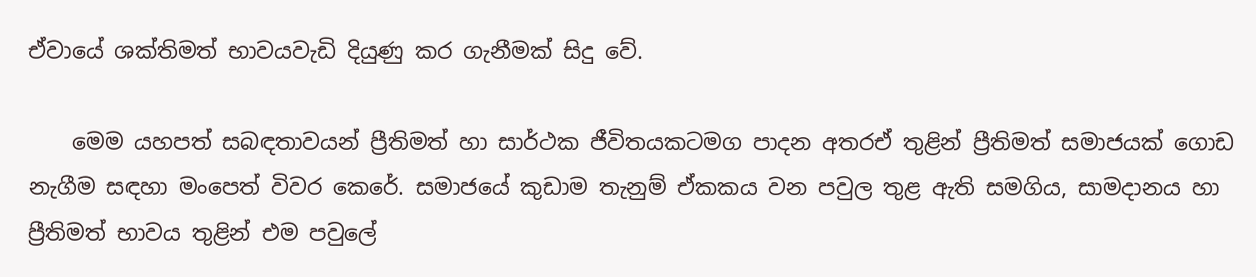ඒවායේ ශක්තිමත් භාවයවැඩි දියුණු කර ගැනීමක් සිදු වේ.

    මෙම යහපත් සබඳතාවයන් ප්‍රීතිමත් හා සාර්ථක ජීවිතයකටමග පාදන අතරඒ තුළින් ප්‍රීතිමත් සමාජයක් ගොඩ නැගීම සඳහා මංපෙත් විවර කෙරේ. සමාජයේ කුඩාම තැනුම් ඒකකය වන පවුල තුළ ඇති සමගිය, සාමදානය හා ප්‍රීතිමත් භාවය තුළින් එම පවුලේ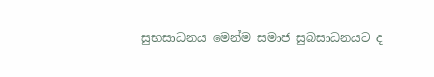සුභසාධනය මෙන්ම සමාජ සුබසාධනයට ද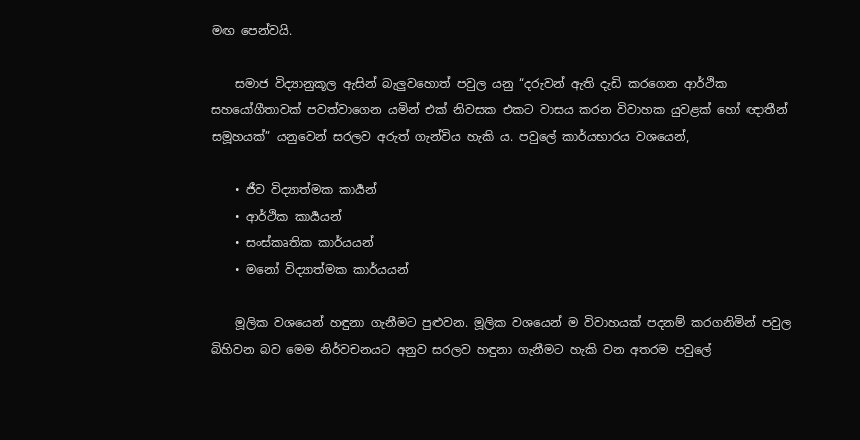මඟ පෙන්වයි.

    සමාජ විද්‍යානුකූල ඇසින් බැලුවහොත් පවුල යනු “දරුවන් ඇති දැඩි කරගෙන ආර්ථික සහයෝගීතාවක් පවත්වාගෙන යමින් එක් නිවසක එකට වාසය කරන විවාහක යුවළක් හෝ ඥාතීන් සමූහයක්” යනුවෙන් සරලව අරුත් ගැන්විය හැකි ය. පවුලේ කාර්යභාරය වශයෙන්,

    • ජීව විද්‍යාත්මක කාර්‍යන්
    • ආර්ථික කාර්‍යයන්
    • සංස්කෘතික කාර්යයන්
    • මනෝ විද්‍යාත්මක කාර්යයන්

    මූලික වශයෙන් හඳුනා ගැනීමට පුළුවන. මූලික වශයෙන් ම විවාහයක් පදනම් කරගනිමින් පවුල බිහිවන බව මෙම නිර්වචනයට අනුව සරලව හඳුනා ගැනීමට හැකි වන අතරම පවුලේ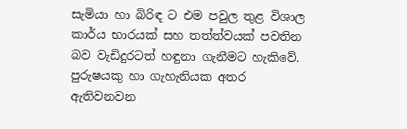සැමියා හා බිරිඳ ට එම පවුල තුළ විශාල කාර්ය භාරයක් සහ තත්ත්වයක් පවතින බව වැඩිදුරටත් හඳුනා ගැනීමට හැකිවේ. පුරුෂයකු හා ගැහැනියක අතර ඇතිවනවන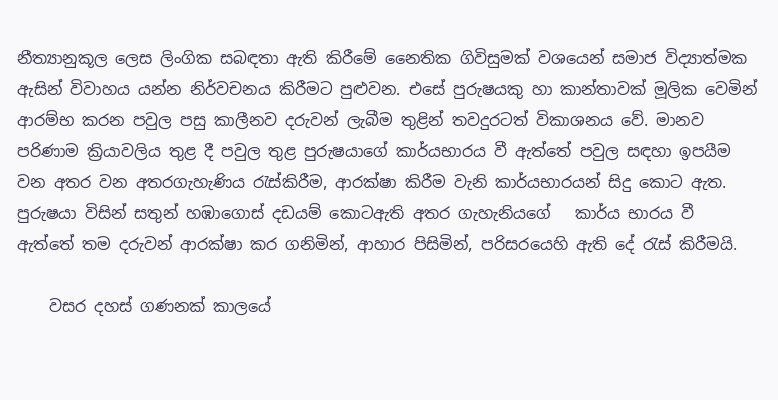නීත්‍යානුකූල ලෙස ලිංගික සබඳතා ඇති කිරීමේ නෛතික ගිවිසුමක් වශයෙන් සමාජ විද්‍යාත්මක ඇසින් විවාහය යන්න නිර්වචනය කිරීමට පුළුවන. එසේ පුරුෂයකු හා කාන්තාවක් මූලික වෙමින් ආරම්භ කරන පවුල පසු කාලීනව දරුවන් ලැබීම තුළින් තවදුරටත් විකාශනය වේ. මානව පරිණාම ක්‍රියාවලිය තුළ දී පවුල තුළ පුරුෂයාගේ කාර්යභාරය වී ඇත්තේ පවුල සඳහා ඉපයීම වන අතර වන අතරගැහැණිය රැස්කිරීම, ආරක්ෂා කිරීම වැනි කාර්යභාරයන් සිදු කොට ඇත. පුරුෂයා විසින් සතුන් හඹාගොස් දඩයම් කොටඇති අතර ගැහැනියගේ   කාර්ය භාරය වී ඇත්තේ තම දරුවන් ආරක්ෂා කර ගනිමින්, ආහාර පිසිමින්, පරිසරයෙහි ඇති දේ රැස් කිරීමයි.

    වසර දහස් ගණනක් කාලයේ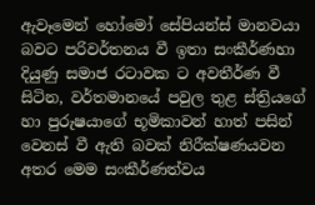ඇවෑමෙන් හෝමෝ සේපියන්ස් මානවයා බවට පරිවර්තනය වී ඉතා සංකීර්ණහා දියුණු සමාජ රටාවක ට අවතීර්ණ වී සිටින, වර්තමානයේ පවුල තුළ ස්ත්‍රියගේ හා පුරුෂයාගේ භූමිකාවන් හාත් පසින් වෙනස් වී ඇති බවක් නිරීක්ෂණයවන අතර මෙම සංකීර්ණත්වය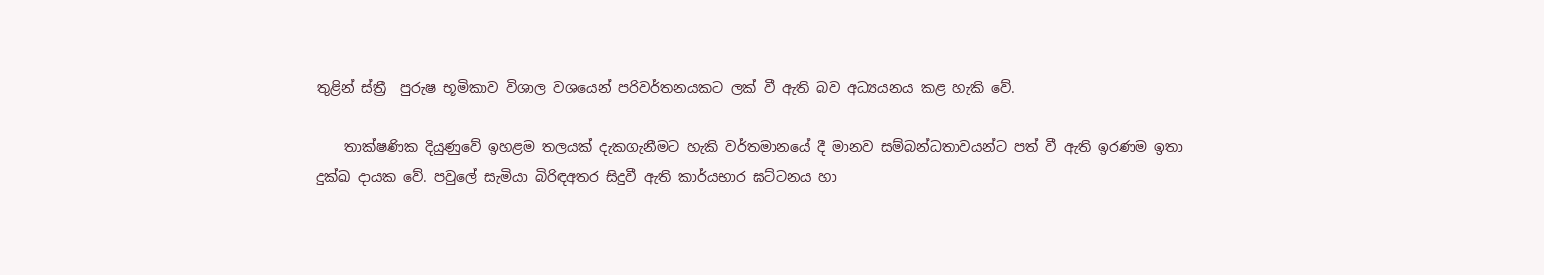තුළින් ස්ත්‍රී  පුරුෂ භූමිකාව විශාල වශයෙන් පරිවර්තනයකට ලක් වී ඇති බව අධ්‍යයනය කළ හැකි වේ.

    තාක්ෂණික දියුණුවේ ඉහළම තලයක් දැකගැනීමට හැකි වර්තමානයේ දී මානව සම්බන්ධතාවයන්ට පත් වී ඇති ඉරණම ඉතා දුක්ඛ දායක වේ. පවුලේ සැමියා බිරිඳඅතර සිදුවී ඇති කාර්යභාර ඝට්ටනය හා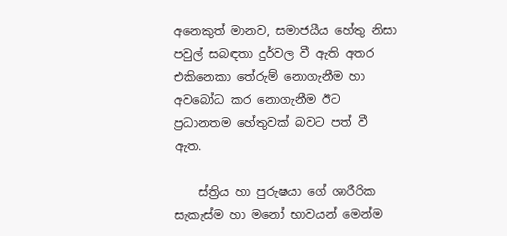අනෙකුත් මානව, සමාජයීය හේතු නිසා පවුල් සබඳතා දුර්වල වී ඇති අතර එකිනෙකා තේරුම් නොගැනීම හා අවබෝධ කර නොගැනීම ඊට ප්‍රධානතම හේතුවක් බවට පත් වී ඇත.

    ස්ත්‍රිය හා පුරුෂයා ගේ ශාරීරික සැකැස්ම හා මනෝ භාවයන් මෙන්ම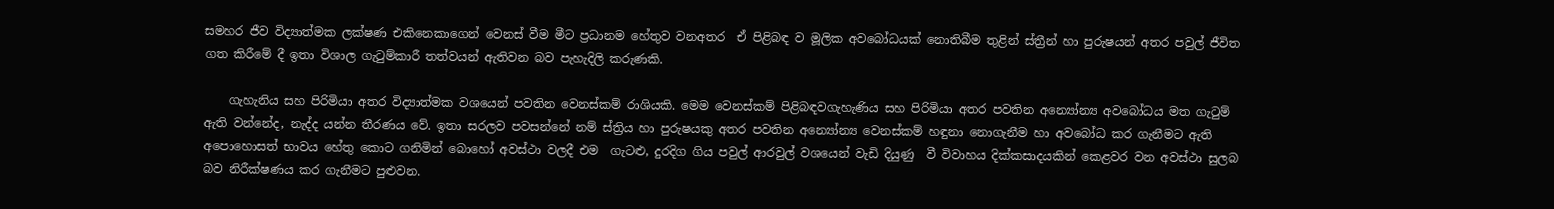සමහර ජීව විද්‍යාත්මක ලක්ෂණ එකිනෙකාගෙන් වෙනස් වීම මීට ප්‍රධානම හේතුව වනඅතර  ඒ පිළිබඳ ව මූලික අවබෝධයක් නොතිබීම තුළින් ස්ත්‍රීන් හා පුරුෂයන් අතර පවුල් ජීවිත ගත කිරීමේ දී ඉතා විශාල ගැටුම්කාරී තත්වයන් ඇතිවන බව පැහැදිලි කරුණකි.

    ගැහැනිය සහ පිරිමියා අතර විද්‍යාත්මක වශයෙන් පවතින වෙනස්කම් රාශියකි. මෙම වෙනස්කම් පිළිබඳවගැහැණිය සහ පිරිමියා අතර පවතින අන්‍යෝන්‍ය අවබෝධය මත ගැටුම් ඇති වන්නේද, නැද්ද යන්න තීරණය වේ. ඉතා සරලව පවසන්නේ නම් ස්ත්‍රිය හා පුරුෂයකු අතර පවතින අන්‍යෝන්‍ය වෙනස්කම් හඳුනා නොගැනීම හා අවබෝධ කර ගැනීමට ඇති අපොහොසත් භාවය හේතු කොට ගනිමින් බොහෝ අවස්ථා වලදී එම  ගැටළු, දුරදිග ගිය පවුල් ආරවුල් වශයෙන් වැඩි දියුණු  වී විවාහය දික්කසාදයකින් කෙළවර වන අවස්ථා සුලබ බව නිරීක්ෂණය කර ගැනීමට පුළුවන.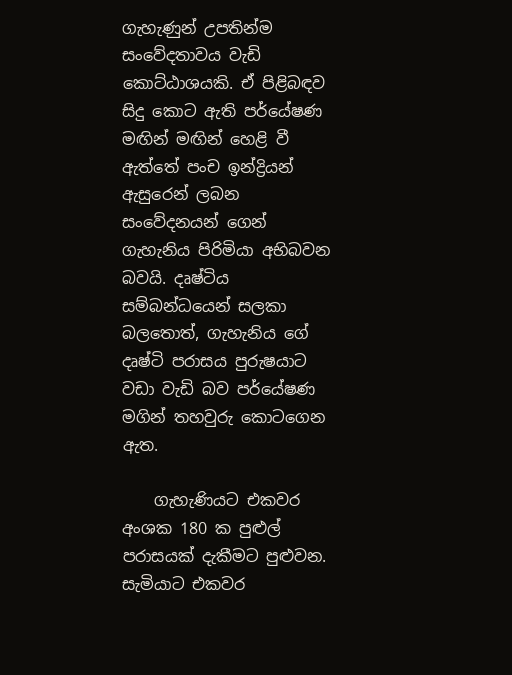ගැහැණුන් උපතින්ම සංවේදතාවය වැඩි කොට්ඨාශයකි. ඒ පිළිබඳව සිදු කොට ඇති පර්යේෂණ මඟින් මඟින් හෙළි වී ඇත්තේ පංච ඉන්ද්‍රියන් ඇසුරෙන් ලබන සංවේදනයන් ගෙන් ගැහැනිය පිරිමියා අභිබවන බවයි. දෘෂ්ටිය සම්බන්ධයෙන් සලකා බලතොත්, ගැහැනිය ගේ දෘෂ්ටි පරාසය පුරුෂයාට වඩා වැඩි බව පර්යේෂණ මගින් තහවුරු කොටගෙන ඇත.

    ගැහැණියට එකවර අංශක 180 ක පුළුල් පරාසයක් දැකීමට පුළුවන. සැමියාට එකවර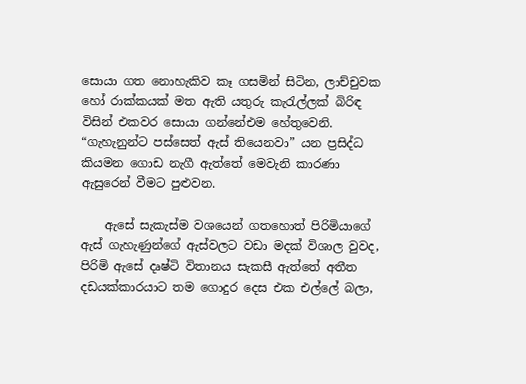සොයා ගත නොහැකිව කෑ ගසමින් සිටින, ලාච්චුවක හෝ රාක්කයක් මත ඇති යතුරු කැරැල්ලක් බිරිඳ විසින් එකවර සොයා ගන්නේඑම හේතුවෙනි. “ගැහැනුන්ට පස්සෙත් ඇස් තියෙනවා” යන ප්‍රසිද්ධ කියමන ගොඩ නැගී ඇත්තේ මෙවැනි කාරණා ඇසුරෙන් වීමට පුළුවන.

    ඇසේ සැකැස්ම වශයෙන් ගතහොත් පිරිමියාගේ ඇස් ගැහැණුන්ගේ ඇස්වලට වඩා මදක් විශාල වුවද, පිරිමි ඇසේ දෘෂ්ටි විතානය සැකසී ඇත්තේ අතීත දඩයක්කාරයාට තම ගොදුර දෙස එක එල්ලේ බලා,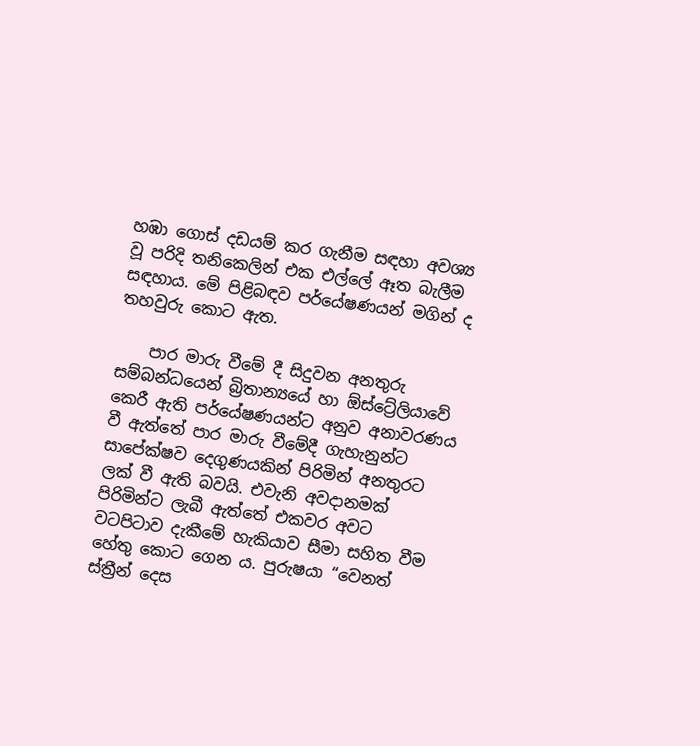හඹා ගොස් දඩයම් කර ගැනීම සඳහා අවශ්‍ය වූ පරිදි තනිකෙලින් එක එල්ලේ ඈත බැලීම සඳහාය. මේ පිළිබඳව පර්යේෂණයන් මගින් ද තහවුරු කොට ඇත.

    පාර මාරු වීමේ දී සිදුවන අනතුරු සම්බන්ධයෙන් බ්‍රිතාන්‍යයේ හා ඕස්ට්‍රේලියාවේ කෙරී ඇති පර්යේෂණයන්ට අනුව අනාවරණය වී ඇත්තේ පාර මාරු වීමේදී ගැහැනුන්ට සාපේක්ෂව දෙගුණයකින් පිරිමින් අනතුරට ලක් වී ඇති බවයි. එවැනි අවදානමක් පිරිමින්ට ලැබී ඇත්තේ එකවර අවට වටපිටාව දැකීමේ හැකියාව සීමා සහිත වීම හේතු කොට ගෙන ය. පුරුෂයා “වෙනත් ස්ත්‍රීන් දෙස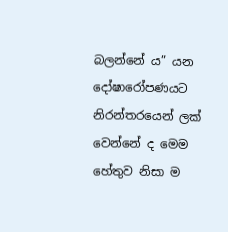බලන්නේ ය” යන දෝෂාරෝපණයට නිරන්තරයෙන් ලක් වෙන්නේ ද මෙම හේතුව නිසා ම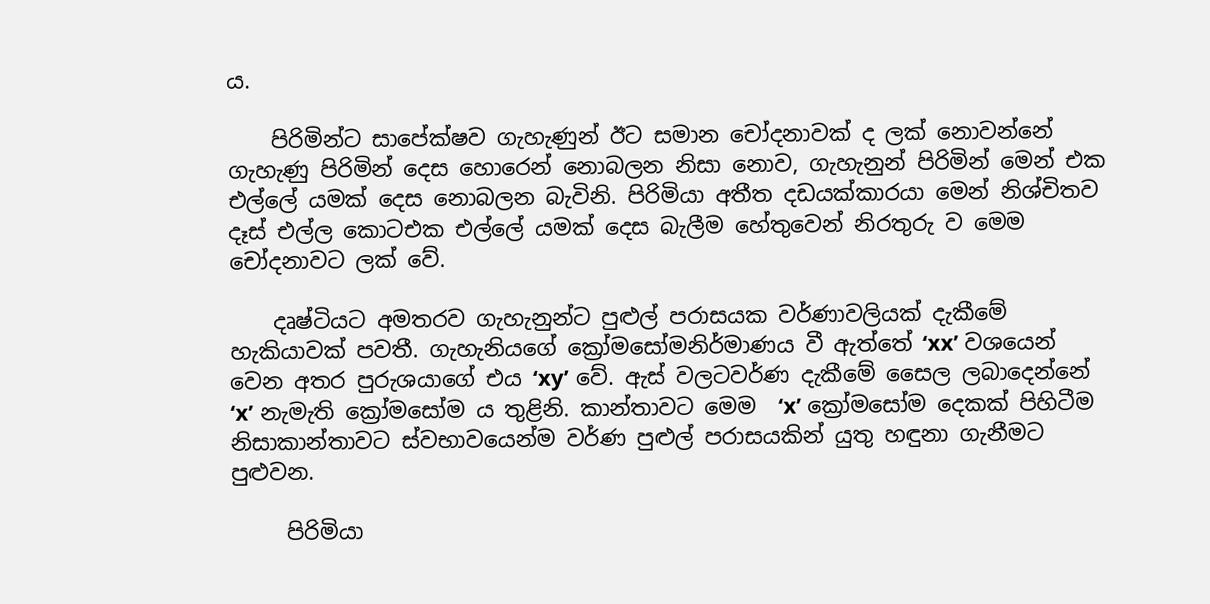ය.

    පිරිමින්ට සාපේක්ෂව ගැහැණුන් ඊට සමාන චෝදනාවක් ද ලක් නොවන්නේ ගැහැණු පිරිමින් දෙස හොරෙන් නොබලන නිසා නොව, ගැහැනුන් පිරිමින් මෙන් එක එල්ලේ යමක් දෙස නොබලන බැවිනි. පිරිමියා අතීත දඩයක්කාරයා මෙන් නිශ්චිතව දෑස් එල්ල කොටඑක එල්ලේ යමක් දෙස බැලීම හේතුවෙන් නිරතුරු ව මෙම චෝදනාවට ලක් වේ.

    දෘෂ්ටියට අමතරව ගැහැනුන්ට පුළුල් පරාසයක වර්ණාවලියක් දැකීමේ හැකියාවක් පවතී. ගැහැනියගේ ක්‍රෝමසෝමනිර්මාණය වී ඇත්තේ ‘xx’ වශයෙන් වෙන අතර පුරුශයාගේ එය ‘xy’ වේ. ඇස් වලටවර්ණ දැකීමේ සෛල ලබාදෙන්නේ ‘x’ නැමැති ක්‍රෝමසෝම ය තුළිනි. කාන්තාවට මෙම  ‘x’ ක්‍රෝමසෝම දෙකක් පිහිටීම නිසාකාන්තාවට ස්වභාවයෙන්ම වර්ණ පුළුල් පරාසයකින් යුතු හඳුනා ගැනීමට පුළුවන.

     පිරිමියා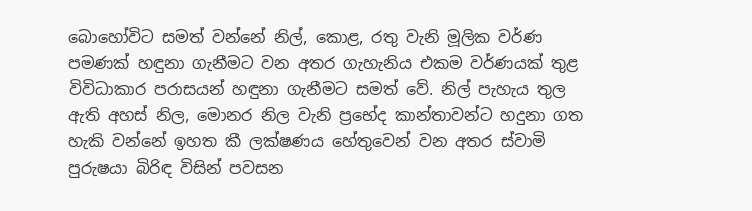බොහෝවිට සමත් වන්නේ නිල්, කොළ, රතු වැනි මූලික වර්ණ පමණක් හඳුනා ගැනීමට වන අතර ගැහැනිය එකම වර්ණයක් තුළ විවිධාකාර පරාසයන් හඳුනා ගැනීමට සමත් වේ. නිල් පැහැය තුල ඇති අහස් නිල, මොනර නිල වැනි ප්‍රභේද කාන්තාවන්ට හදුනා ගත හැකි වන්නේ ඉහත කී ලක්ෂණය හේතුවෙන් වන අතර ස්වාමි පුරුෂයා බිරිඳ විසින් පවසන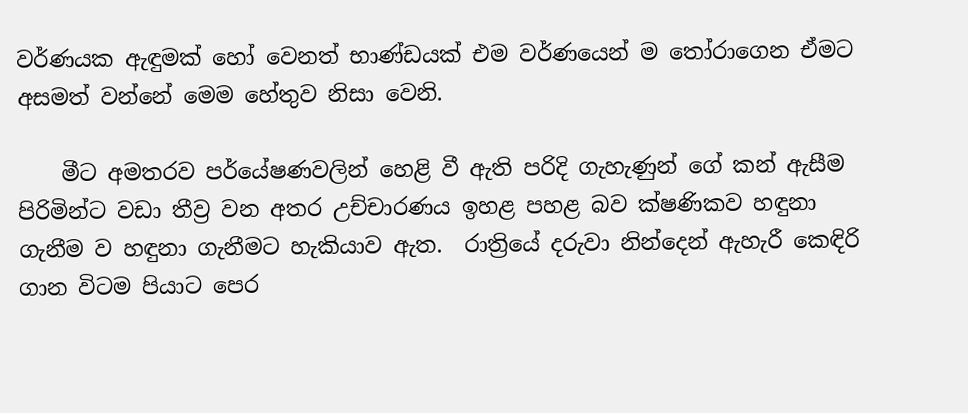වර්ණයක ඇඳුමක් හෝ වෙනත් භාණ්ඩයක් එම වර්ණයෙන් ම තෝරාගෙන ඒමට අසමත් වන්නේ මෙම හේතුව නිසා වෙනි.

    මීට අමතරව පර්යේෂණවලින් හෙළි වී ඇති පරිදි ගැහැණුන් ගේ කන් ඇසීම පිරිමින්ට වඩා තීව්‍ර වන අතර උච්චාරණය ඉහළ පහළ බව ක්ෂණිකව හඳුනා ගැනීම ව හඳුනා ගැනීමට හැකියාව ඇත.  රාත්‍රියේ දරුවා නින්දෙන් ඇහැරී කෙඳිරි ගාන විටම පියාට පෙර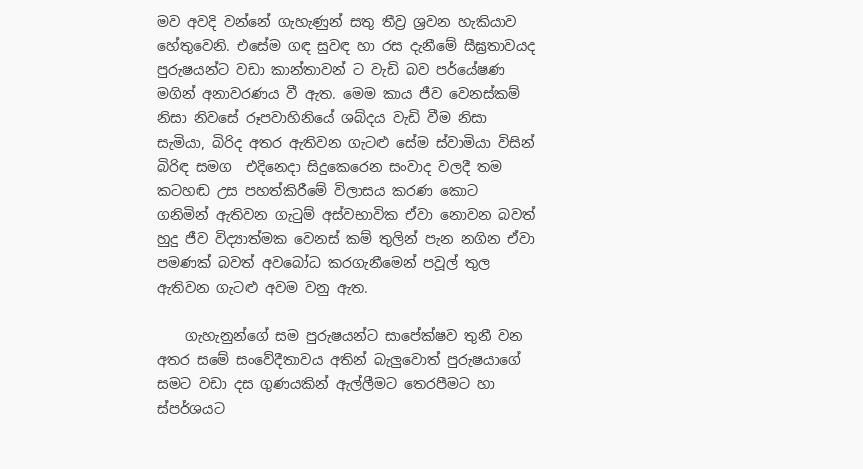මව අවදි වන්නේ ගැහැණුන් සතු තීව්‍ර ශ්‍රවන හැකියාව හේතුවෙනි. එසේම ගඳ සුවඳ හා රස දැනීමේ සීඝ්‍රතාවයද  පුරුෂයන්ට වඩා කාන්තාවන් ට වැඩි බව පර්යේෂණ මගින් අනාවරණය වී ඇත. මෙම කාය ජීව වෙනස්කම් නිසා නිවසේ රූපවාහිනියේ ශබ්දය වැඩි වීම නිසා සැමියා, බිරිද අතර ඇතිවන ගැටළු සේම ස්වාමියා විසින් බිරිඳ සමග  එදිනෙදා සිදුකෙරෙන සංවාද වලදී තම කටහඬ උස පහත්කිරීමේ විලාසය කරණ කොට ගනිමින් ඇතිවන ගැටුම් අස්වභාවික ඒවා නොවන බවත් හුදු ජීව විද්‍යාත්මක වෙනස් කම් තුලින් පැන නගින ඒවා පමණක් බවත් අවබෝධ කරගැනීමෙන් පවූල් තුල ඇතිවන ගැටළු අවම වනු ඇත.

    ගැහැනුන්ගේ සම පුරුෂයන්ට සාපේක්ෂව තුනී වන අතර සමේ සංවේදීතාවය අතින් බැලුවොත් පුරුෂයාගේ සමට වඩා දස ගුණයකින් ඇල්ලීමට තෙරපීමට හා ස්පර්ශයට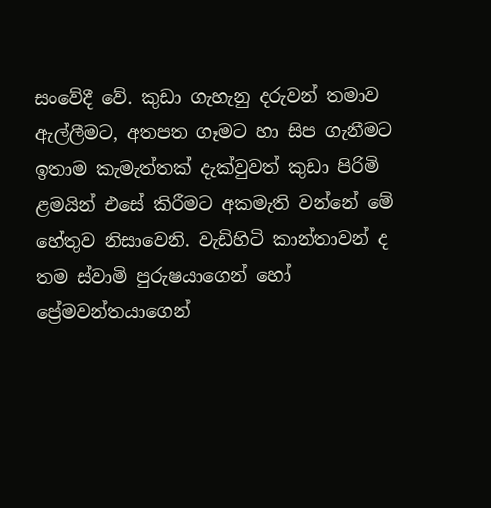සංවේදී වේ. කුඩා ගැහැනු දරුවන් තමාව ඇල්ලීමට, අතපත ගෑමට හා සිප ගැනීමට ඉතාම කැමැත්තක් දැක්වුවත් කුඩා පිරිමි ළමයින් එසේ කිරීමට අකමැති වන්නේ මේ හේතුව නිසාවෙනි. වැඩිහිටි කාන්තාවන් ද  තම ස්වාමි පුරුෂයාගෙන් හෝ ප්‍රේමවන්තයාගෙන්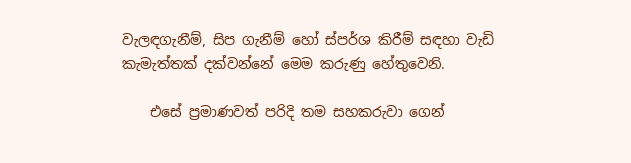වැලඳගැනීම්, සිප ගැනීම් හෝ ස්පර්ශ කිරීම් සඳහා වැඩි කැමැත්තක් දක්වන්නේ මෙම කරුණු හේතුවෙනි.

    එසේ ප්‍රමාණවත් පරිදි තම සහකරුවා ගෙන්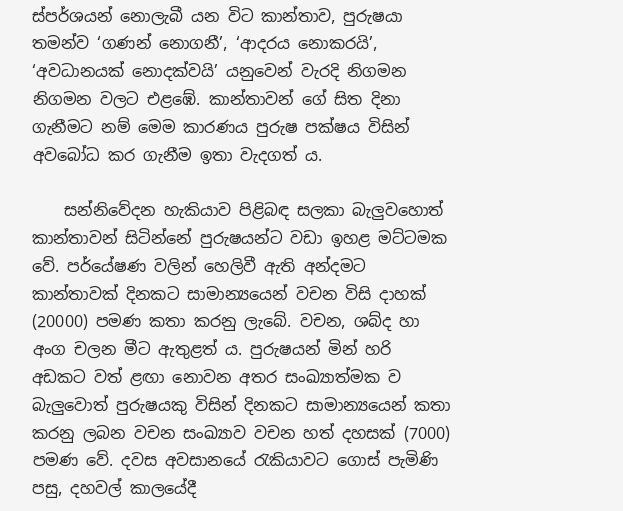ස්පර්ශයන් නොලැබී යන විට කාන්තාව, පුරුෂයා තමන්ව ‘ගණන් නොගනී’, ‘ආදරය නොකරයි’, ‘අවධානයක් නොදක්වයි’ යනුවෙන් වැරදි නිගමන නිගමන වලට එළඹේ. කාන්තාවන් ගේ සිත දිනා ගැනීමට නම් මෙම කාරණය පුරුෂ පක්ෂය විසින් අවබෝධ කර ගැනීම ඉතා වැදගත් ය.

    සන්නිවේදන හැකියාව පිළිබඳ සලකා බැලුවහොත් කාන්තාවන් සිටින්නේ පුරුෂයන්ට වඩා ඉහළ මට්ටමක වේ. පර්යේෂණ වලින් හෙලිවී ඇති අන්දමට කාන්තාවක් දිනකට සාමාන්‍යයෙන් වචන විසි දාහක් (20000) පමණ කතා කරනු ලැබේ. වචන, ශබ්ද හා අංග චලන මීට ඇතුළත් ය. පුරුෂයන් මින් හරි අඩකට වත් ළඟා නොවන අතර සංඛ්‍යාත්මක ව බැලුවොත් පුරුෂයකු විසින් දිනකට සාමාන්‍යයෙන් කතා කරනු ලබන වචන සංඛ්‍යාව වචන හත් දහසක් (7000) පමණ වේ. දවස අවසානයේ රැකියාවට ගොස් පැමිණි පසු, දහවල් කාලයේදී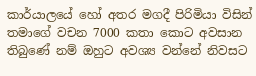කාර්යාලයේ හෝ අතර මගදී පිරිමියා විසින් තමාගේ වචන 7000 කතා කොට අවසාන තිබුණේ නම් ඔහුට අවශ්‍ය වන්නේ නිවසට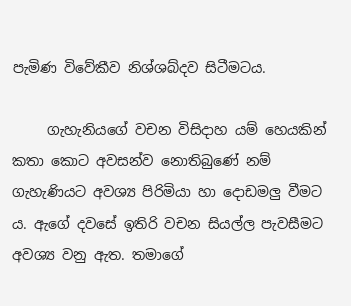පැමිණ විවේකීව නිශ්ශබ්දව සිටීමටය.

     ගැහැනියගේ වචන විසිදාහ යම් හෙයකින් කතා කොට අවසන්ව නොතිබුණේ නම් ගැහැණියට අවශ්‍ය පිරිමියා හා දොඩමලු වීමට ය. ඇගේ දවසේ ඉතිරි වචන සියල්ල පැවසීමට අවශ්‍ය වනු ඇත. තමාගේ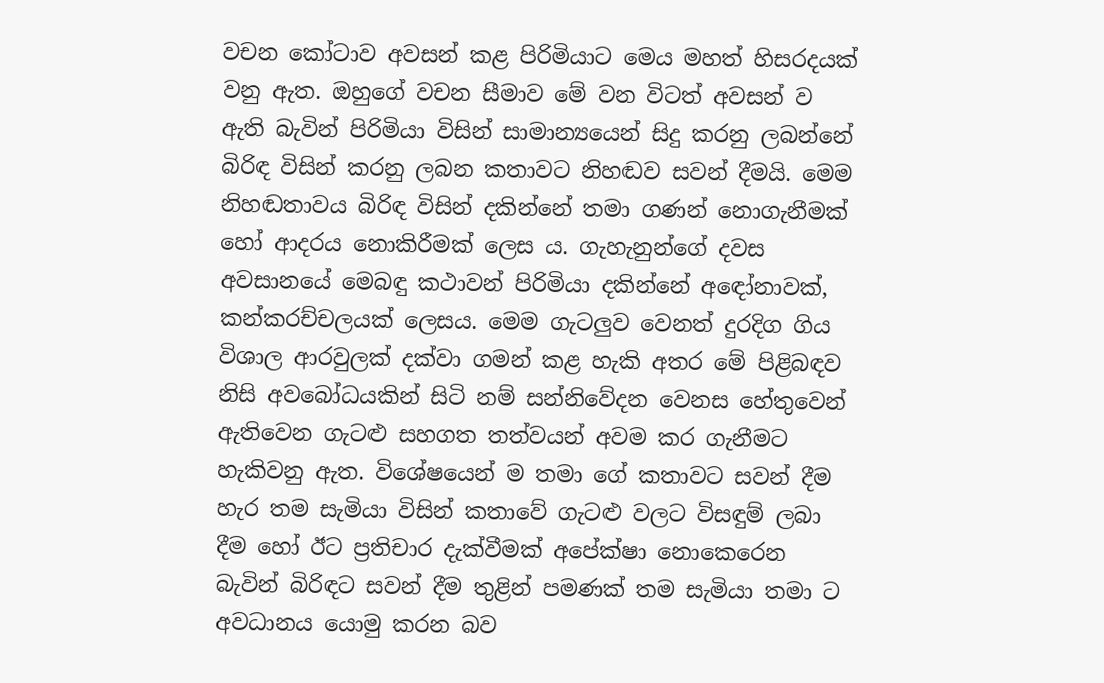වචන කෝටාව අවසන් කළ පිරිමියාට මෙය මහත් හිසරදයක් වනු ඇත. ඔහුගේ වචන සීමාව මේ වන විටත් අවසන් ව ඇති බැවින් පිරිමියා විසින් සාමාන්‍යයෙන් සිදු කරනු ලබන්නේ බිරිඳ විසින් කරනු ලබන කතාවට නිහඬව සවන් දීමයි. මෙම නිහඬතාවය බිරිඳ විසින් දකින්නේ තමා ගණන් නොගැනීමක් හෝ ආදරය නොකිරීමක් ලෙස ය. ගැහැනුන්ගේ දවස අවසානයේ මෙබඳු කථාවන් පිරිමියා දකින්නේ අඳෝනාවක්, කන්කරච්චලයක් ලෙසය. මෙම ගැටලුව වෙනත් දුරදිග ගිය විශාල ආරවුලක් දක්වා ගමන් කළ හැකි අතර මේ පිළිබඳව නිසි අවබෝධයකින් සිටි නම් සන්නිවේදන වෙනස හේතුවෙන් ඇතිවෙන ගැටළු සහගත තත්වයන් අවම කර ගැනීමට හැකිවනු ඇත. විශේෂයෙන් ම තමා ගේ කතාවට සවන් දීම හැර තම සැමියා විසින් කතාවේ ගැටළු වලට විසඳුම් ලබා දීම හෝ ඊට ප්‍රතිචාර දැක්වීමක් අපේක්ෂා නොකෙරෙන බැවින් බිරිඳට සවන් දීම තුළින් පමණක් තම සැමියා තමා ට අවධානය යොමු කරන බව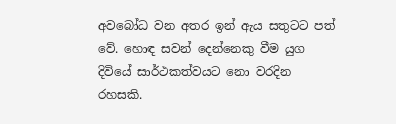අවබෝධ වන අතර ඉන් ඇය සතුටට පත් වේ. හොඳ සවන් දෙන්නෙකු වීම යුග දිවියේ සාර්ථකත්වයට නො වරදින රහසකි.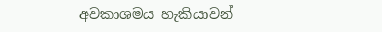අවකාශමය හැකියාවන්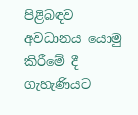පිළිබඳව අවධානය යොමු කිරීමේ දී ගැහැණියට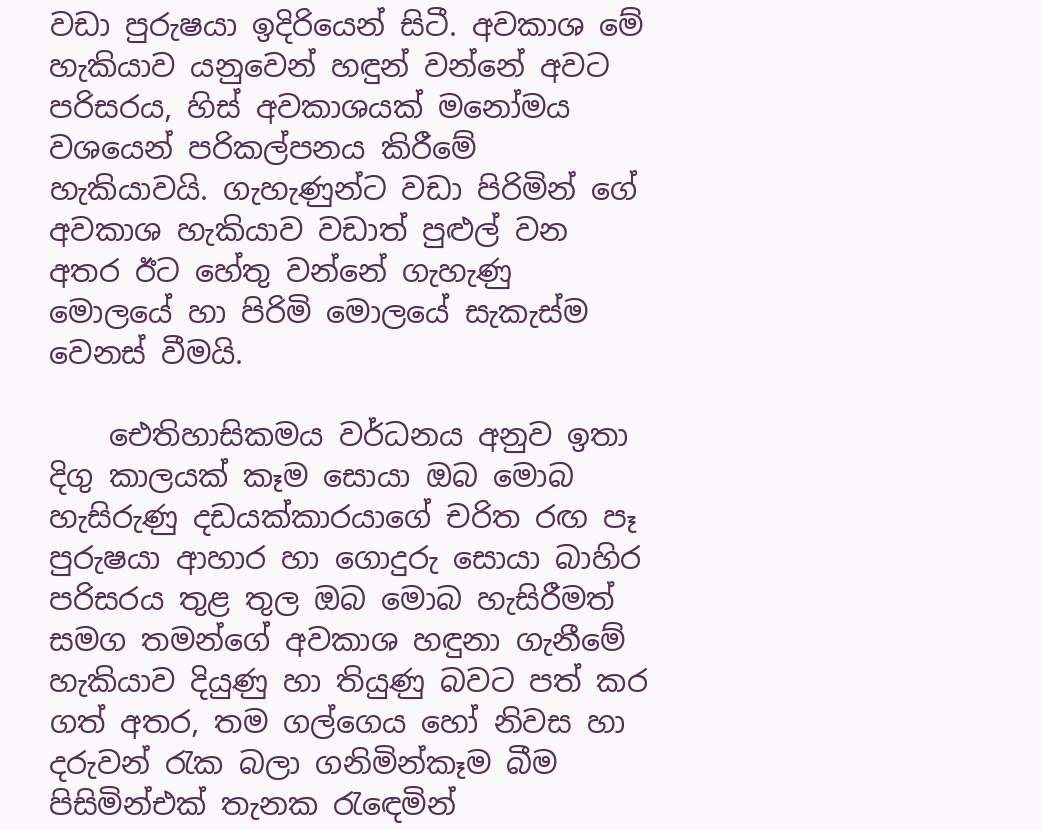වඩා පුරුෂයා ඉදිරියෙන් සිටී. අවකාශ මේ හැකියාව යනුවෙන් හඳුන් වන්නේ අවට පරිසරය, හිස් අවකාශයක් මනෝමය වශයෙන් පරිකල්පනය කිරීමේ හැකියාවයි. ගැහැණුන්ට වඩා පිරිමින් ගේ අවකාශ හැකියාව වඩාත් පුළුල් වන අතර ඊට හේතු වන්නේ ගැහැණු මොලයේ හා පිරිමි මොලයේ සැකැස්ම වෙනස් වීමයි.

    ඓතිහාසිකමය වර්ධනය අනුව ඉතා දිගු කාලයක් කෑම සොයා ඔබ මොබ හැසිරුණු දඩයක්කාරයාගේ චරිත රඟ පෑ පුරුෂයා ආහාර හා ගොදුරු සොයා බාහිර පරිසරය තුළ තුල ඔබ මොබ හැසිරීමත් සමග තමන්ගේ අවකාශ හඳුනා ගැනීමේ හැකියාව දියුණු හා තියුණු බවට පත් කර ගත් අතර, තම ගල්ගෙය හෝ නිවස හා දරුවන් රැක බලා ගනිමින්කෑම බීම පිසිමින්එක් තැනක රැඳෙමින්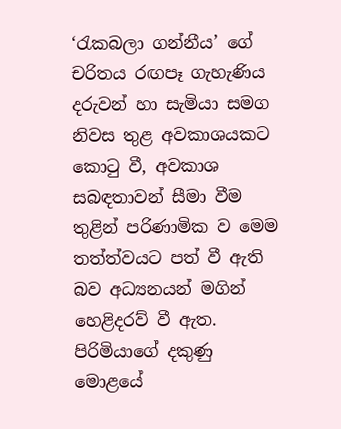‘රැකබලා ගන්නීය’ ගේ චරිතය රඟපෑ ගැහැණිය දරුවන් හා සැමියා සමග නිවස තුළ අවකාශයකට කොටු වී, අවකාශ සබඳතාවන් සීමා වීම තුළින් පරිණාමික ව මෙම තත්ත්වයට පත් වී ඇති බව අධ්‍යනයන් මගින් හෙළිදරව් වී ඇත. පිරිමියාගේ දකුණු මොළයේ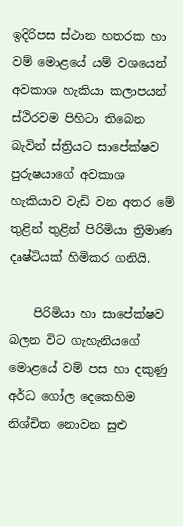ඉදිරිපස ස්ථාන හතරක හා වම් මොළයේ යම් වශයෙන් අවකාශ හැකියා කලාපයන් ස්ථිරවම පිහිටා තිබෙන බැවින් ස්ත්‍රියට සාපේක්ෂව පුරුෂයාගේ අවකාශ හැකියාව වැඩි වන අතර මේ තුළින් තුළින් පිරිමියා ත්‍රිමාණ දෘෂ්ටියක් හිමිකර ගනියි.

    පිරිමියා හා සාපේක්ෂව බලන විට ගැහැනියගේ මොළයේ වම් පස හා දකුණු අර්ධ ගෝල දෙකෙහිම නිශ්චිත නොවන සුළු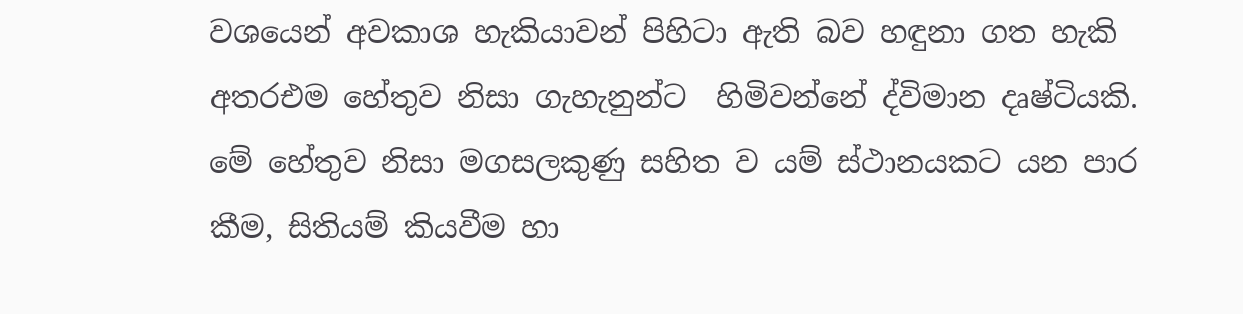වශයෙන් අවකාශ හැකියාවන් පිහිටා ඇති බව හඳුනා ගත හැකි අතරඑම හේතුව නිසා ගැහැනුන්ට  හිමිවන්නේ ද්විමාන දෘෂ්ටියකි. මේ හේතුව නිසා මගසලකුණු සහිත ව යම් ස්ථානයකට යන පාර කීම, සිතියම් කියවීම හා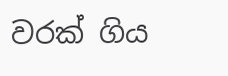වරක් ගිය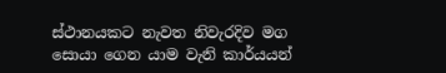ස්ථානයකට නැවත නිවැරදිව මග සොයා ගෙන යාම වැනි කාර්යයන්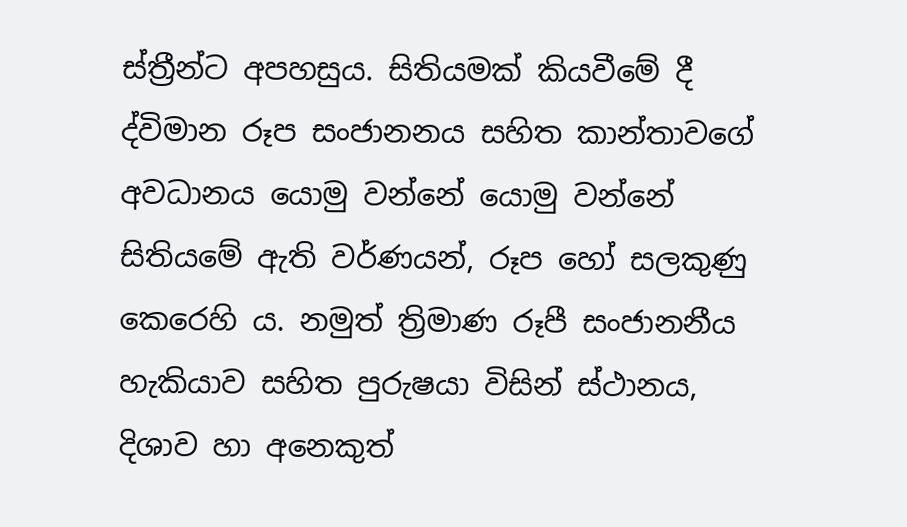ස්ත්‍රීන්ට අපහසුය. සිතියමක් කියවීමේ දී ද්විමාන රූප සංජානනය සහිත කාන්තාවගේ අවධානය යොමු වන්නේ යොමු වන්නේ සිතියමේ ඇති වර්ණයන්, රූප හෝ සලකුණු කෙරෙහි ය. නමුත් ත්‍රිමාණ රූපී සංජානනීය හැකියාව සහිත පුරුෂයා විසින් ස්ථානය, දිශාව හා අනෙකුත්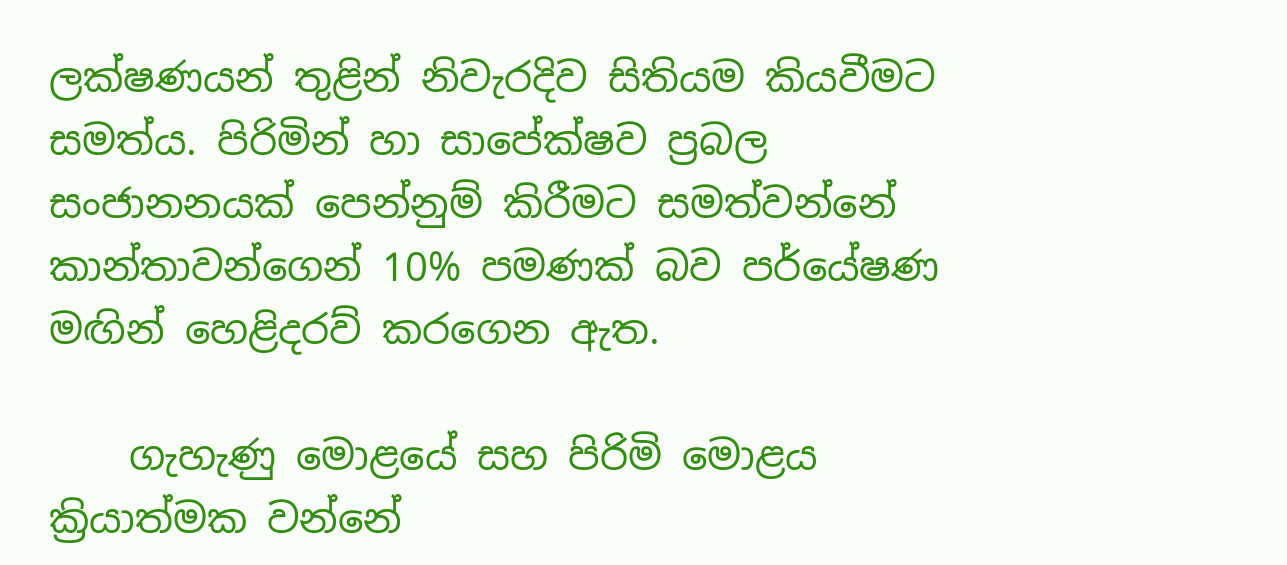ලක්ෂණයන් තුළින් නිවැරදිව සිතියම කියවීමට සමත්ය. පිරිමින් හා සාපේක්ෂව ප්‍රබල සංජානනයක් පෙන්නුම් කිරීමට සමත්වන්නේ කාන්තාවන්ගෙන් 10% පමණක් බව පර්යේෂණ මඟින් හෙළිදරව් කරගෙන ඇත.

    ගැහැණු මොළයේ සහ පිරිමි මොළය ක්‍රියාත්මක වන්නේ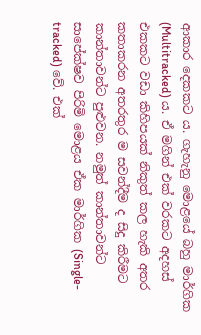ආකාර දෙකකට ය. ගැහැනු මොළයේ බහු මාර්ගික (Multitracked) ය. ඒ මගින් එක් වරකට අදහස් එකකට වඩා කිහිපයක් නිකුත් කල හැකි අතර කතාකරන අතරතුර ම සවන්දීම ද සිදු කිරීමට කාන්තාවන්ට පුළුවන. නමුත් කාන්තාවන්ට සාපේක්ෂව පිරිමි මොළය ඒක මාර්ගික (Single-tracked) වේ. එක්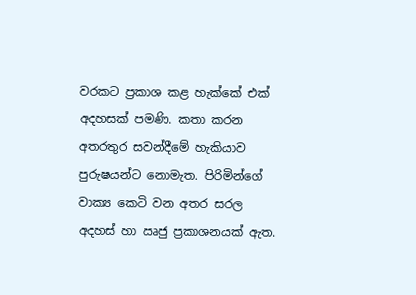වරකට ප්‍රකාශ කළ හැක්කේ එක් අදහසක් පමණි. කතා කරන අතරතුර සවන්දීමේ හැකියාව පුරුෂයන්ට නොමැත. පිරිමින්ගේ වාක්‍ය කෙටි වන අතර සරල අදහස් හා ඍජු ප්‍රකාශනයක් ඇත.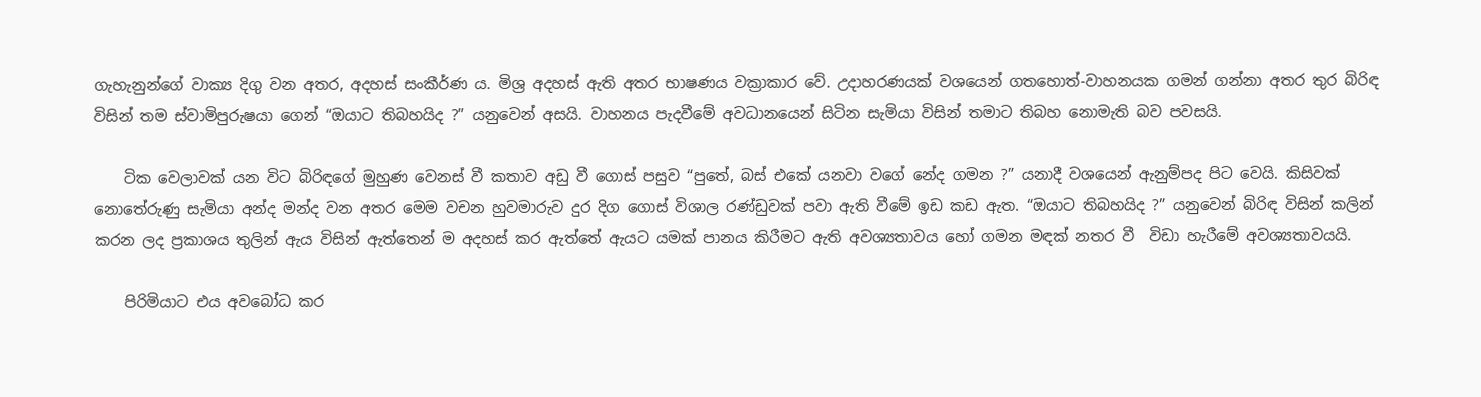ගැහැනුන්ගේ වාක්‍ය දිගු වන අතර, අදහස් සංකීර්ණ ය. මිශ්‍ර අදහස් ඇති අතර භාෂණය වක්‍රාකාර වේ. උදාහරණයක් වශයෙන් ගතහොත්-වාහනයක ගමන් ගන්නා අතර තුර බිරිඳ විසින් තම ස්වාමිපුරුෂයා ගෙන් “ඔයාට තිබහයිද ?” යනුවෙන් අසයි. වාහනය පැදවීමේ අවධානයෙන් සිටින සැමියා විසින් තමාට තිබහ නොමැති බව පවසයි.

    ටික වෙලාවක් යන විට බිරිඳගේ මුහුණ වෙනස් වී කතාව අඩු වී ගොස් පසුව “පුතේ, බස් එකේ යනවා වගේ නේද ගමන ?” යනාදී වශයෙන් ඇනුම්පද පිට වෙයි. කිසිවක් නොතේරුණු සැමියා අන්ද මන්ද වන අතර මෙම වචන හුවමාරුව දුර දිග ගොස් විශාල රණ්ඩුවක් පවා ඇති වීමේ ඉඩ කඩ ඇත. “ඔයාට තිබහයිද ?” යනුවෙන් බිරිඳ විසින් කලින් කරන ලද ප්‍රකාශය තුලින් ඇය විසින් ඇත්තෙන් ම අදහස් කර ඇත්තේ ඇයට යමක් පානය කිරීමට ඇති අවශ්‍යතාවය හෝ ගමන මඳක් නතර වී  විඩා හැරීමේ අවශ්‍යතාවයයි.

    පිරිමියාට එය අවබෝධ කර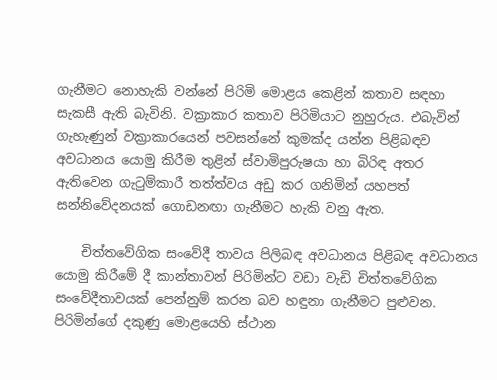ගැනීමට නොහැකි වන්නේ පිරිමි මොළය කෙළින් කතාව සඳහා සැකසී ඇති බැවිනි. වක්‍රාකාර කතාව පිරිමියාට නුහුරුය. එබැවින් ගැහැණුන් වක්‍රාකාරයෙන් පවසන්නේ කුමක්ද යන්න පිළිබඳව අවධානය යොමු කිරීම තුළින් ස්වාමිපුරුෂයා හා බිරිඳ අතර ඇතිවෙන ගැටුම්කාරී තත්ත්වය අඩු කර ගනිමින් යහපත් සන්නිවේදනයක් ගොඩනඟා ගැනීමට හැකි වනු ඇත.

    චිත්තවේගික සංවේදී තාවය පිලිබඳ අවධානය පිළිබඳ අවධානය යොමු කිරීමේ දී කාන්තාවන් පිරිමින්ට වඩා වැඩි චිත්තවේගික සංවේදීතාවයක් පෙන්නුම් කරන බව හඳුනා ගැනීමට පුළුවන. පිරිමින්ගේ දකුණු මොළයෙහි ස්ථාන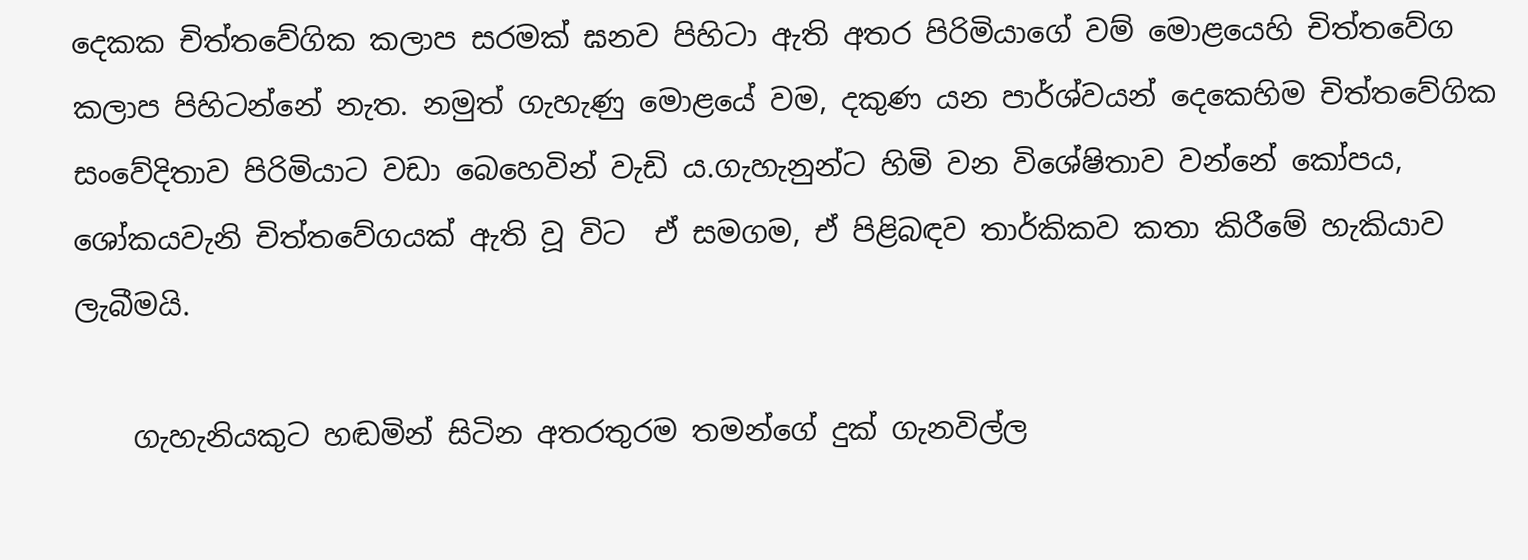දෙකක චිත්තවේගික කලාප සරමක් ඝනව පිහිටා ඇති අතර පිරිමියාගේ වම් මොළයෙහි චිත්තවේග කලාප පිහිටන්නේ නැත. නමුත් ගැහැණු මොළයේ වම, දකුණ යන පාර්ශ්වයන් දෙකෙහිම චිත්තවේගික සංවේදිතාව පිරිමියාට වඩා බෙහෙවින් වැඩි ය.ගැහැනුන්ට හිමි වන විශේෂිතාව වන්නේ කෝපය, ශෝකයවැනි චිත්තවේගයක් ඇති වූ විට  ඒ සමගම, ඒ පිළිබඳව තාර්කිකව කතා කිරීමේ හැකියාව ලැබීමයි.

    ගැහැනියකුට හඬමින් සිටින අතරතුරම තමන්ගේ දුක් ගැනවිල්ල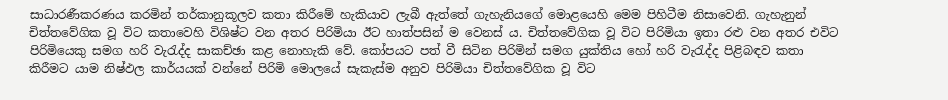සාධාරණීකරණය කරමින් තර්කානුකූලව කතා කිරීමේ හැකියාව ලැබී ඇත්තේ ගැහැනියගේ මොළයෙහි මෙම පිහිටීම නිසාවෙනි. ගැහැනුන් චිත්තවේගික වූ විට කතාවෙහි විශිෂ්ට වන අතර පිරිමියා ඊට හාත්පසින් ම වෙනස් ය. චිත්තවේගික වූ විට පිරිමියා ඉතා රළු වන අතර එවිට පිරිමියෙකු සමග හරි වැරැද්ද සාකච්ඡා කළ නොහැකි වේ. කෝපයට පත් වී සිටින පිරිමින් සමග යුක්තිය හෝ හරි වැරැද්ද පිළිබඳව කතා කිරීමට යාම නිෂ්ඵල කාර්යයක් වන්නේ පිරිමි මොලයේ සැකැස්ම අනුව පිරිමියා චිත්තවේගික වූ විට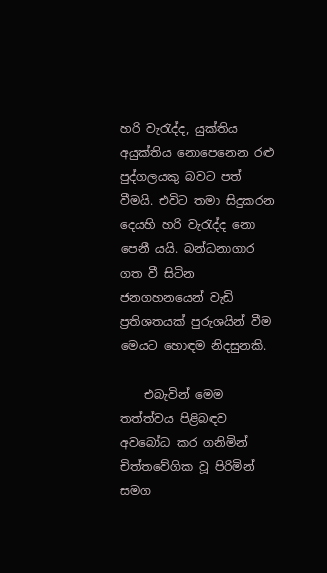හරි වැරැද්ද, යුක්තිය අයුක්තිය නොපෙනෙන රළු පුද්ගලයකු බවට පත් වීමයි. එවිට තමා සිදුකරන දෙයහි හරි වැරැද්ද නො පෙනී යයි. බන්ධනාගාර ගත වී සිටින ජනගහනයෙන් වැඩි ප්‍රතිශතයක් පුරුශයින් වීම මෙයට හොඳම නිදසුනකි.

    එබැවින් මෙම තත්ත්වය පිළිබඳව අවබෝධ කර ගනිමින් චිත්තවේගික වූ පිරිමින් සමග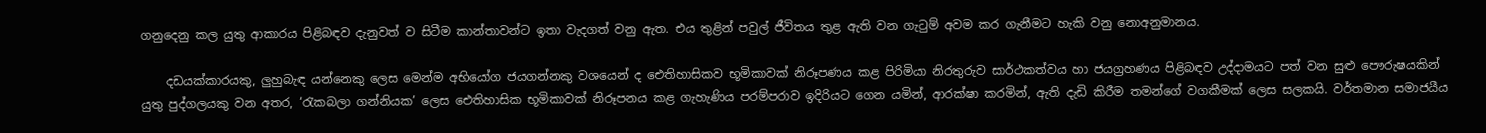ගනුදෙනු කල යුතු ආකාරය පිළිබඳව දැනුවත් ව සිටීම කාන්තාවන්ට ඉතා වැදගත් වනු ඇත. එය තුළින් පවුල් ජීවිතය තුළ ඇති වන ගැටුම් අවම කර ගැනීමට හැකි වනු නොඅනුමානය.

    දඩයක්කාරයකු, ලුහුබැඳ යන්නෙකු ලෙස මෙන්ම අභියෝග ජයගන්නකු වශයෙන් ද ඓතිහාසිකව භූමිකාවක් නිරූපණය කළ පිරිමියා නිරතුරුව සාර්ථකත්වය හා ජයග්‍රහණය පිළිබඳව උද්දාමයට පත් වන සුළු පෞරුෂයකින් යුතු පුද්ගලයකු වන අතර, ‘රැකබලා ගන්නියක’ ලෙස ඓතිහාසික භූමිකාවක් නිරූපනය කළ ගැහැණිය පරම්පරාව ඉදිරියට ගෙන යමින්, ආරක්ෂා කරමින්, ඇති දැඩි කිරීම තමන්ගේ වගකීමක් ලෙස සලකයි. වර්තමාන සමාජයීය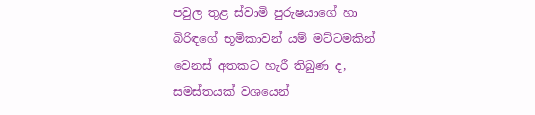පවුල තුළ ස්වාමි පුරුෂයාගේ හා බිරිඳගේ භූමිකාවන් යම් මට්ටමකින් වෙනස් අතකට හැරී තිබුණ ද, සමස්තයක් වශයෙන්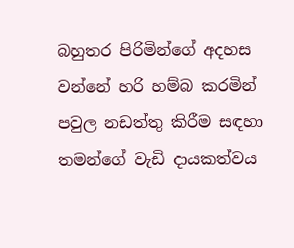බහුතර පිරිමින්ගේ අදහස වන්නේ හරි හම්බ කරමින් පවුල නඩත්තු කිරීම සඳහා තමන්ගේ වැඩි දායකත්වය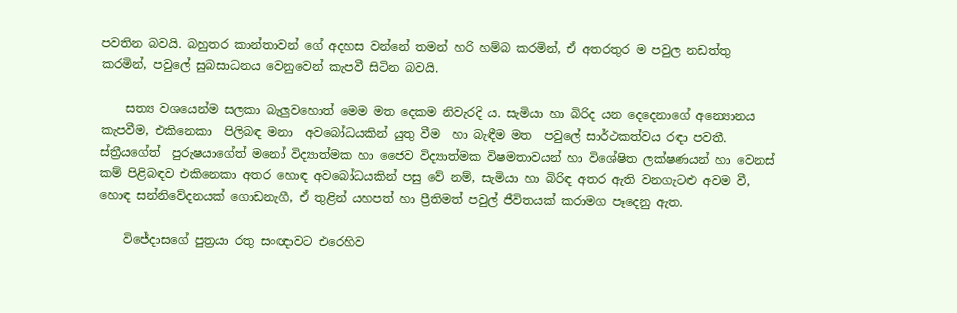පවතින බවයි. බහුතර කාන්තාවන් ගේ අදහස වන්නේ තමන් හරි හම්බ කරමින්, ඒ අතරතුර ම පවුල නඩත්තු කරමින්, පවුලේ සුබසාධනය වෙනුවෙන් කැපවී සිටින බවයි.

    සත්‍ය වශයෙන්ම සලකා බැලුවහොත් මෙම මත දෙකම නිවැරදි ය. සැමියා හා බිරිද යන දෙදෙනාගේ අන්‍යොනය කැපවීම, එකිනෙකා  පිලිබඳ මනා  අවබෝධයකින් යුතු වීම  හා බැඳීම මත  පවුලේ සාර්ථකත්වය රඳා පවතී.  ස්ත්‍රීයගේත්  පුරුෂයාගේත් මනෝ විද්‍යාත්මක හා ජෛව විද්‍යාත්මක විෂමතාවයන් හා විශේෂිත ලක්ෂණයන් හා වෙනස් කම් පිළිබඳව එකිනෙකා අතර හොඳ අවබෝධයකින් පසු වේ නම්, සැමියා හා බිරිඳ අතර ඇති වනගැටළු අවම වී, හොඳ සන්නිවේදනයක් ගොඩනැගී, ඒ තුළින් යහපත් හා ප්‍රීතිමත් පවුල් ජීවිතයක් කරාමග පෑදෙනු ඇත.

    විජේදාසගේ පුත්‍රයා රතු සංඥාවට එරෙහිව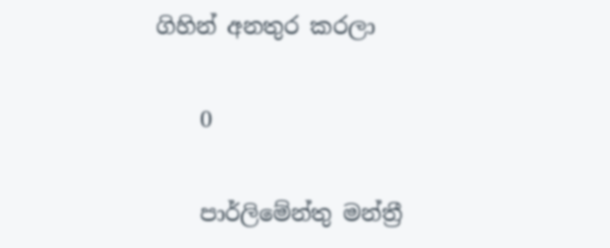ගිහින් අනතුර කරලා

    0

    පාර්ලිමේන්තු මන්ත්‍රී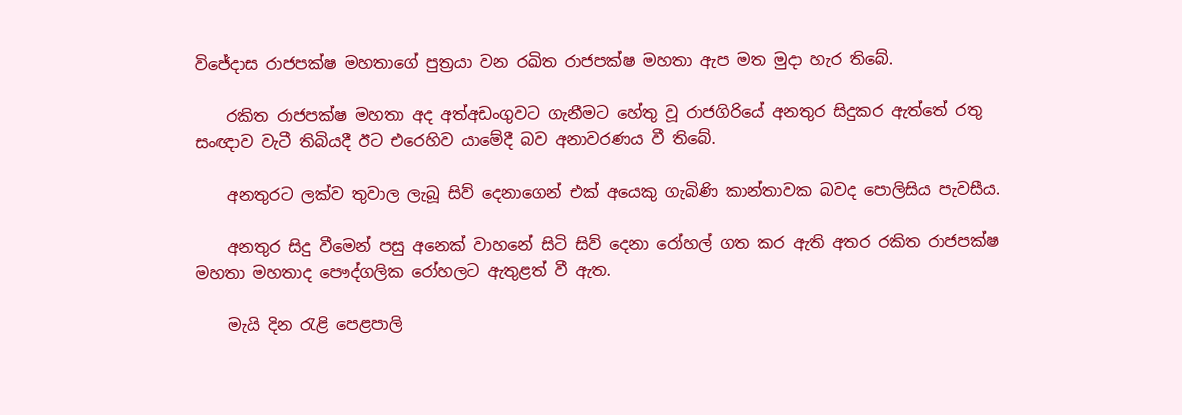විජේදාස රාජපක්ෂ මහතාගේ පුත්‍රයා වන රඛිත රාජපක්ෂ මහතා ඇප මත මුදා හැර තිබේ.

    රකිත රාජපක්ෂ මහතා අද අත්අඩංගුවට ගැනීමට හේතු වූ රාජගිරියේ අනතුර සිදුකර ඇත්තේ රතු සංඥාව වැටී තිබියදී ඊට එරෙහිව යාමේදී බව අනාවරණය වී තිබේ.

    අනතුරට ලක්ව තුවාල ලැබූ සිව් දෙනාගෙන් එක් අයෙකු ගැබිණි කාන්තාවක බවද පොලිසිය පැවසීය.

    අනතුර සිදු වීමෙන් පසු අනෙක් වාහනේ සිටි සිව් දෙනා රෝහල් ගත කර ඇති අතර රකිත රාජපක්ෂ මහතා මහතාද පෞද්ගලික රෝහලට ඇතුළත් වී ඇත.

    මැයි දින රැළි පෙළපාලි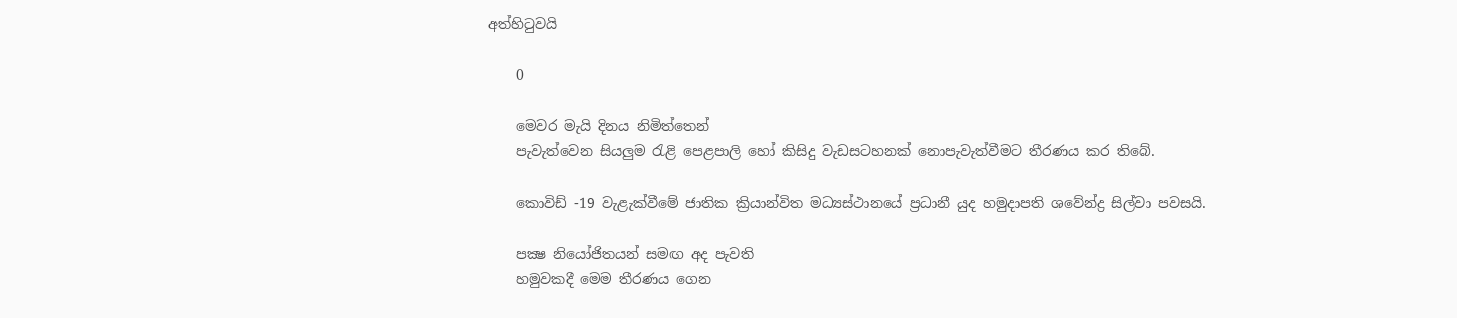අත්හිටුවයි

    0

    මෙවර මැයි දිනය නිමිත්තෙන්‌
    පැවැත්වෙන සියලුම රැළි පෙළපාලි හෝ කිසිදු වැඩසටහනක් නොපැවැත්වීමට තීරණය කර තිබේ.

    කොවිඩ් -19 වැළැක්වීමේ ජාතික ක්‍රියාන්විත මධ්‍යස්ථානයේ ප්‍රධානී යුද හමුදාපති ශවේන්ද්‍ර සිල්වා පවසයි.

    පක්‍ෂ නියෝජිතයන්‌ සමඟ අද පැවති
    හමුවකදී මෙම තීරණය ගෙන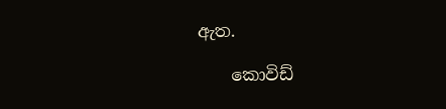ඇත.

    කොවිඩ්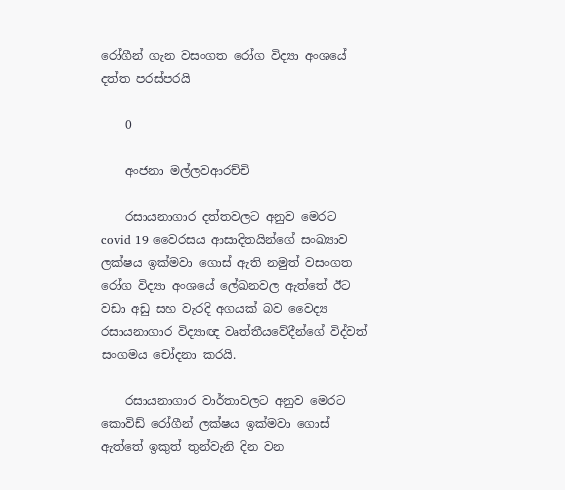රෝගීන් ගැන වසංගත රෝග විද්‍යා අංශයේ දත්ත පරස්පරයි

    0

    අංජනා මල්ලවආරච්චි

    රසායනාගාර දත්තවලට අනුව මෙරට covid 19 වෛරසය ආසාදිතයින්ගේ සංඛ්‍යාව ලක්ෂය ඉක්මවා ගොස් ඇති නමුත් වසංගත රෝග විද්‍යා අංශයේ ලේඛනවල ඇත්තේ ඊට වඩා අඩු සහ වැරදි අගයක් බව වෛද්‍ය රසායනාගාර විද්‍යාඥ වෘත්තීයවේදීන්ගේ විද්වත් සංගමය චෝදනා කරයි.

    රසායනාගාර වාර්තාවලට අනුව මෙරට කොවිඩ් රෝගීන් ලක්ෂය ඉක්මවා ගොස් ඇත්තේ ඉකුත් තුන්වැනි දින වන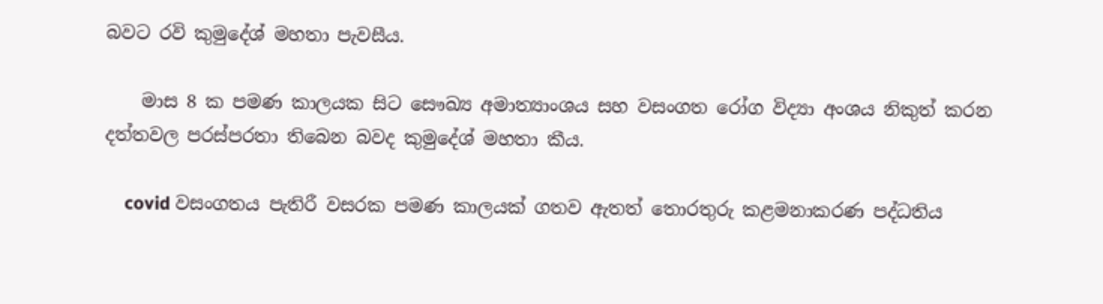බවට රවි කුමුදේශ් මහතා පැවසීය.

    මාස 8 ක පමණ කාලයක සිට සෞඛ්‍ය අමාත්‍යාංශය සහ වසංගත රෝග විද්‍යා අංශය නිකුත් කරන දත්තවල පරස්පරතා තිබෙන බවද කුමුදේශ් මහතා කීය.

    covid වසංගතය පැතිරී වසරක පමණ කාලයක් ගතව ඇතත් තොරතුරු කළමනාකරණ පද්ධතිය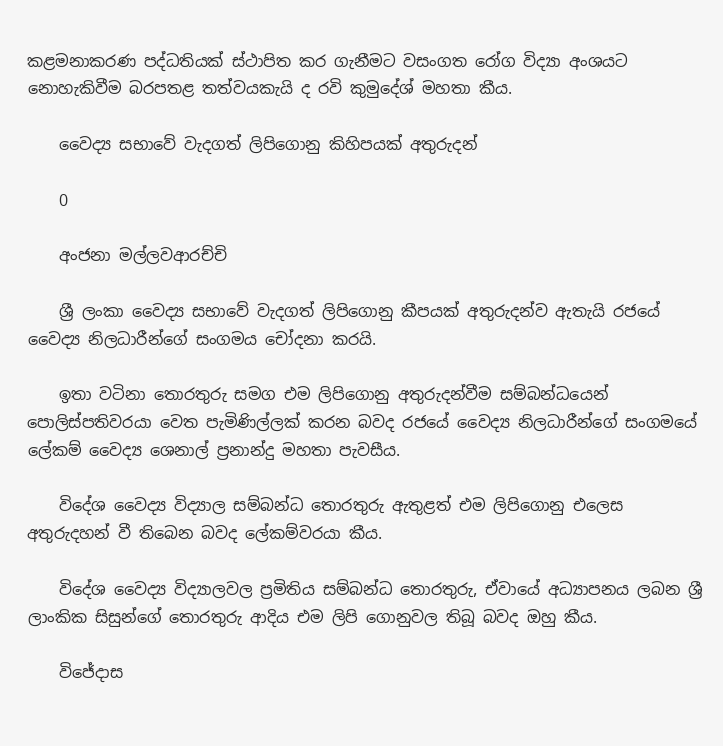කළමනාකරණ පද්ධතියක් ස්ථාපිත කර ගැනීමට වසංගත රෝග විද්‍යා අංශයට නොහැකිවීම බරපතළ තත්වයකැයි ද රවි කුමුදේශ් මහතා කීය.

    වෛද්‍ය සභාවේ වැදගත් ලිපිගොනු කිහිපයක් අතුරුදන්

    0

    අංජනා මල්ලවආරච්චි

    ශ්‍රී ලංකා වෛද්‍ය සභාවේ වැදගත් ලිපිගොනු කීපයක් අතුරුදන්ව ඇතැයි රජයේ වෛද්‍ය නිලධාරීන්ගේ සංගමය චෝදනා කරයි.

    ඉතා වටිනා තොරතුරු සමග එම ලිපිගොනු අතුරුදන්වීම සම්බන්ධයෙන් පොලිස්පතිවරයා වෙත පැමිණිල්ලක් කරන බවද රජයේ වෛද්‍ය නිලධාරීන්ගේ සංගමයේ ලේකම් වෛද්‍ය ශෙනාල් ප්‍රනාන්දු මහතා පැවසීය.

    විදේශ වෛද්‍ය විද්‍යාල සම්බන්ධ තොරතුරු ඇතුළත් එම ලිපිගොනු එලෙස අතුරුදහන් වී තිබෙන බවද ලේකම්වරයා කීය.

    විදේශ වෛද්‍ය විද්‍යාලවල ප්‍රමිතිය සම්බන්ධ තොරතුරු, ඒවායේ අධ්‍යාපනය ලබන ශ්‍රී ලාංකික සිසුන්ගේ තොරතුරු ආදිය එම ලිපි ගොනුවල තිබූ බවද ඔහු කීය.

    විජේදාස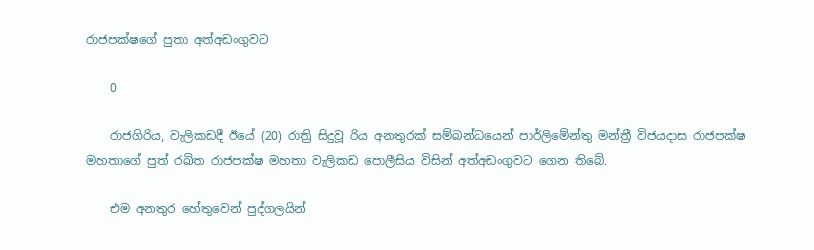රාජපක්ෂගේ පුතා අත්අඩංගුවට

    0

    රාජගිරිය, වැලිකඩදී ඊයේ (20) රාත්‍රි සිදුවූ රිය අනතුරක් සම්බන්ධයෙන් පාර්ලිමේන්තු මන්ත්‍රී විජයදාස රාජපක්ෂ මහතාගේ පුත් රඛිත රාජපක්ෂ මහතා වැලිකඩ පොලීසිය විසින් අත්අඩංගුවට ගෙන තිබේ.

    එම අනතුර හේතුවෙන් පුද්ගලයින්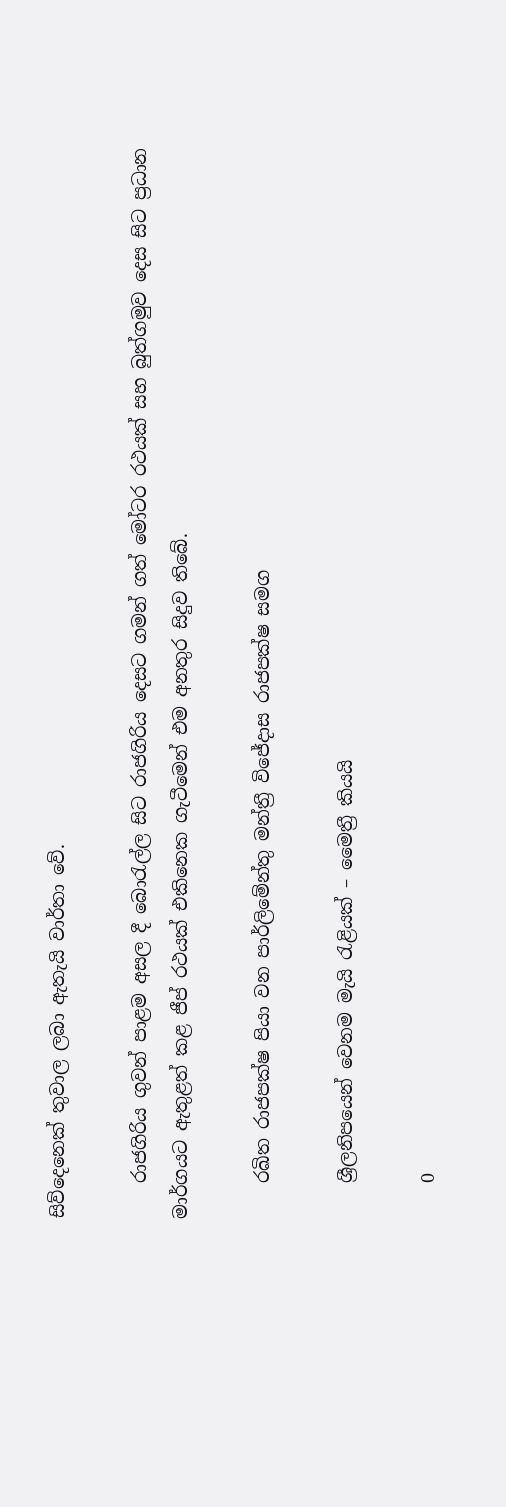සිව්දෙනෙක් තුවාල ලබා ඇතැයි වාර්තා වේ.

    රාජගිරිය ගුවන් පාළම අසල දී බොරැල්ල සිට රාජගිරිය දෙසට ගමන් ගත් මෝටර රථයක් සහ බුත්ගමුව දෙස සිට ප්‍රධාන මාර්ගයට ඇතුළත් කළ ජීප් රථයක් එකිනෙක ගැටීමෙන් එම අනතුර සිදුව තිබේ.

    රඛිත රාජපක්ෂ පියා වන පාර්ලිමේන්තු මන්ත්‍රී විජේදාස රාජපක්ෂ සමග

    ශ්‍රීලනිපයෙන් වෙනම මැයි රැළියක් – මෛත්‍රී කියයි

    0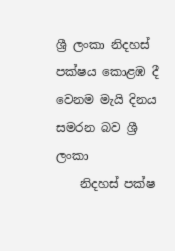ශ්‍රී ලංකා නිදහස්‌ පක්ෂය කොළඹ දී වෙනම මැයි දිනය සමරන බව ශ්‍රී ලංකා
    නිදහස්‌ පක්ෂ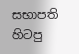සභාපති හිටපු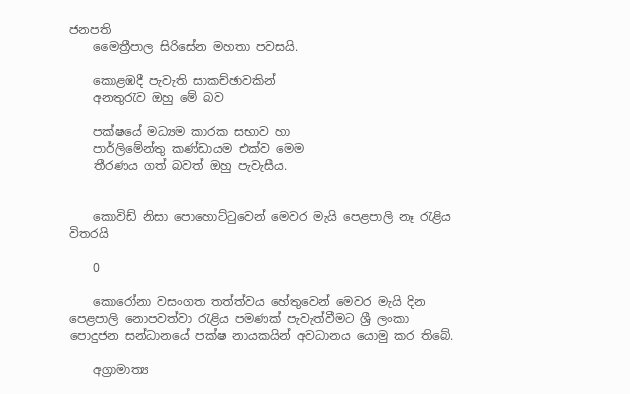ජනපති
    මෛත්‍රීපාල සිරිසේන මහතා පවසයි.

    කොළඹදී පැවැති සාකච්ඡාවකින්‌
    අනතුරැව ඔහු මේ බව

    පක්ෂයේ මධ්‍යම කාරක සභාව හා
    පාර්ලිමේන්තු කණ්ඩායම එක්ව මෙම
    තීරණය ගත්‌ බවත්‌ ඔහු පැවැසීය.


    කොවිඩ් නිසා පොහොට්ටුවෙන් මෙවර මැයි පෙළපාලි නෑ රැළිය විතරයි

    0

    කොරෝනා වසංගත තත්ත්වය හේතුවෙන් මෙවර මැයි දින පෙළපාලි නොපවත්වා රැළිය පමණක් පැවැත්වීමට ශ්‍රී ලංකා පොදුජන සන්ධානයේ පක්ෂ නායකයින් අවධානය යොමු කර තිබේ.

    අග්‍රාමාත්‍ය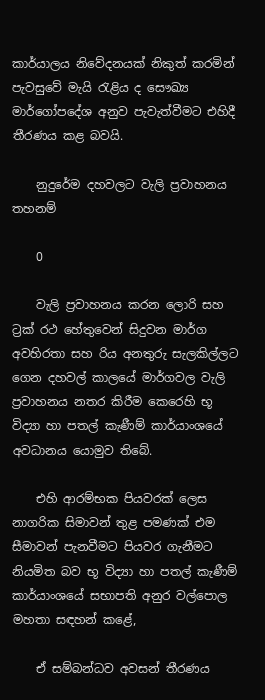කාර්යාලය නිවේදනයක් නිකුත් කරමින් පැවසුවේ මැයි රැළිය ද සෞඛ්‍ය මාර්ගෝපදේශ අනුව පැවැත්වීමට එහිදී තීරණය කළ බවයි.

    නුදුරේම දහවලට වැලි ප්‍රවාහනය තහනම්

    0

    වැලි ප්‍රවාහනය කරන ලොරි සහ ට්‍රක් රථ හේතුවෙන් සිදුවන මාර්ග අවහිරතා සහ රිය අනතුරු සැලකිල්ලට ගෙන දහවල් කාලයේ මාර්ගවල වැලි ප්‍රවාහනය නතර කිරීම කෙරෙහි භූ විද්‍යා හා පතල් කැණීම් කාර්යාංශයේ අවධානය යොමුව තිබේ.

    එහි ආරම්භක පියවරක් ලෙස නාගරික සිමාවන් තුළ පමණක් එම සීමාවන් පැනවීමට පියවර ගැනීමට නියමිත බව භූ විද්‍යා හා පතල් කැණීම් කාර්යාංශයේ සභාපති අනුර වල්පොල මහතා සඳහන් කළේ,

    ඒ සම්බන්ධව අවසන් තීරණය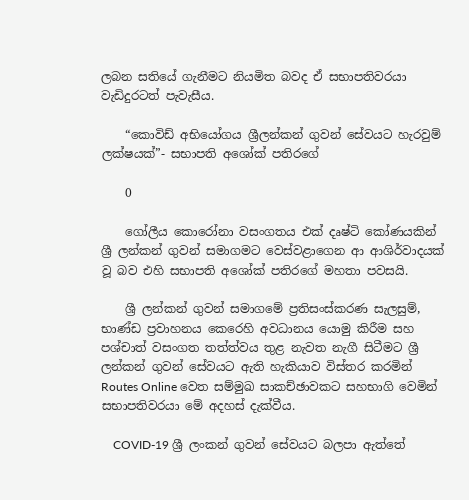ලබන සතියේ ගැනීමට නියමිත බවද ඒ සභාපතිවරයා වැඩිදුරටත් පැවැසීය.

    “කොවිඩ් අභියෝගය ශ්‍රීලන්කන් ගුවන් සේවයට හැරවුම් ලක්ෂයක්”- සභාපති අශෝක් පතිරගේ

    0

    ගෝලීය කොරෝනා වසංගතය එක් දෘෂ්ටි කෝණයකින් ශ්‍රී ලන්කන් ගුවන් සමාගමට වෙස්වළාගෙන ආ ආශිර්වාදයක් වූ බව එහි සභාපති අශෝක් පතිරගේ මහතා පවසයි.

    ශ්‍රී ලන්කන් ගුවන් සමාගමේ ප්‍රතිසංස්කරණ සැලසුම්, භාණ්ඩ ප්‍රවාහනය කෙරෙහි අවධානය යොමු කිරීම සහ පශ්චාත් වසංගත තත්ත්වය තුළ නැවත නැගී සිටීමට ශ්‍රී ලන්කන් ගුවන් සේවයට ඇති හැකියාව විස්තර කරමින් Routes Online වෙත සම්මුඛ සාකච්ඡාවකට සහභාගි වෙමින් සභාපතිවරයා මේ අදහස් දැක්වීය.

    COVID-19 ශ්‍රී ලංකන් ගුවන් සේවයට බලපා ඇත්තේ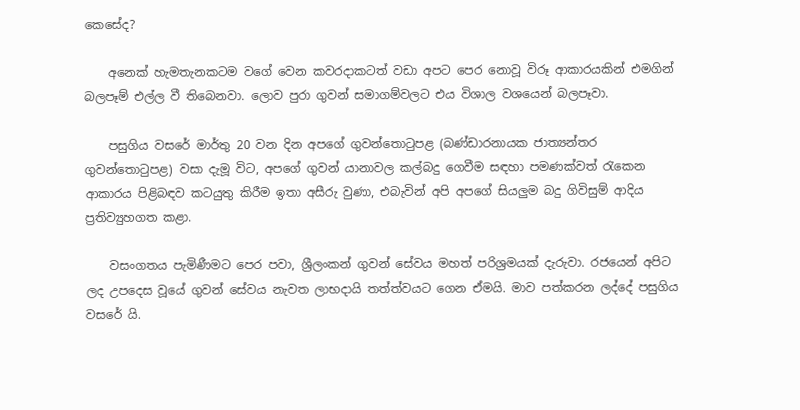කෙසේද?

    අනෙක් හැමතැනකටම වගේ වෙන කවරදාකටත් වඩා අපට පෙර නොවූ විරූ ආකාරයකින් එමගින් බලපෑම් එල්ල වී තිබෙනවා. ලොව පුරා ගුවන් සමාගම්වලට එය විශාල වශයෙන් බලපෑවා.

    පසුගිය වසරේ මාර්තු 20 වන දින අපගේ ගුවන්තොටුපළ (බණ්ඩාරනායක ජාත්‍යන්තර ගුවන්තොටුපළ) වසා දැමූ විට, අපගේ ගුවන් යානාවල කල්බදු ගෙවීම සඳහා පමණක්වත් රැකෙන ආකාරය පිළිබඳව කටයුතු කිරීම ඉතා අසීරු වුණා, එබැවින් අපි අපගේ සියලුම බදු ගිවිසුම් ආදිය ප්‍රතිව්‍යුහගත කළා.

    වසංගතය පැමිණීමට පෙර පවා, ශ්‍රීලංකන් ගුවන් සේවය මහත් පරිශ්‍රමයක් දැරුවා. රජයෙන් අපිට ලද උපදෙස වූයේ ගුවන් සේවය නැවත ලාභදායි තත්ත්වයට ගෙන ඒමයි. මාව පත්කරන ලද්දේ පසුගිය වසරේ යි.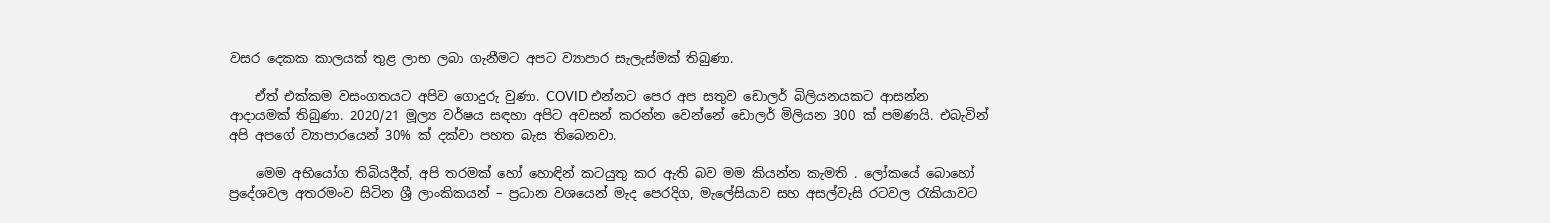වසර දෙකක කාලයක් තුළ ලාභ ලබා ගැනීමට අපට ව්‍යාපාර සැලැස්මක් තිබුණා.

    ඒත් එක්කම වසංගතයට අපිව ගොදුරු වුණා. COVID එන්නට පෙර අප සතුව ඩොලර් බිලියනයකට ආසන්න ආදායමක් තිබුණා. 2020/21 මූල්‍ය වර්ෂය සඳහා අපිට අවසන් කරන්න වෙන්නේ ඩොලර් මිලියන 300 ක් පමණයි. එබැවින් අපි අපගේ ව්‍යාපාරයෙන් 30% ක් දක්වා පහත බැස තිබෙනවා.

    මෙම අභියෝග තිබියදීත්, අපි තරමක් හෝ හොඳින් කටයුතු කර ඇති බව මම කියන්න කැමති . ලෝකයේ බොහෝ ප්‍රදේශවල අතරමංව සිටින ශ්‍රී ලාංකිකයන් – ප්‍රධාන වශයෙන් මැද පෙරදිග, මැලේසියාව සහ අසල්වැසි රටවල රැකියාවට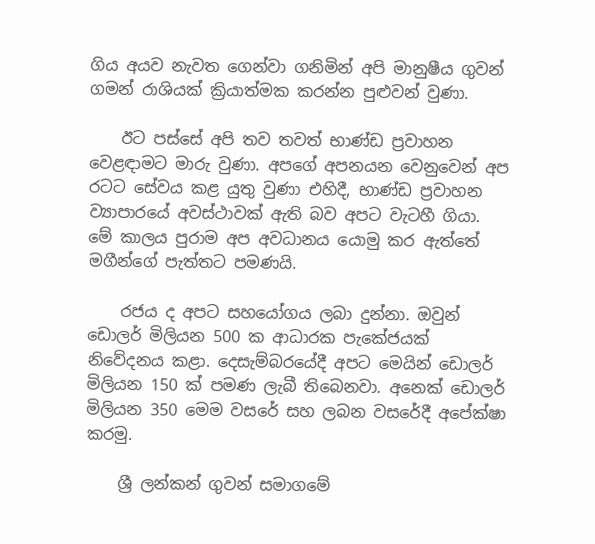ගිය අයව නැවත ගෙන්වා ගනිමින් අපි මානුෂීය ගුවන් ගමන් රාශියක් ක්‍රියාත්මක කරන්න පුළුවන් වුණා.

    ඊට පස්සේ අපි තව තවත් භාණ්ඩ ප්‍රවාහන වෙළඳාමට මාරු වුණා. අපගේ අපනයන වෙනුවෙන් අප රටට සේවය කළ යුතු වුණා එහිදී, භාණ්ඩ ප්‍රවාහන ව්‍යාපාරයේ අවස්ථාවක් ඇති බව අපට වැටහී ගියා. මේ කාලය පුරාම අප අවධානය යොමු කර ඇත්තේ මගීන්ගේ පැත්තට පමණයි.

    රජය ද අපට සහයෝගය ලබා දුන්නා. ඔවුන් ඩොලර් මිලියන 500 ක ආධාරක පැකේජයක් නිවේදනය කළා. දෙසැම්බරයේදී අපට මෙයින් ඩොලර් මිලියන 150 ක් පමණ ලැබී තිබෙනවා. අනෙක් ඩොලර් මිලියන 350 මෙම වසරේ සහ ලබන වසරේදී අපේක්ෂා කරමු.

    ශ්‍රී ලන්කන් ගුවන් සමාගමේ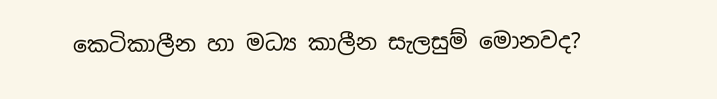කෙටිකාලීන හා මධ්‍ය කාලීන සැලසුම් මොනවද?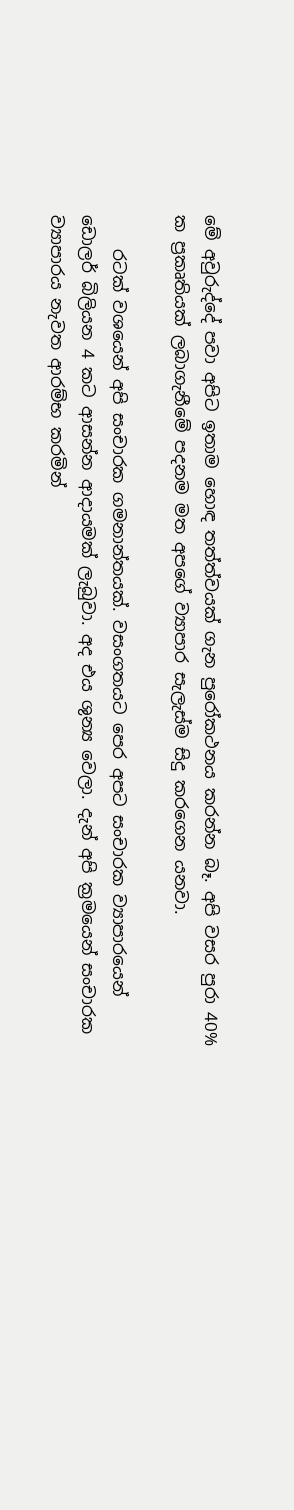මේ අවුරුද්දේ පවා අපිට ඉතාම හොඳ තත්ත්වයක් ගැන පුරෝකථනය කරන්න බෑ. අපි වසර පුරා 40% ක ප්‍රකෘතියක් ලබාගැනීමේ පදනම මත අපගේ ව්‍යාපාර සැලැස්ම සිදු කරගෙන යනවා.

    රටක් වශයෙන් අපි සංචාරක ගමනාන්තයක්. වසංගතයට පෙර අපට සංචාරක ව්‍යාපාරයෙන් ඩොලර් බිලියන 4 කට ආසන්න ආදායමක් ලැබුවා. අද එය ශුන්‍ය වෙලා. දැන් අපි ක්‍රමයෙන් සංචාරක ව්‍යාපාරය නැවත ආරම්භ කරමින්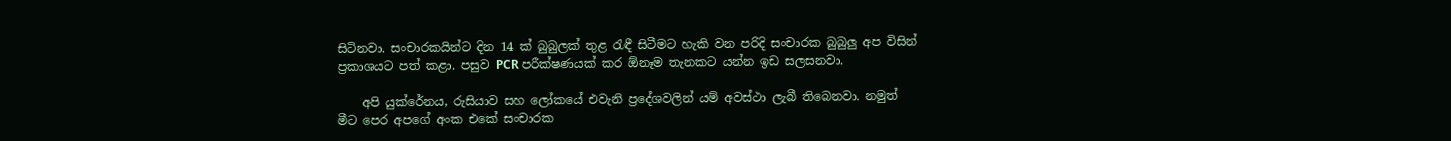සිටිනවා. සංචාරකයින්ට දින 14 ක් බුබුලක් තුළ රැඳී සිටීමට හැකි වන පරිදි සංචාරක බුබුලු අප විසින් ප්‍රකාශයට පත් කළා. පසුව PCR පරීක්ෂණයක් කර ඕනෑම තැනකට යන්න ඉඩ සලසනවා.

    අපි යුක්රේනය, රුසියාව සහ ලෝකයේ එවැනි ප්‍රදේශවලින් යම් අවස්ථා ලැබී තිබෙනවා. නමුත් මීට පෙර අපගේ අංක එකේ සංචාරක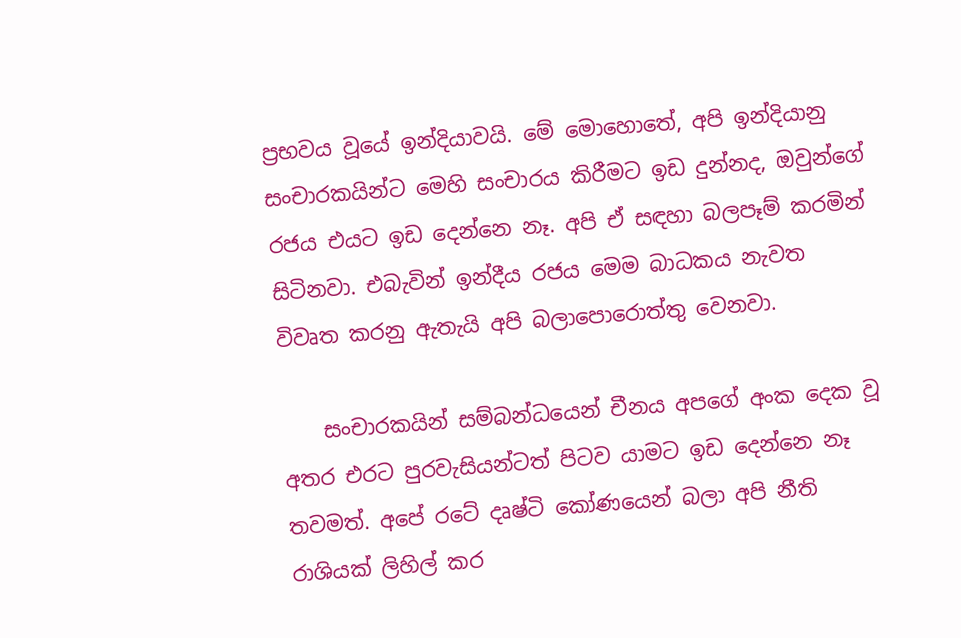ප්‍රභවය වූයේ ඉන්දියාවයි. මේ මොහොතේ, අපි ඉන්දියානු සංචාරකයින්ට මෙහි සංචාරය කිරීමට ඉඩ දුන්නද, ඔවුන්ගේ රජය එයට ඉඩ දෙන්නෙ නෑ. අපි ඒ සඳහා බලපෑම් කරමින් සිටිනවා. එබැවින් ඉන්දීය රජය මෙම බාධකය නැවත විවෘත කරනු ඇතැයි අපි බලාපොරොත්තු වෙනවා.

    සංචාරකයින් සම්බන්ධයෙන් චීනය අපගේ අංක දෙක වූ අතර එරට පුරවැසියන්ටත් පිටව යාමට ඉඩ දෙන්නෙ නෑ තවමත්. අපේ රටේ දෘෂ්ටි කෝණයෙන් බලා අපි නීති රාශියක් ලිහිල් කර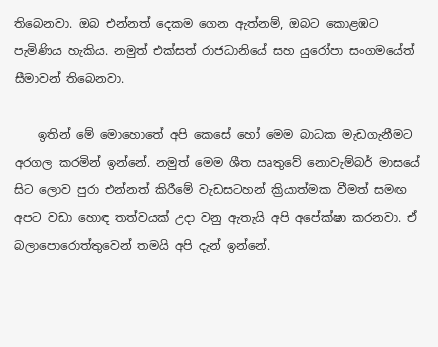තිබෙනවා. ඔබ එන්නත් දෙකම ගෙන ඇත්නම්, ඔබට කොළඹට පැමිණිය හැකිය. නමුත් එක්සත් රාජධානියේ සහ යුරෝපා සංගමයේත් සීමාවන් තිබෙනවා.

    ඉතින් මේ මොහොතේ අපි කෙසේ හෝ මෙම බාධක මැඩගැනීමට අරගල කරමින් ඉන්නේ. නමුත් මෙම ශීත ඍතුවේ නොවැම්බර් මාසයේ සිට ලොව පුරා එන්නත් කිරීමේ වැඩසටහන් ක්‍රියාත්මක වීමත් සමඟ අපට වඩා හොඳ තත්වයක් උදා වනු ඇතැයි අපි අපේක්ෂා කරනවා. ඒ බලාපොරොත්තුවෙන් තමයි අපි දැන් ඉන්නේ.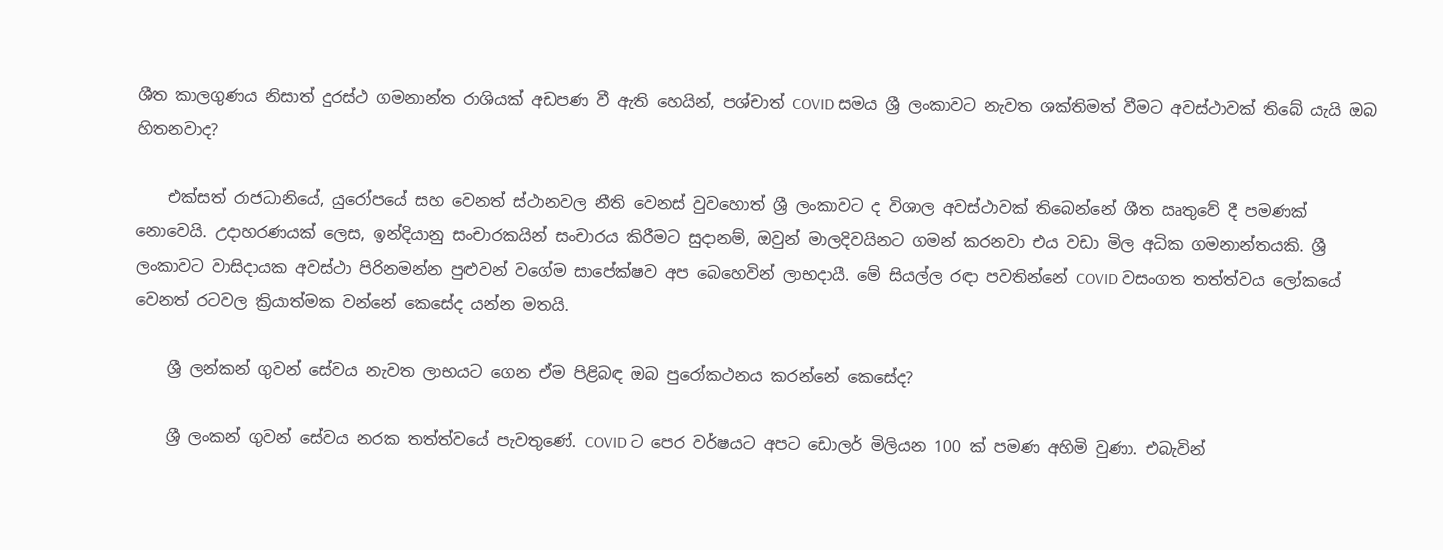ශීත කාලගුණය නිසාත් දුරස්ථ ගමනාන්ත රාශියක් අඩපණ වී ඇති හෙයින්, පශ්චාත් COVID සමය ශ්‍රී ලංකාවට නැවත ශක්තිමත් වීමට අවස්ථාවක් තිබේ යැයි ඔබ හිතනවාද?

    එක්සත් රාජධානියේ, යුරෝපයේ සහ වෙනත් ස්ථානවල නීති වෙනස් වුවහොත් ශ්‍රී ලංකාවට ද විශාල අවස්ථාවක් තිබෙන්නේ ශීත ඍතුවේ දී පමණක් නොවෙයි. උදාහරණයක් ලෙස, ඉන්දියානු සංචාරකයින් සංචාරය කිරීමට සුදානම්, ඔවුන් මාලදිවයිනට ගමන් කරනවා එය වඩා මිල අධික ගමනාන්තයකි. ශ්‍රී ලංකාවට වාසිදායක අවස්ථා පිරිනමන්න පුළුවන් වගේම සාපේක්ෂව අප බෙහෙවින් ලාභදායී. මේ සියල්ල රඳා පවතින්නේ COVID වසංගත තත්ත්වය ලෝකයේ වෙනත් රටවල ක්‍රියාත්මක වන්නේ කෙසේද යන්න මතයි.

    ශ්‍රී ලන්කන් ගුවන් සේවය නැවත ලාභයට ගෙන ඒම පිළිබඳ ඔබ පුරෝකථනය කරන්නේ කෙසේද?

    ශ්‍රී ලංකන් ගුවන් සේවය නරක තත්ත්වයේ පැවතුණේ. COVID ට පෙර වර්ෂයට අපට ඩොලර් මිලියන 100 ක් පමණ අහිමි වුණා. එබැවින්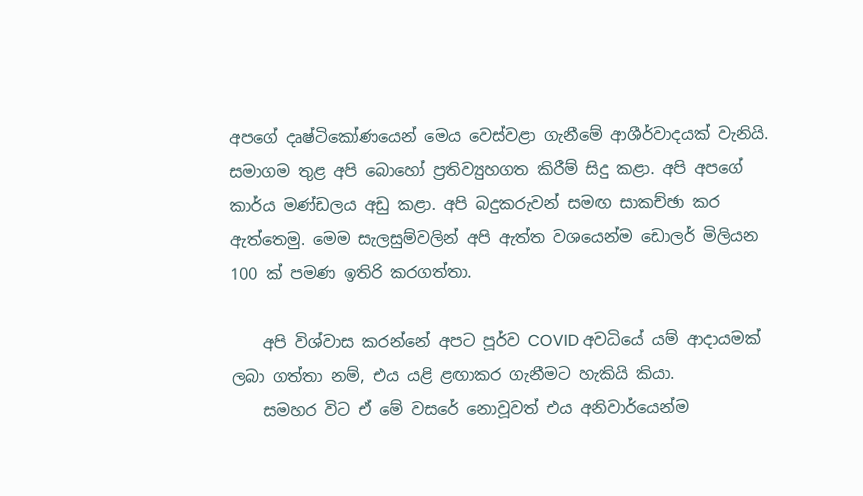අපගේ දෘෂ්ටිකෝණයෙන් මෙය වෙස්වළා ගැනීමේ ආශීර්වාදයක් වැනියි. සමාගම තුළ අපි බොහෝ ප්‍රතිව්‍යුහගත කිරීම් සිදු කළා. අපි අපගේ කාර්ය මණ්ඩලය අඩු කළා. අපි බදුකරුවන් සමඟ සාකච්ඡා කර ඇත්තෙමු. මෙම සැලසුම්වලින් අපි ඇත්ත වශයෙන්ම ඩොලර් මිලියන 100 ක් පමණ ඉතිරි කරගත්තා.

    අපි විශ්වාස කරන්නේ අපට පූර්ව COVID අවධියේ යම් ආදායමක් ලබා ගත්තා නම්, එය යළි ළඟාකර ගැනීමට හැකියි කියා.
    සමහර විට ඒ මේ වසරේ නොවූවත් එය අනිවාර්යෙන්ම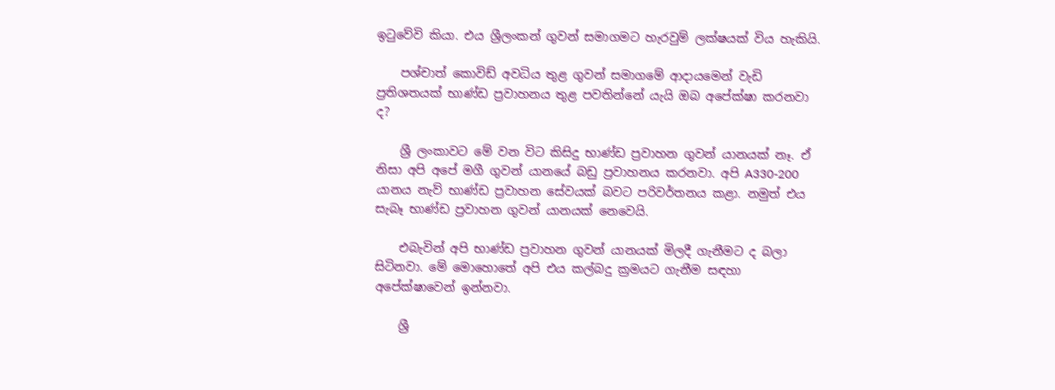ඉටුවේවි කියා. එය ශ්‍රීලංකන් ගුවන් සමාගමට හැරවුම් ලක්ෂයක් විය හැකියි.

    පශ්චාත් කොවිඩ් අවධිය තුළ ගුවන් සමාගමේ ආදායමෙන් වැඩි ප්‍රතිශතයක් භාණ්ඩ ප්‍රවාහනය තුළ පවතින්නේ යැයි ඔබ අපේක්ෂා කරනවා ද?

    ශ්‍රී ලංකාවට මේ වන විට කිසිදු භාණ්ඩ ප්‍රවාහන ගුවන් යානයක් නෑ. ඒ නිසා අපි අපේ මගී ගුවන් යානයේ බඩු ප්‍රවාහනය කරනවා. අපි A330-200 යානය නැව් භාණ්ඩ ප්‍රවාහන සේවයක් බවට පරිවර්තනය කළා. නමුත් එය සැබෑ භාණ්ඩ ප්‍රවාහන ගුවන් යානයක් නෙවෙයි.

    එබැවින් අපි භාණ්ඩ ප්‍රවාහන ගුවන් යානයක් මිලදී ගැනීමට ද බලා සිටිනවා. මේ මොහොතේ අපි එය කල්බදු ක්‍රමයට ගැනීම සඳහා අපේක්ෂාවෙන් ඉන්නවා.

    ශ්‍රී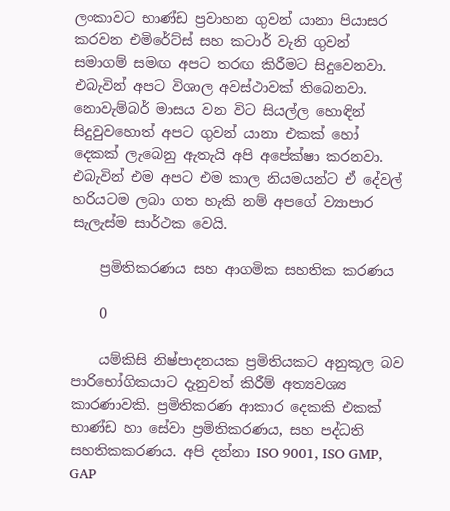ලංකාවට භාණ්ඩ ප්‍රවාහන ගුවන් යානා පියාසර කරවන එමිරේට්ස් සහ කටාර් වැනි ගුවන් සමාගම් සමඟ අපට තරඟ කිරීමට සිදුවෙනවා. එබැවින් අපට විශාල අවස්ථාවක් තිබෙනවා. නොවැම්බර් මාසය වන විට සියල්ල හොඳින් සිදුවුවහොත් අපට ගුවන් යානා එකක් හෝ දෙකක් ලැබෙනු ඇතැයි අපි අපේක්ෂා කරනවා. එබැවින් එම අපට එම කාල නියමයන්ට ඒ දේවල් හරියටම ලබා ගත හැකි නම් අපගේ ව්‍යාපාර සැලැස්ම සාර්ථක වෙයි.

    ප්‍රමිතිකරණය සහ ආගමික සහතික කරණය

    0

    යම්කිසි නිෂ්පාදනයක ප්‍රමිතියකට අනුකූල බව පාරිභෝගිකයාට දැනුවත් කිරීම් අත්‍යවශ්‍ය කාරණාවකි. ප්‍රමිතිකරණ ආකාර දෙකකි එකක් භාණ්ඩ හා සේවා ප්‍රමිතිකරණය, සහ පද්ධති සහතිකකරණය. අපි දන්නා ISO 9001, ISO GMP, GAP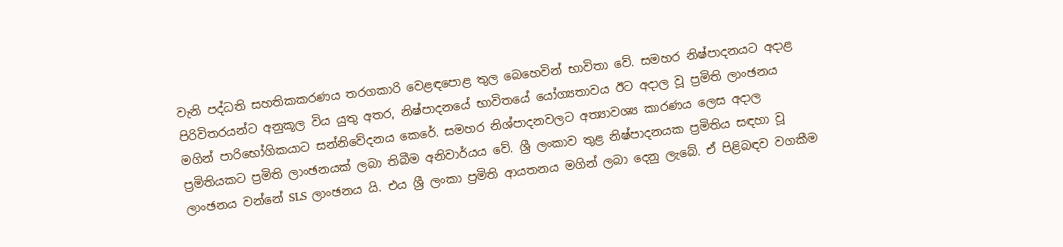වැනි පද්ධති සහතිකකරණය තරගකාරි වෙළඳපොළ තුල බෙහෙවින් භාවිතා වේ. සමහර නිෂ්පාදනයට අදාළ පිරිවිතරයන්ට අනුකූල විය යුතු අතර, නිෂ්පාදනයේ භාවිතයේ යෝග්‍යතාවය ඊට අදාල වූ ප්‍රමිති ලාංඡනය මගින් පාරිභෝගිකයාට සන්නිවේදනය කෙරේ. සමහර නිශ්පාදනවලට අත්‍යාවශ්‍ය කාරණය ලෙස අදාල ප්‍රමිතියකට ප්‍රමිති ලාංඡනයක් ලබා තිබීම අනිවාර්යය වේ. ශ්‍රී ලංකාව තුළ නිෂ්පාදනයක ප්‍රමිතිය සඳහා වූ ලාංඡනය වන්නේ SLS ලාංඡනය යි. එය ශ්‍රී ලංකා ප්‍රමිති ආයතනය මගින් ලබා දෙනු ලැබේ. ඒ පිළිබඳව වගකීම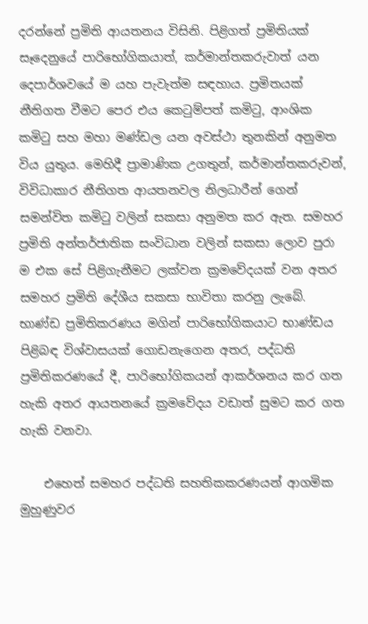දරන්නේ ප්‍රමිති ආයතනය විසිනි. පිළිගත් ප්‍රමිතියක් සෑදෙනුයේ පාරිභෝගිකයාත්, කර්මාන්තකරුවාත් යන දෙපාර්ශවයේ ම යහ පැවැත්ම සඳහාය. ප්‍රමිතයක් නීතිගත වීමට පෙර එය කෙටුම්පත් කමිටු, ආංශික කමිටු සහ මහා මණ්ඩල යන අවස්ථා තුනකින් අනුමත විය යුතුය. මෙහිදී ප්‍රාමාණික උගතුන්, කර්මාන්තකරුවන්, විවිධාකාර නීතිගත ආයතනවල නිලධාරීන් ගෙන් සමන්විත කමිටු වලින් සකසා අනුමත කර ඇත. සමහර ප්‍රමිති අන්තර්ජාතික සංවිධාන වලින් සකසා ලොව පුරා ම එක සේ පිළිගැනීමට ලක්වන ක්‍රමවේදයක් වන අතර සමහර ප්‍රමිති දේශීය සකසා භාවිතා කරනු ලැබේ. භාණ්ඩ ප්‍රමිතිකරණය මගින් පාරිභෝගිකයාට භාණ්ඩය පිළිබඳ විශ්වාසයක් ගොඩනැගෙන අතර, පද්ධති ප්‍රමිතිකරණයේ දී, පාරිභෝගිකයන් ආකර්ශනය කර ගත හැකි අතර ආයතනයේ ක්‍රමවේදය වඩාත් සුමට කර ගත හැකි වනවා.

    එහෙත් සමහර පද්ධති සහතිකකරණයන් ආගමික මුහුණුවර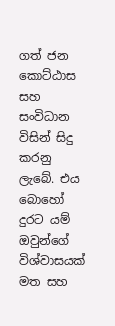ගත් ජන කොට්ඨාස සහ සංවිධාන විසින් සිදු කරනු ලැබේ. එය බොහෝ දුරට යම් ඔවුන්ගේ විශ්වාසයක් මත සහ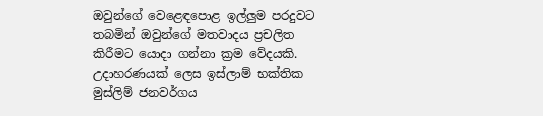ඔවුන්ගේ වෙළෙඳපොළ ඉල්ලුම පරදුවට තබමින් ඔවුන්ගේ මතවාදය ප්‍රචලිත කිරීමට යොදා ගන්නා ක්‍රම වේදයකි. උදාහරණයක් ලෙස ඉස්ලාම් භක්තික මුස්ලිම් ජනවර්ගය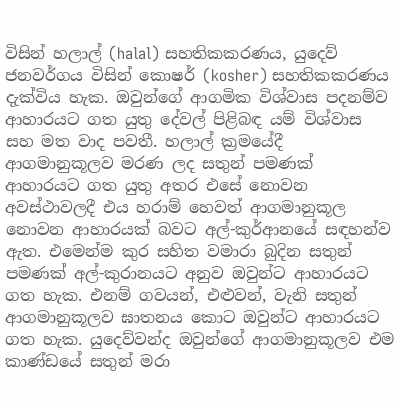විසින් හලාල් (halal) සහතිකකරණය, යුදෙව් ජනවර්ගය විසින් කොෂර් (kosher) සහතිකකරණය දැක්විය හැක. ඔවුන්ගේ ආගමික විශ්වාස පදනම්ව ආහාරයට ගත යුතු දේවල් පිළිබඳ යම් විශ්වාස සහ මත වාද පවතී. හලාල් ක්‍රමයේදී ආගමානුකූලව මරණ ලද සතුන් පමණක් ආහාරයට ගත යුතු අතර එසේ නොවන අවස්ථාවලදී එය හරාම් හෙවත් ආගමානුකූල නොවන ආහාරයක් බවට අල්-කුර්ආනයේ සඳහන්ව ඇත. එමෙන්ම කුර සහිත වමාරා බුදින සතුන් පමණක් අල්-කුරානයට අනුව ඔවුන්ට ආහාරයට ගත හැක. එනම් ගවයන්, එළුවන්, වැනි සතුන් ආගමානුකූලව ඝාතනය කොට ඔවුන්ට ආහාරයට ගත හැක. යුදෙව්වන්ද ඔවුන්ගේ ආගමානුකූලව එම කාණ්ඩයේ සතුන් මරා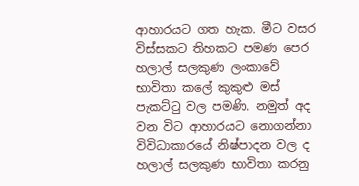ආහාරයට ගත හැක. මීට වසර විස්සකට තිහකට පමණ පෙර හලාල් සලකුණ ලංකාවේ භාවිතා කලේ කුකුළු මස් පැකට්ටු වල පමණි. නමුත් අද වන විට ආහාරයට නොගන්නා විවිධාකාරයේ නිෂ්පාදන වල ද හලාල් සලකුණ භාවිතා කරනු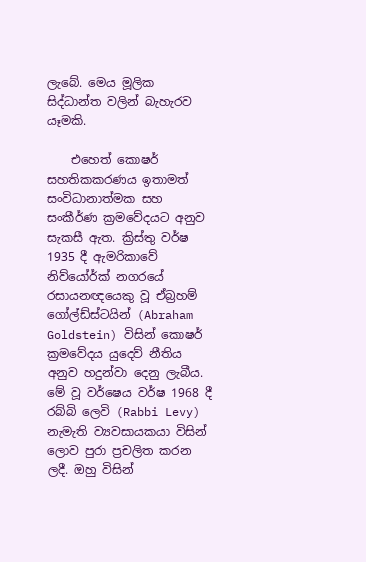ලැබේ. මෙය මූලික සිද්ධාන්ත වලින් බැහැරව යෑමකි.

    එහෙත් කොෂර් සහතිකකරණය ඉතාමත් සංවිධානාත්මක සහ සංකීර්ණ ක්‍රමවේදයට අනුව සැකසී ඇත. ක්‍රිස්තු වර්ෂ 1935 දී ඇමරිකාවේ නිව්යෝර්ක් නගරයේ රසායනඥයෙකු වූ ඒබ්‍රහම් ගෝල්ඩ්ස්ටයින් (Abraham Goldstein) විසින් කොෂර් ක්‍රමවේදය යුදෙව් නීතිය අනුව හදුන්වා දෙනු ලැබීය. මේ වූ වර්ෂෙය වර්ෂ 1968 දී රබ්බි ලෙවි (Rabbi Levy) නැමැති ව්‍යවසායකයා විසින් ලොව පුරා ප්‍රචලිත කරන ලදී. ඔහු විසින්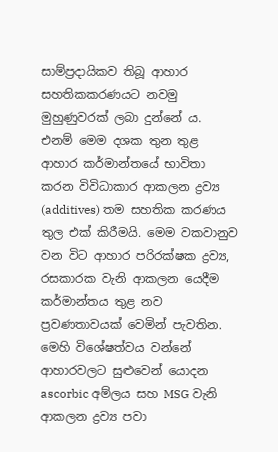සාම්ප්‍රදායිකව තිබූ ආහාර සහතිකකරණයට නවමු මුහුණුවරක් ලබා දුන්නේ ය. එනම් මෙම දශක තුන තුළ ආහාර කර්මාන්තයේ භාවිතා කරන විවිධාකාර ආකලන ද්‍රව්‍ය (additives) තම සහතික කරණය තුල එක් කිරීමයි. මෙම වකවානුව වන විට ආහාර පරිරක්ෂක ද්‍රව්‍ය, රසකාරක වැනි ආකලන යෙදීම කර්මාන්තය තුළ නව ප්‍රවණතාවයක් වෙමින් පැවතින. මෙහි විශේෂත්වය වන්නේ ආහාරවලට සුළුවෙන් යොදන ascorbic අම්ලය සහ MSG වැනි ආකලන ද්‍රව්‍ය පවා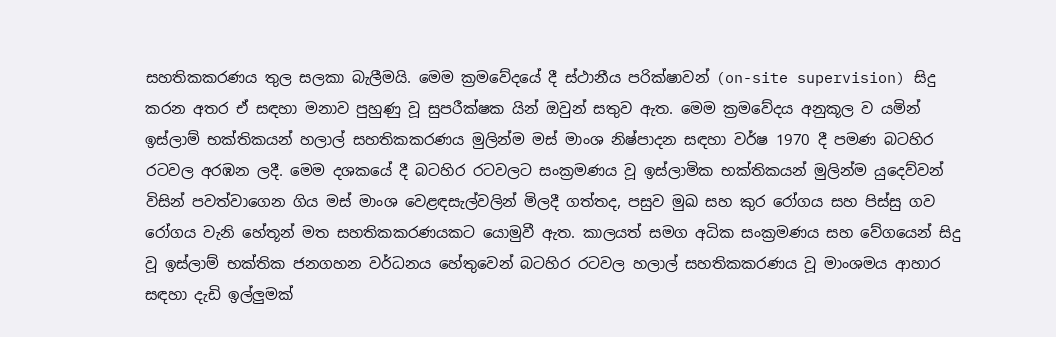සහතිකකරණය තුල සලකා බැලීමයි. මෙම ක්‍රමවේදයේ දී ස්ථානීය පරික්ෂාවන් (on-site supervision) සිදු කරන අතර ඒ සඳහා මනාව පුහුණු වූ සුපරීක්ෂක යින් ඔවුන් සතුව ඇත. මෙම ක්‍රමවේදය අනුකූල ව යමින් ඉස්ලාම් භක්තිකයන් හලාල් සහතිකකරණය මුලින්ම මස් මාංශ නිෂ්පාදන සඳහා වර්ෂ 1970 දී පමණ බටහිර රටවල අරඹන ලදී. මෙම දශකයේ දී බටහිර රටවලට සංක්‍රමණය වූ ඉස්ලාමික භක්තිකයන් මුලින්ම යුදෙව්වන් විසින් පවත්වාගෙන ගිය මස් මාංශ වෙළඳසැල්වලින් මිලදී ගත්තද, පසුව මුඛ සහ කුර රෝගය සහ පිස්සු ගව රෝගය වැනි හේතූන් මත සහතිකකරණයකට යොමුවී ඇත. කාලයත් සමග අධික සංක්‍රමණය සහ වේගයෙන් සිදු වූ ඉස්ලාම් භක්තික ජනගහන වර්ධනය හේතුවෙන් බටහිර රටවල හලාල් සහතිකකරණය වූ මාංශමය ආහාර සඳහා දැඩි ඉල්ලුමක්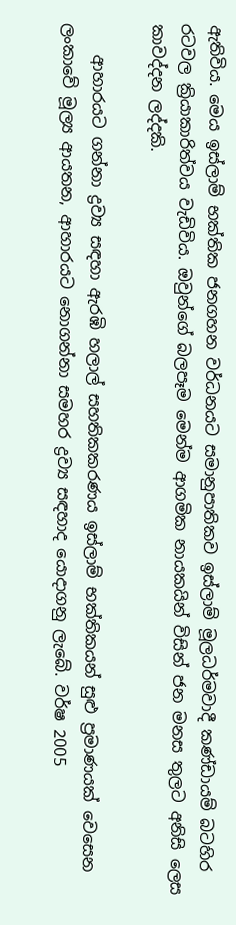ඇතිවිය. මෙය ඉස්ලාම් භක්තික ජනගහන වර්ධනයට සමානුපාතිකව ඉස්ලාම් මූලධර්මවාදී කණ්ඩායම් බටහිර රටවල ක්‍රියාකාරිත්වය වැඩිවිය. ඔවුන්ගේ බලපෑම මෙන්ම ආගමික නායකයින් විසින් ජන මනස තුලට අනිසි ලෙස කාවද්දන ලද්දකි.

    ආහාරයට ගන්නා ද්‍රව්‍ය සඳහා ඇරඹි හලාල් සහතිකකරණය ඉස්ලාම් භක්තිකයන් සුළු ප්‍රමාණයක් වෙසෙන ලංකාවේ මූල්‍ය ආයතන, ආහාරයට නොගන්නා සමහර ද්‍රව්‍ය සඳහාද යොදාගනු ලැබේ. වර්ෂ 2005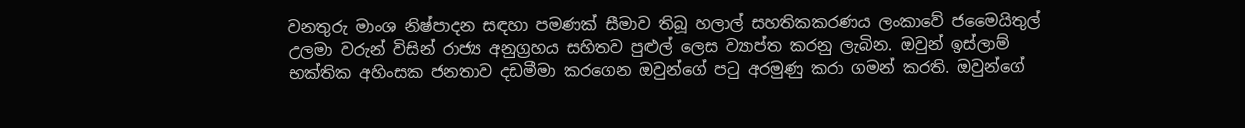වනතුරු මාංශ නිෂ්පාදන සඳහා පමණක් සීමාව තිබූ හලාල් සහතිකකරණය ලංකාවේ ජමෛයිතුල් උලමා වරුන් විසින් රාජ්‍ය අනුග්‍රහය සහිතව පුළුල් ලෙස ව්‍යාප්ත කරනු ලැබින. ඔවුන් ඉස්ලාම් භක්තික අහිංසක ජනතාව දඩමීමා කරගෙන ඔවුන්ගේ පටු අරමුණු කරා ගමන් කරති. ඔවුන්ගේ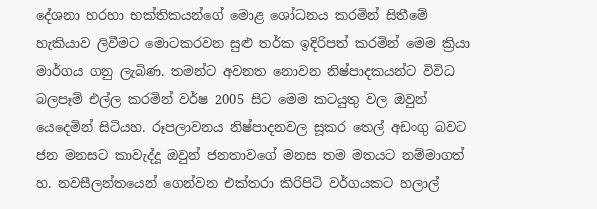දේශනා හරහා භක්තිකයන්ගේ මොළ ශෝධනය කරමින් සිතීමේ හැකියාව ලිවීමට මොටකරවන සුළු තර්ක ඉදිරිපත් කරමින් මෙම ක්‍රියා මාර්ගය ගනු ලැබිණ. තමන්ට අවනත නොවන නිෂ්පාදකයන්ට විවිධ බලපෑම් එල්ල කරමින් වර්ෂ 2005 සිට මෙම කටයුතු වල ඔවුන් යෙදෙමින් සිටියහ. රූපලාවනය නිෂ්පාදනවල සූකර තෙල් අඩංගු බවට ජන මනසට කාවැද්දූ ඔවුන් ජනතාවගේ මනස තම මතයට නම්මාගත් හ. නවසීලන්තයෙන් ගෙන්වන එක්තරා කිරිපිටි වර්ගයකට හලාල්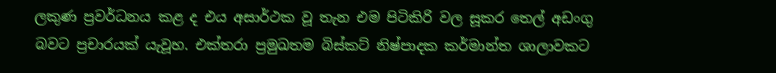ලකුණ ප්‍රවර්ධනය කළ ද එය අසාර්ථක වූ තැන එම පිටිකිරි වල සූකර තෙල් අඩංගු බවට ප්‍රචාරයක් යැවූහ. එක්තරා ප්‍රමුඛතම බිස්කට් නිෂ්පාදක කර්මාන්ත ශාලාවකට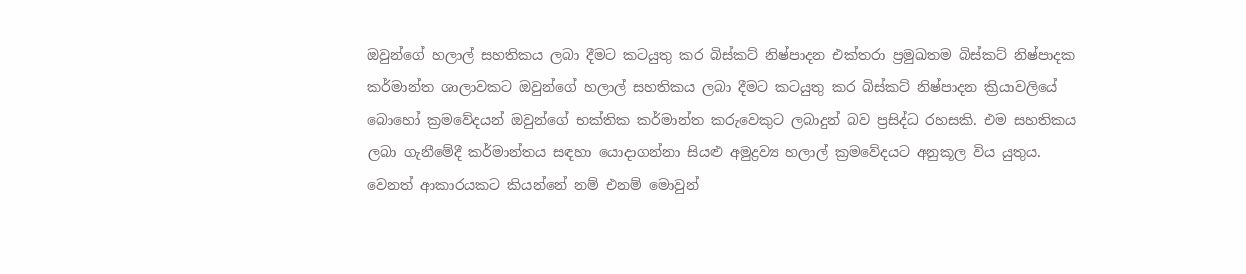ඔවුන්ගේ හලාල් සහතිකය ලබා දීමට කටයුතු කර බිස්කට් නිෂ්පාදන එක්තරා ප්‍රමුඛතම බිස්කට් නිෂ්පාදක කර්මාන්ත ශාලාවකට ඔවුන්ගේ හලාල් සහතිකය ලබා දීමට කටයුතු කර බිස්කට් නිෂ්පාදන ක්‍රියාවලියේ බොහෝ ක්‍රමවේදයන් ඔවුන්ගේ භක්තික කර්මාන්ත කරුවෙකුට ලබාදුන් බව ප්‍රසිද්ධ රහසකි. එම සහතිකය ලබා ගැනීමේදී කර්මාන්තය සඳහා යොදාගන්නා සියළු අමුද්‍රව්‍ය හලාල් ක්‍රමවේදයට අනුකූල විය යුතුය. වෙනත් ආකාරයකට කියන්නේ නම් එනම් මොවුන්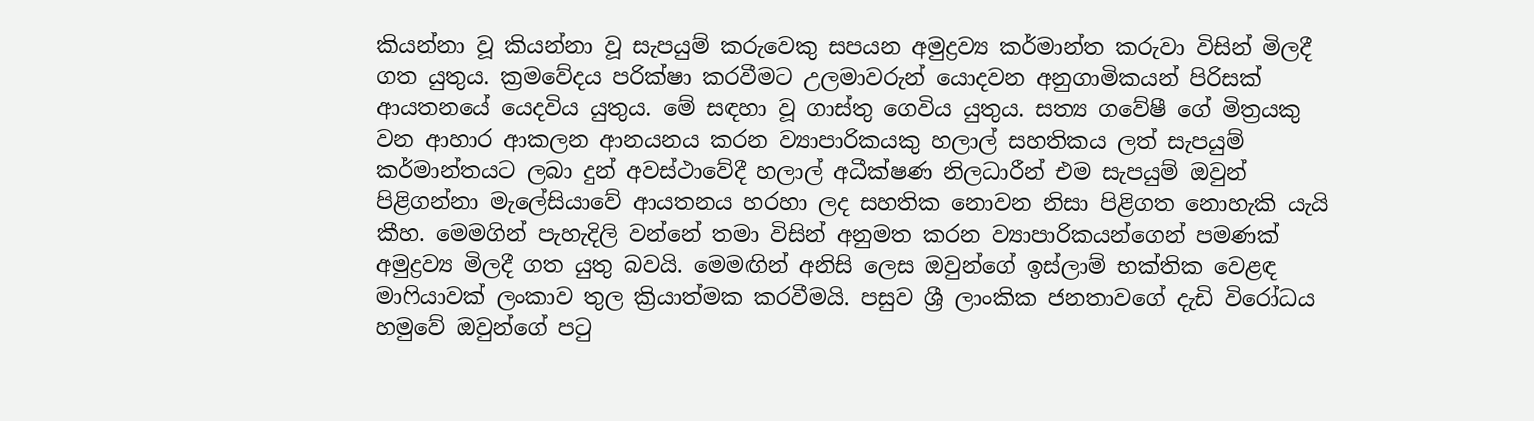කියන්නා වූ කියන්නා වූ සැපයුම් කරුවෙකු සපයන අමුද්‍රව්‍ය කර්මාන්ත කරුවා විසින් මිලදී ගත යුතුය. ක්‍රමවේදය පරික්ෂා කරවීමට උලමාවරුන් යොදවන අනුගාමිකයන් පිරිසක් ආයතනයේ යෙදවිය යුතුය. මේ සඳහා වූ ගාස්තු ගෙවිය යුතුය. සත්‍ය ගවේෂී ගේ මිත්‍රයකු වන ආහාර ආකලන ආනයනය කරන ව්‍යාපාරිකයකු හලාල් සහතිකය ලත් සැපයුම් කර්මාන්තයට ලබා දුන් අවස්ථාවේදී හලාල් අධීක්ෂණ නිලධාරීන් එම සැපයුම් ඔවුන් පිළිගන්නා මැලේසියාවේ ආයතනය හරහා ලද සහතික නොවන නිසා පිළිගත නොහැකි යැයි කීහ. මෙමගින් පැහැදිලි වන්නේ තමා විසින් අනුමත කරන ව්‍යාපාරිකයන්ගෙන් පමණක් අමුද්‍රව්‍ය මිලදී ගත යුතු බවයි. මෙමඟින් අනිසි ලෙස ඔවුන්ගේ ඉස්ලාම් භක්තික වෙළඳ මාෆියාවක් ලංකාව තුල ක්‍රියාත්මක කරවීමයි. පසුව ශ්‍රී ලාංකික ජනතාවගේ දැඩි විරෝධය හමුවේ ඔවුන්ගේ පටු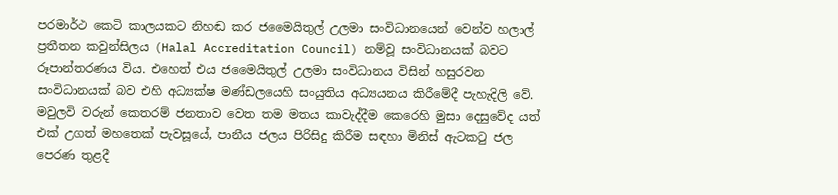පරමාර්ථ කෙටි කාලයකට නිහඬ කර ජමෛයිතුල් උලමා සංවිධානයෙන් වෙන්ව හලාල් ප්‍රතීතන කවුන්සිලය (Halal Accreditation Council) නම්වූ සංවිධානයක් බවට රූපාන්තරණය විය. එහෙත් එය ජමෛයිතුල් උලමා සංවිධානය විසින් හසුරවන සංවිධානයක් බව එහි අධ්‍යක්ෂ මණ්ඩලයෙහි සංයුතිය අධ්‍යයනය කිරීමේදී පැහැදිලි වේ. මවුලවි වරුන් කෙතරම් ජනතාව වෙත තම මතය කාවැද්දීම කෙරෙහි මුසා දෙසුවේද යත් එක් උගත් මහතෙක් පැවසූයේ, පානීය ජලය පිරිසිදු කිරීම සඳහා මිනිස් ඇටකටු ජල පෙරණ තුළදී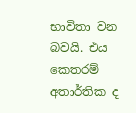භාවිතා වන බවයි. එය කෙතරම් අතාර්තික ද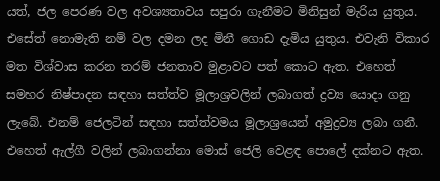යත්, ජල පෙරණ වල අවශ්‍යතාවය සපුරා ගැනීමට මිනිසුන් මැරිය යුතුය. එසේත් නොමැති නම් වල දමන ලද මිනී ගොඩ දැමිය යුතුය. එවැනි විකාර මත විශ්වාස කරන තරම් ජනතාව මුළාවට පත් කොට ඇත. එහෙත් සමහර නිෂ්පාදන සඳහා සත්ත්ව මූලාශ්‍රවලින් ලබාගත් ද්‍රව්‍ය යොදා ගනු ලැබේ. එනම් ජෙලටින් සඳහා සත්ත්වමය මූලාශ්‍රයෙන් අමුද්‍රව්‍ය ලබා ගනී. එහෙත් ඇල්ගී වලින් ලබාගන්නා මොස් ජෙලි වෙළඳ පොලේ දක්නට ඇත.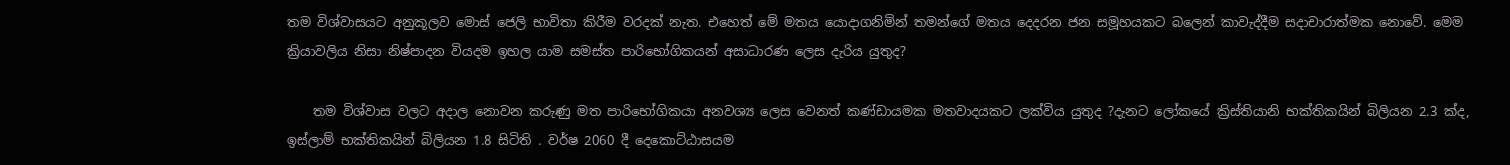තම විශ්වාසයට අනුකූලව මොස් ජෙලි භාවිතා කිරීම වරදක් නැත. එහෙත් මේ මතය යොදාගනිමින් තමන්ගේ මතය දෙදරන ජන සමූහයකට බලෙන් කාවැද්දීම සදාචාරාත්මක නොවේ. මෙම ක්‍රියාවලිය නිසා නිෂ්පාදන වියදම ඉහල යාම සමස්ත පාරිභෝගිකයන් අසාධාරණ ලෙස දැරිය යුතුද?

    තම විශ්වාස වලට අදාල නොවන කරුණු මත පාරිභෝගිකයා අනවශ්‍ය ලෙස වෙනත් කණ්ඩායමක මතවාදයකට ලක්විය යුතුද ?දැනට ලෝකයේ ක්‍රිස්තියානි භක්තිකයින් බිලියන 2.3 ක්ද, ඉස්ලාම් භක්තිකයින් බිලියන 1.8 සිටිති . වර්ෂ 2060 දී දෙකොට්ඨාසයම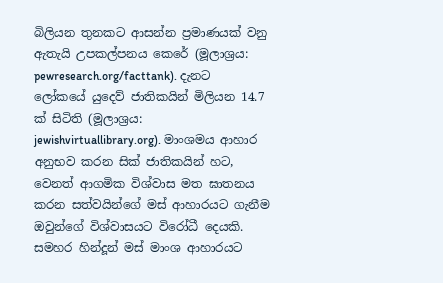බිලියන තුනකට ආසන්න ප්‍රමාණයක් වනු ඇතැයි උපකල්පනය කෙරේ (මූලාශ්‍රය: pewresearch.org/facttank). දැනට ලෝකයේ යුදෙව් ජාතිකයින් මිලියන 14.7 ක් සිටිති (මූලාශ්‍රය: jewishvirtuallibrary.org). මාංශමය ආහාර අනුභව කරන සික් ජාතිකයින් හට, වෙනත් ආගමික විශ්වාස මත ඝාතනය කරන සත්වයින්ගේ මස් ආහාරයට ගැනීම ඔවුන්ගේ විශ්වාසයට විරෝධී දෙයකි. සමහර හින්දූන් මස් මාංශ ආහාරයට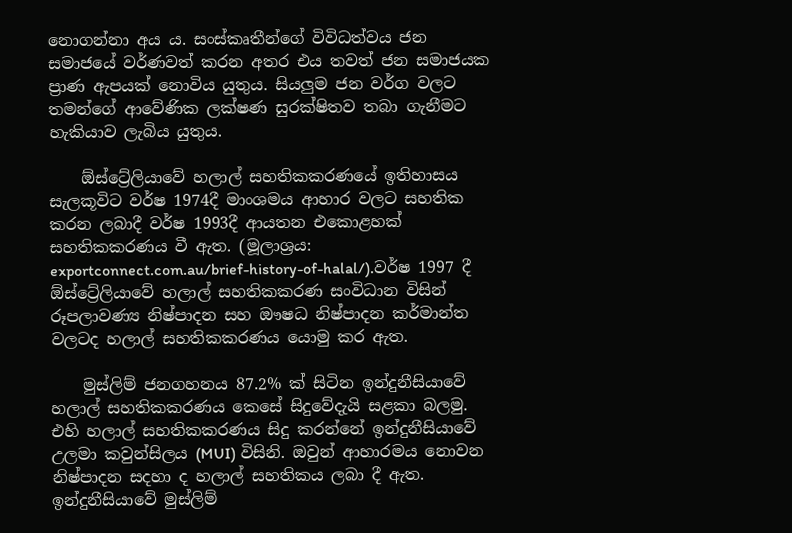නොගන්නා අය ය. සංස්කෘතීන්ගේ විවිධත්වය ජන සමාජයේ වර්ණවත් කරන අතර එය තවත් ජන සමාජයක ප්‍රාණ ඇපයක් නොවිය යුතුය. සියලුම ජන වර්ග වලට තමන්ගේ ආවේණික ලක්ෂණ සුරක්ෂිතව තබා ගැනීමට හැකියාව ලැබිය යුතුය.

    ඕස්ට්‍රේලියාවේ හලාල් සහතිකකරණයේ ඉතිහාසය සැලකූවිට වර්ෂ 1974දී මාංශමය ආහාර වලට සහතික කරන ලබාදී වර්ෂ 1993දී ආයතන එකොළහක් සහතිකකරණය වී ඇත. (මූලාශ්‍රය: exportconnect.com.au/brief-history-of-halal/).වර්ෂ 1997 දී ඕස්ට්‍රේලියාවේ හලාල් සහතිකකරණ සංවිධාන විසින් රූපලාවණ්‍ය නිෂ්පාදන සහ ඖෂධ නිෂ්පාදන කර්මාන්ත වලටද හලාල් සහතිකකරණය යොමු කර ඇත.

    මුස්ලිම් ජනගහනය 87.2% ක් සිටින ඉන්දුනීසියාවේ හලාල් සහතිකකරණය කෙසේ සිදුවේදැයි සළකා බලමු. එහි හලාල් සහතිකකරණය සිදු කරන්නේ ඉන්දුනීසියාවේ උලමා කවුන්සිලය (MUI) විසිනි. ඔවුන් ආහාරමය නොවන නිෂ්පාදන සදහා ද හලාල් සහතිකය ලබා දී ඇත. ඉන්දුනීසියාවේ මුස්ලිම්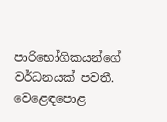පාරිභෝගිකයන්ගේ වර්ධනයක් පවතී. වෙළෙඳපොළ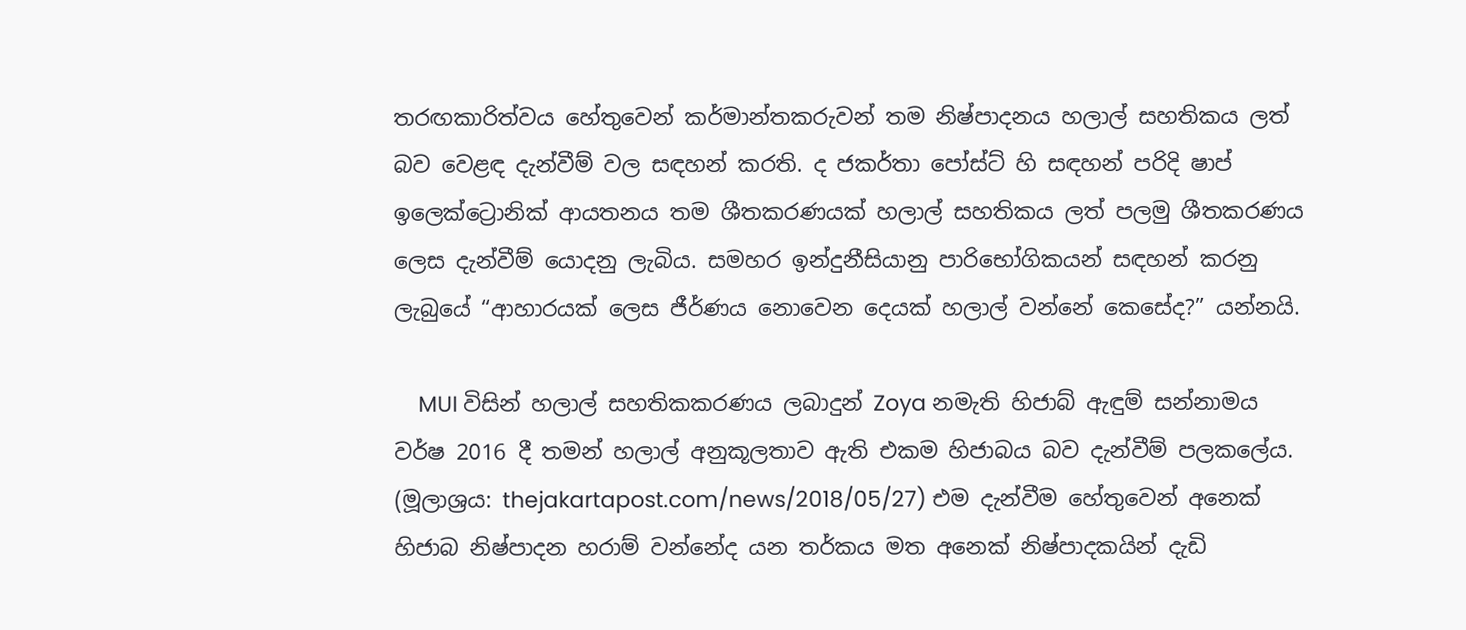තරඟකාරිත්වය හේතුවෙන් කර්මාන්තකරුවන් තම නිෂ්පාදනය හලාල් සහතිකය ලත් බව වෙළඳ දැන්වීම් වල සඳහන් කරති. ද ජකර්තා පෝස්‍ට් හි සඳහන් පරිදි ෂාප් ඉලෙක්ට්‍රොනික් ආයතනය තම ශීතකරණයක් හලාල් සහතිකය ලත් පලමු ශීතකරණය ලෙස දැන්වීම් යොදනු ලැබිය. සමහර ඉන්දුනීසියානු පාරිභෝගිකයන් සඳහන් කරනු ලැබුයේ “ආහාරයක් ලෙස ජීර්ණය නොවෙන දෙයක් හලාල් වන්නේ කෙසේද?” යන්නයි.

    MUI විසින් හලාල් සහතිකකරණය ලබාදුන් Zoya නමැති හිජාබ් ඇඳුම් සන්නාමය වර්ෂ 2016 දී තමන් හලාල් අනුකූලතාව ඇති එකම හිජාබය බව දැන්වීම් පලකලේය. (මූලාශ්‍රය: thejakartapost.com/news/2018/05/27) එම දැන්වීම හේතුවෙන් අනෙක් හිජාබ නිෂ්පාදන හරාම් වන්නේද යන තර්කය මත අනෙක් නිෂ්පාදකයින් දැඩි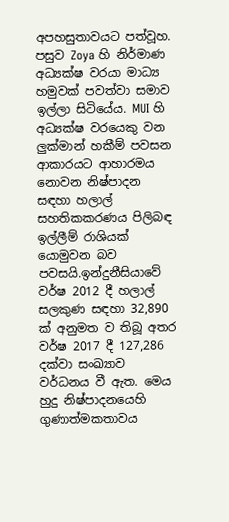අපහසුතාවයට පත්වූහ. පසුව Zoya හි නිර්මාණ අධ්‍යක්ෂ වරයා මාධ්‍ය හමුවක් පවත්වා සමාව ඉල්ලා සිටියේය. MUI හි අධ්‍යක්ෂ වරයෙකු වන ලුක්මාන් හකීම් පවසන ආකාරයට ආහාරමය නොවන නිෂ්පාදන සඳහා හලාල් සහතිකකරණය පිලිබඳ ඉල්ලීම් රාශියක් යොමුවන බව පවසයි.ඉන්දුනීසියාවේ වර්ෂ 2012 දී හලාල් සලකුණ සඳහා 32,890 ක් අනුමත ව තිබූ අතර වර්ෂ 2017 දී 127,286 දක්වා සංඛ්‍යාව වර්ධනය වී ඇත. මෙය හුදු නිෂ්පාදනයෙහි ගුණාත්මකතාවය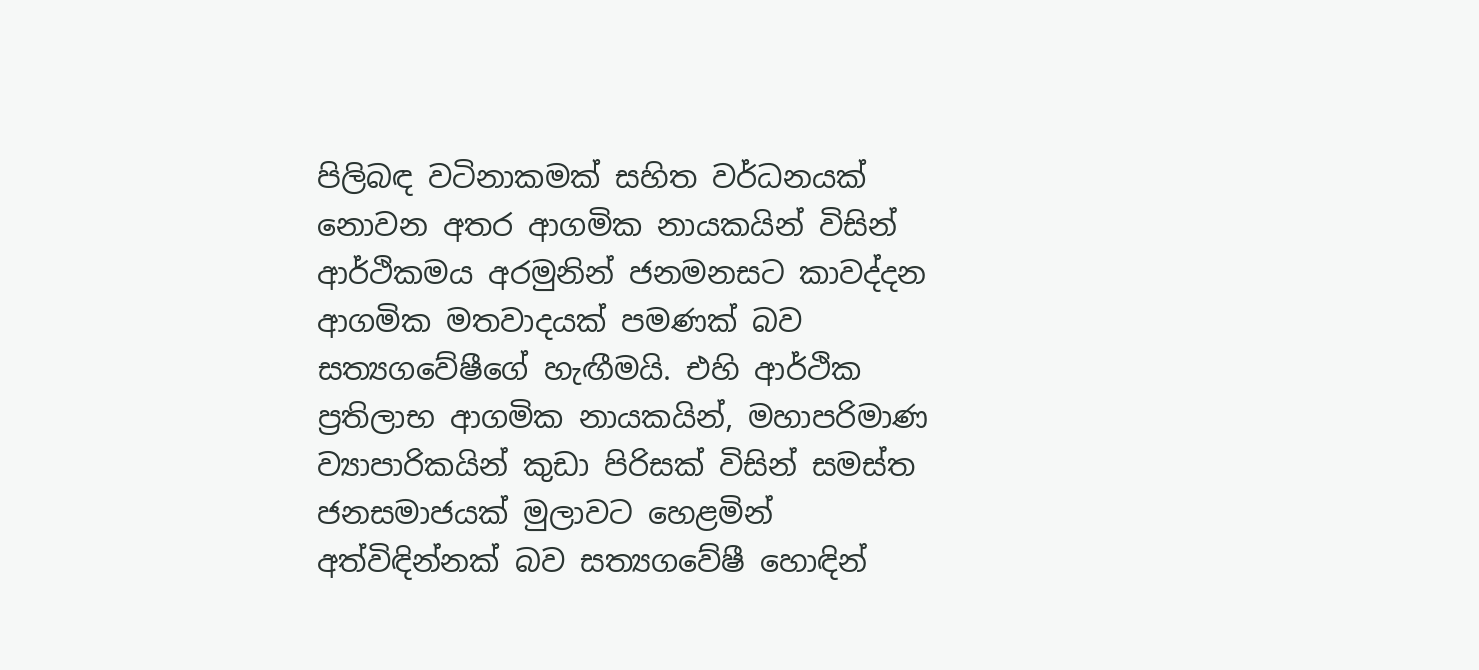පිලිබඳ වටිනාකමක් සහිත වර්ධනයක් නොවන අතර ආගමික නායකයින් විසින් ආර්ථිකමය අරමුනින් ජනමනසට කාවද්දන ආගමික මතවාදයක් පමණක් බව සත්‍යගවේෂීගේ හැඟීමයි. එහි ආර්ථික ප්‍රතිලාභ ආගමික නායකයින්, මහාපරිමාණ ව්‍යාපාරිකයින් කුඩා පිරිසක් විසින් සමස්ත ජනසමාජයක් මුලාවට හෙළමින් අත්විඳින්නක් බව සත්‍යගවේෂී හොඳින්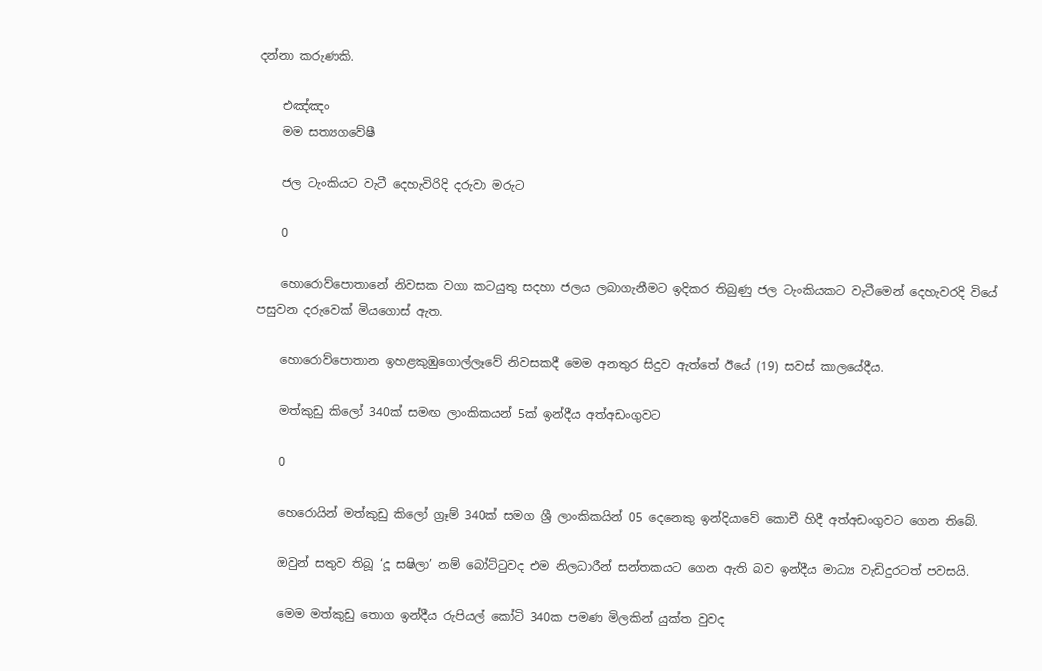දන්නා කරුණකි.

    එඤ්ඤං
    මම සත්‍යගවේෂී

    ජල ටැංකියට වැටී දෙහැවිරිදි දරුවා මරුට

    0

    හොරොව්පොතානේ නිවසක වගා කටයුතු සදහා ජලය ලබාගැනීමට ඉදිකර තිබුණු ජල ටැංකියකට වැටීමෙන් දෙහැවරදි වියේ පසුවන දරුවෙක් මියගොස් ඇත.

    හොරොව්පොතාන ඉහළකුඹුගොල්ලෑවේ නිවසකදී මෙම අනතුර සිදුව ඇත්තේ ඊයේ (19) සවස් කාලයේදීය.

    මත්කුඩු කිලෝ 340ක් සමඟ ලාංකිකයන් 5ක් ඉන්දීය අත්අඩංගුවට

    0

    හෙරොයින් මත්කුඩු කිලෝ ග්‍රෑම් 340ක් සමග ශ්‍රී ලාංකිකයින් 05 දෙනෙකු ඉන්දියාවේ කොචී හිදී අත්අඩංගුවට ගෙන තිබේ.

    ඔවුන් සතුව තිබූ ‘දූ සෂිලා’ නම් බෝට්ටුවද එම නිලධාරීන් සන්තකයට ගෙන ඇති බව ඉන්දීය මාධ්‍ය වැඩිදුරටත් පවසයි.

    මෙම මත්කුඩු තොග ඉන්දීය රුපියල් කෝටි 340ක පමණ මිලකින් යුක්ත වුවද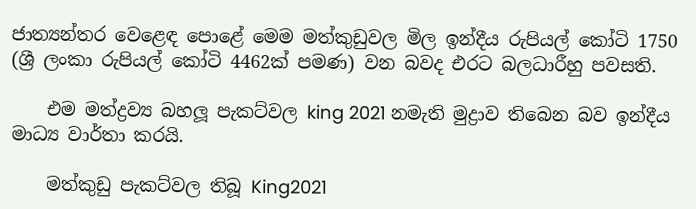ජාත්‍යන්තර වෙළෙඳ පොළේ මෙම මත්කුඩුවල මිල ඉන්දීය රුපියල් කෝටි 1750 (ශ්‍රී ලංකා රුපියල් කෝටි 4462ක් පමණ) වන බවද එරට බලධාරීහු පවසති.

    එම මත්ද්‍රව්‍ය බහලූ පැකට්වල king 2021 නමැති මුද්‍රාව තිබෙන බව ඉන්දීය මාධ්‍ය වාර්තා කරයි.

    මත්කුඩු පැකට්වල තිබූ King2021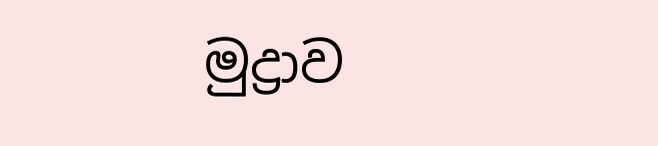මුද්‍රාව